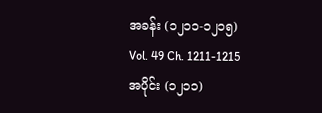အခန်း (၁၂၁၁-၁၂၁၅)
Vol. 49 Ch. 1211-1215
အပိုင်း (၁၂၁၁)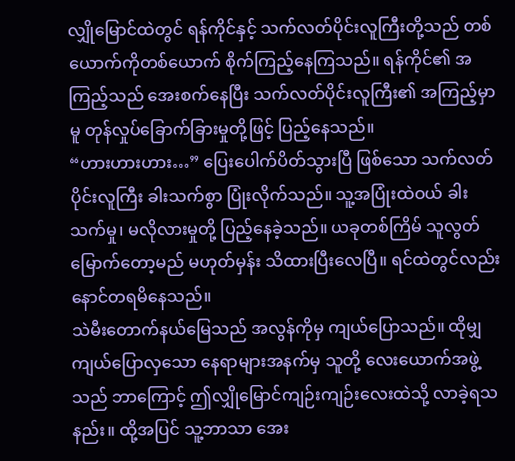လျှိုမြောင်ထဲတွင် ရန်ကိုင်နှင့် သက်လတ်ပိုင်းလူကြီးတို့သည် တစ်ယောက်ကိုတစ်ယောက် စိုက်ကြည့်နေကြသည်။ ရန်ကိုင်၏ အကြည့်သည် အေးစက်နေပြီး သက်လတ်ပိုင်းလူကြီး၏ အကြည့်မှာမူ တုန်လှုပ်ခြောက်ခြားမှုတို့ဖြင့် ပြည့်နေသည်။
“ဟားဟားဟား…” ပြေးပေါက်ပိတ်သွားပြီ ဖြစ်သော သက်လတ်ပိုင်းလူကြီး ခါးသက်စွာ ပြုံးလိုက်သည်။ သူ့အပြုံးထဲဝယ် ခါးသက်မှု၊ မလိုလားမှုတို့ ပြည့်နေခဲ့သည်။ ယခုတစ်ကြိမ် သူလွတ်မြောက်တော့မည် မဟုတ်မှန်း သိထားပြီးလေပြီ။ ရင်ထဲတွင်လည်း နောင်တရမိနေသည်။
သဲမီးတောက်နယ်မြေသည် အလွန်ကိုမှ ကျယ်ပြောသည်။ ထိုမျှ ကျယ်ပြောလှသော နေရာများအနက်မှ သူတို့ လေးယောက်အဖွဲ့သည် ဘာကြောင့် ဤလျှိုမြောင်ကျဉ်းကျဉ်းလေးထဲသို့ လာခဲ့ရသနည်း။ ထို့အပြင် သူ့ဘာသာ အေး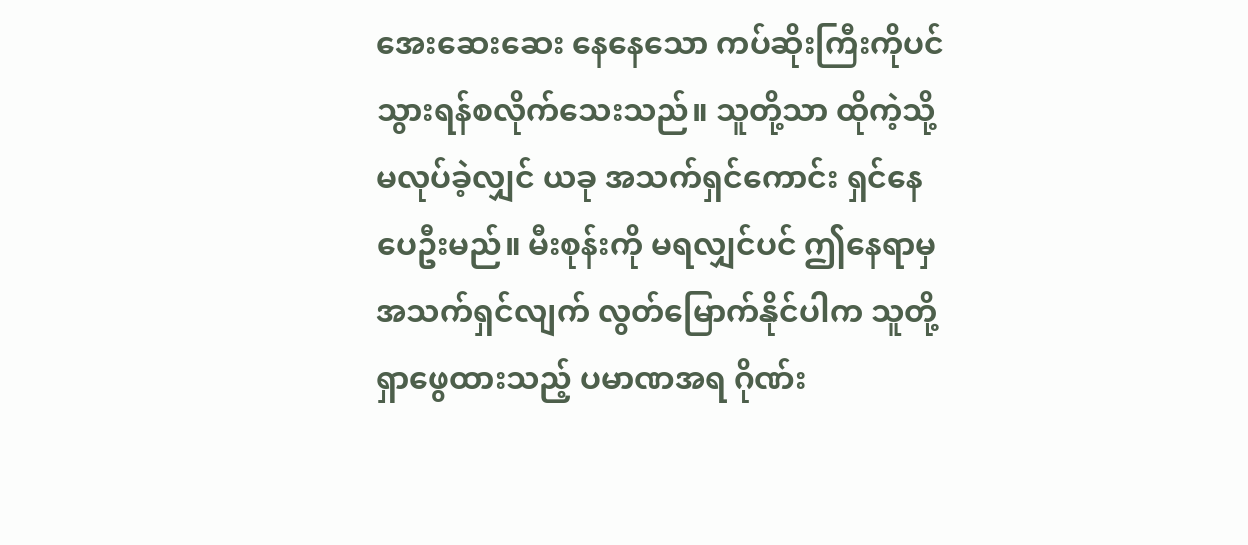အေးဆေးဆေး နေနေသော ကပ်ဆိုးကြီးကိုပင် သွားရန်စလိုက်သေးသည်။ သူတို့သာ ထိုကဲ့သို့ မလုပ်ခဲ့လျှင် ယခု အသက်ရှင်ကောင်း ရှင်နေပေဦးမည်။ မီးစုန်းကို မရလျှင်ပင် ဤနေရာမှ အသက်ရှင်လျက် လွတ်မြောက်နိုင်ပါက သူတို့ ရှာဖွေထားသည့် ပမာဏအရ ဂိုဏ်း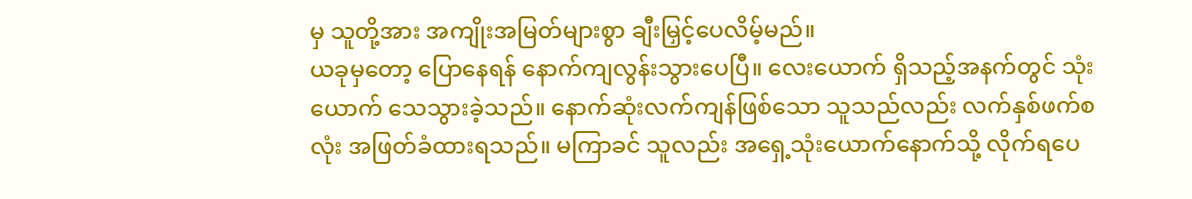မှ သူတို့အား အကျိုးအမြတ်များစွာ ချီးမြှင့်ပေလိမ့်မည်။
ယခုမှတော့ ပြောနေရန် နောက်ကျလွန်းသွားပေပြီ။ လေးယောက် ရှိသည့်အနက်တွင် သုံးယောက် သေသွားခဲ့သည်။ နောက်ဆုံးလက်ကျန်ဖြစ်သော သူသည်လည်း လက်နှစ်ဖက်စလုံး အဖြတ်ခံထားရသည်။ မကြာခင် သူလည်း အရှေ့သုံးယောက်နောက်သို့ လိုက်ရပေ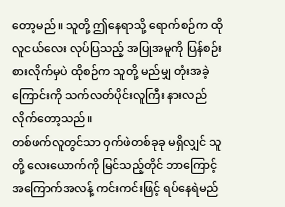တော့မည်။ သူတို့ ဤနေရာသို့ ရောက်စဉ်က ထိုလူငယ်လေး လုပ်ပြသည့် အပြုအမူကို ပြန်စဉ်းစားလိုက်မှပဲ ထိုစဉ်က သူတို့ မည်မျှ တုံးအခဲ့ကြောင်းကို သက်လတ်ပိုင်းလူကြီး နားလည်လိုက်တော့သည်။
တစ်ဖက်လူတွင်သာ ဝှက်ဖဲတစ်ခုခု မရှိလျှင် သူတို့ လေးယောက်ကို မြင်သည့်တိုင် ဘာကြောင့် အကြောက်အလန့် ကင်းကင်းဖြင့် ရပ်နေရဲမည်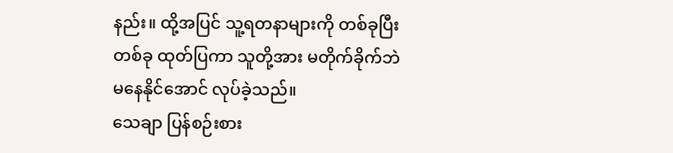နည်း။ ထို့အပြင် သူ့ရတနာများကို တစ်ခုပြီးတစ်ခု ထုတ်ပြကာ သူတို့အား မတိုက်ခိုက်ဘဲ မနေနိုင်အောင် လုပ်ခဲ့သည်။
သေချာ ပြန်စဉ်းစား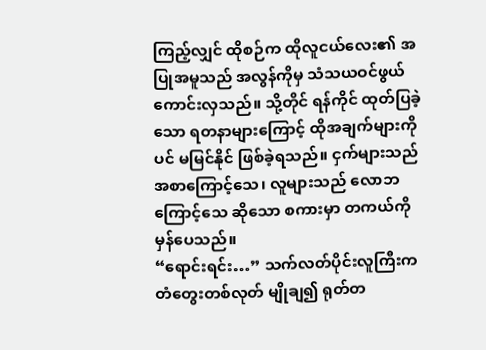ကြည့်လျှင် ထိုစဉ်က ထိုလူငယ်လေး၏ အပြုအမူသည် အလွန်ကိုမှ သံသယဝင်ဖွယ် ကောင်းလှသည်။ သို့တိုင် ရန်ကိုင် ထုတ်ပြခဲ့သော ရတနာများကြောင့် ထိုအချက်များကိုပင် မမြင်နိုင် ဖြစ်ခဲ့ရသည်။ ငှက်များသည် အစာကြောင့်သေ၊ လူများသည် လောဘကြောင့်သေ ဆိုသော စကားမှာ တကယ်ကို မှန်ပေသည်။
“ရောင်းရင်း…” သက်လတ်ပိုင်းလူကြီးက တံတွေးတစ်လုတ် မျိုချ၍ ရုတ်တ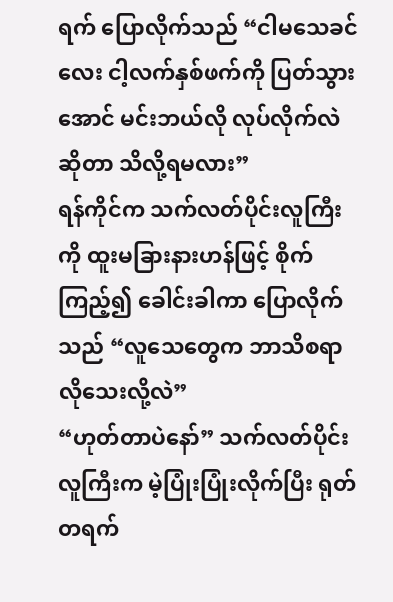ရက် ပြောလိုက်သည် “ငါမသေခင်လေး ငါ့လက်နှစ်ဖက်ကို ပြတ်သွားအောင် မင်းဘယ်လို လုပ်လိုက်လဲ ဆိုတာ သိလို့ရမလား”
ရန်ကိုင်က သက်လတ်ပိုင်းလူကြီးကို ထူးမခြားနားဟန်ဖြင့် စိုက်ကြည့်၍ ခေါင်းခါကာ ပြောလိုက်သည် “လူသေတွေက ဘာသိစရာလိုသေးလို့လဲ”
“ဟုတ်တာပဲနော်” သက်လတ်ပိုင်းလူကြီးက မဲ့ပြုံးပြုံးလိုက်ပြီး ရုတ်တရက်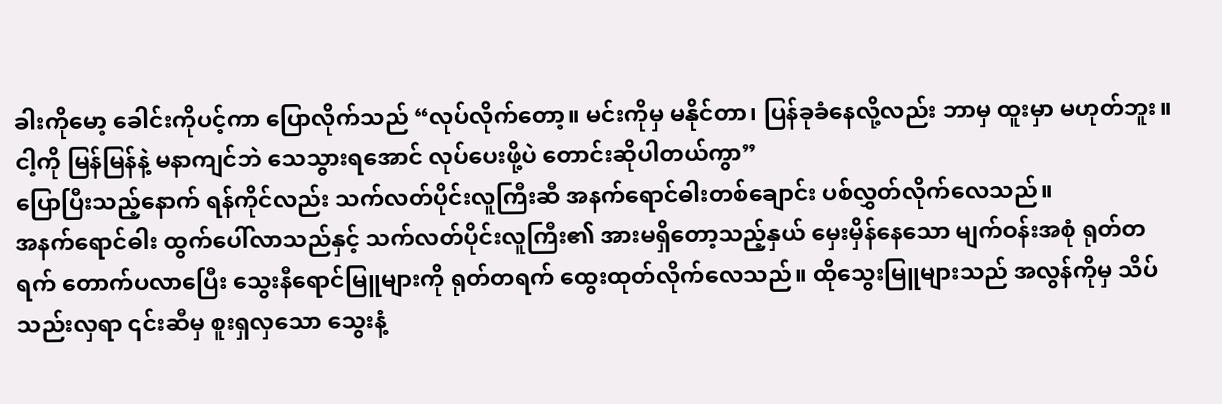ခါးကိုမော့ ခေါင်းကိုပင့်ကာ ပြောလိုက်သည် “လုပ်လိုက်တော့။ မင်းကိုမှ မနိုင်တာ၊ ပြန်ခုခံနေလို့လည်း ဘာမှ ထူးမှာ မဟုတ်ဘူး။ ငါ့ကို မြန်မြန်နဲ့ မနာကျင်ဘဲ သေသွားရအောင် လုပ်ပေးဖို့ပဲ တောင်းဆိုပါတယ်ကွာ”
ပြောပြီးသည့်နောက် ရန်ကိုင်လည်း သက်လတ်ပိုင်းလူကြီးဆီ အနက်ရောင်ဓါးတစ်ချောင်း ပစ်လွှတ်လိုက်လေသည်။
အနက်ရောင်ဓါး ထွက်ပေါ်လာသည်နှင့် သက်လတ်ပိုင်းလူကြီး၏ အားမရှိတော့သည့်နှယ် မှေးမှိန်နေသော မျက်ဝန်းအစုံ ရုတ်တရက် တောက်ပလာပြေီး သွေးနီရောင်မြူများကို ရုတ်တရက် ထွေးထုတ်လိုက်လေသည်။ ထိုသွေးမြူများသည် အလွန်ကိုမှ သိပ်သည်းလှရာ ၎င်းဆီမှ စူးရှလှသော သွေးနံ့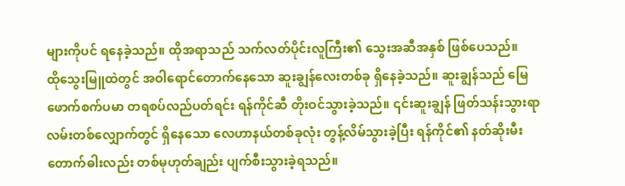များကိုပင် ရနေခဲ့သည်။ ထိုအရာသည် သက်လတ်ပိုင်းလူကြီး၏ သွေးအဆီအနှစ် ဖြစ်ပေသည်။
ထိုသွေးမြူထဲတွင် အဝါရောင်တောက်နေသော ဆူးချွန်လေးတစ်ခု ရှိနေခဲ့သည်။ ဆူးချွန်သည် မြေဖောက်စက်ပမာ တရစပ်လည်ပတ်ရင်း ရန်ကိုင်ဆီ တိုးဝင်သွားခဲ့သည်။ ၎င်းဆူးချွန် ဖြတ်သန်းသွားရာ လမ်းတစ်လျှောက်တွင် ရှိနေသော လေဟာနယ်တစ်ခုလုံး တွန့်လိမ်သွားခဲ့ပြီး ရန်ကိုင်၏ နတ်ဆိုးမီးတောက်ဓါးလည်း တစ်မုဟုတ်ချည်း ပျက်စီးသွားခဲ့ရသည်။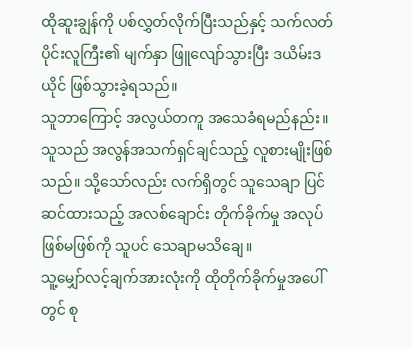ထိုဆူးချွန်ကို ပစ်လွှတ်လိုက်ပြီးသည်နှင့် သက်လတ်ပိုင်းလူကြီး၏ မျက်နှာ ဖြူလျော်သွားပြီး ဒယိမ်းဒယိုင် ဖြစ်သွားခဲ့ရသည်။
သူဘာကြောင့် အလွယ်တကူ အသေခံရမည်နည်း။ သူသည် အလွန်အသက်ရှင်ချင်သည့် လူစားမျိုးဖြစ်သည်။ သို့သော်လည်း လက်ရှိတွင် သူသေချာ ပြင်ဆင်ထားသည့် အလစ်ချောင်း တိုက်ခိုက်မှု အလုပ်ဖြစ်မဖြစ်ကို သူပင် သေချာမသိချေ။
သူ့မျှော်လင့်ချက်အားလုံးကို ထိုတိုက်ခိုက်မှုအပေါ်တွင် စု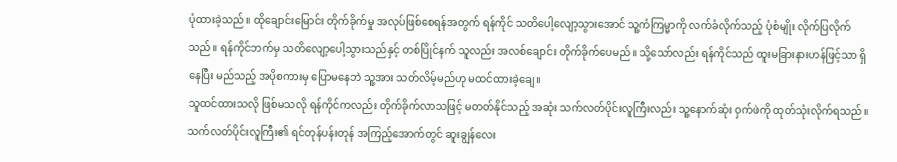ပုံထားခဲ့သည်။ ထိုချောင်းမြောင်း တိုက်ခိုက်မှု အလုပ်ဖြစ်စေရန်အတွက် ရန်ကိုင် သတိပေါ့လျော့သွားအောင် သူ့ကံကြမ္မာကို လက်ခံလိုက်သည့် ပုံစံမျိုး လိုက်ပြလိုက်သည်။ ရန်ကိုင်ဘက်မှ သတိလျော့ပေါ့သွားသည်နှင့် တစ်ပြိုင်နက် သူလည်း အလစ်ချောင်း တိုက်ခိုက်ပေမည်။ သို့သော်လည်း ရန်ကိုင်သည် ထူးမခြားနားဟန်ဖြင့်သာ ရှိနေပြီး မည်သည့် အပိုစကားမှ ပြောမနေဘဲ သူ့အား သတ်လိမ့်မည်ဟု မထင်ထားခဲ့ချေ။
သူထင်ထားသလို ဖြစ်မသလို ရန်ကိုင်ကလည်း တိုက်ခိုက်လာသဖြင့် မတတ်နိုင်သည့် အဆုံး သက်လတ်ပိုင်းလူကြီးလည်း သူ့နောက်ဆုံး ဝှက်ဖဲကို ထုတ်သုံးလိုက်ရသည်။
သက်လတ်ပိုင်းလူကြီး၏ ရင်တုန်ပန်းတုန် အကြည့်အောက်တွင် ဆူးချွန်လေး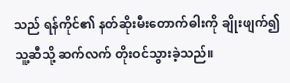သည် ရန်ကိုင်၏ နတ်ဆိုးမီးတောက်ဓါးကို ချိုးဖျက်၍ သူ့ဆီသို့ ဆက်လက် တိုးဝင်သွားခဲ့သည်။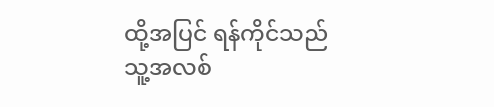ထို့အပြင် ရန်ကိုင်သည် သူ့အလစ်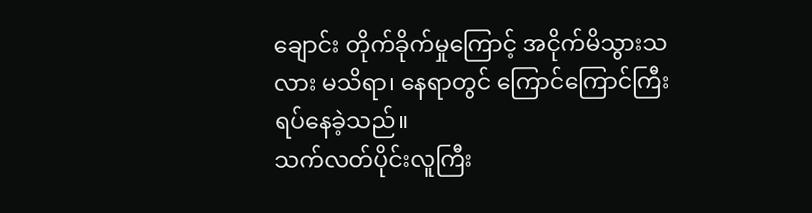ချောင်း တိုက်ခိုက်မှုကြောင့် အငိုက်မိသွားသလား မသိရာ၊ နေရာတွင် ကြောင်ကြောင်ကြီး ရပ်နေခဲ့သည်။
သက်လတ်ပိုင်းလူကြီး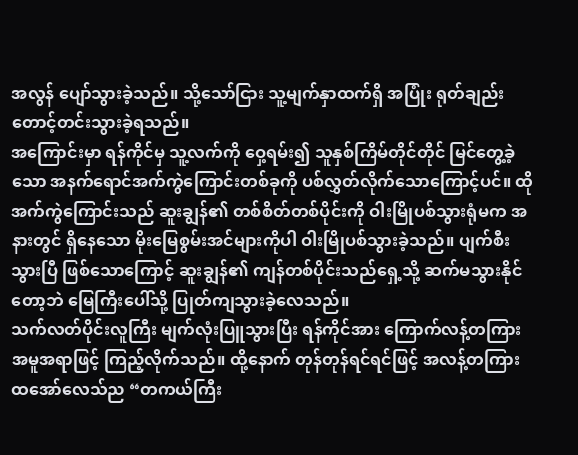အလွန် ပျော်သွားခဲ့သည်။ သို့သော်ငြား သူ့မျက်နှာထက်ရှိ အပြုံး ရုတ်ချည်း တောင့်တင်းသွားခဲ့ရသည်။
အကြောင်းမှာ ရန်ကိုင်မှ သူ့လက်ကို ဝှေ့ရမ်း၍ သူနှစ်ကြိမ်တိုင်တိုင် မြင်တွေ့ခဲ့သော အနက်ရောင်အက်ကွဲကြောင်းတစ်ခုကို ပစ်လွှတ်လိုက်သောကြောင့်ပင်။ ထိုအက်ကွဲကြောင်းသည် ဆူးချွန်၏ တစ်စိတ်တစ်ပိုင်းကို ဝါးမြိုပစ်သွားရုံမက အနားတွင် ရှိနေသော မိုးမြေစွမ်းအင်များကိုပါ ဝါးမြိုပစ်သွားခဲ့သည်။ ပျက်စီးသွားပြီ ဖြစ်သောကြောင့် ဆူးချွန်၏ ကျန်တစ်ပိုင်းသည်ရှေ့သို့ ဆက်မသွားနိုင်တော့ဘဲ မြေကြီးပေါ်သို့ ပြုတ်ကျသွားခဲ့လေသည်။
သက်လတ်ပိုင်းလူကြီး မျက်လုံးပြူသွားပြီး ရန်ကိုင်အား ကြောက်လန့်တကြား အမူအရာဖြင့် ကြည့်လိုက်သည်။ ထို့နောက် တုန်တုန်ရင်ရင်ဖြင့် အလန့်တကြား ထအော်လေသ်ည “တကယ်ကြီး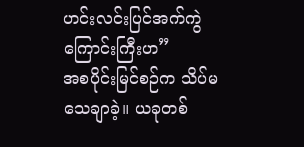ဟင်းလင်းပြင်အက်ကွဲကြောင်းကြီးဟ”
အစပိုင်းမြင်စဉ်က သိပ်မသေချာခဲ့။ ယခုတစ်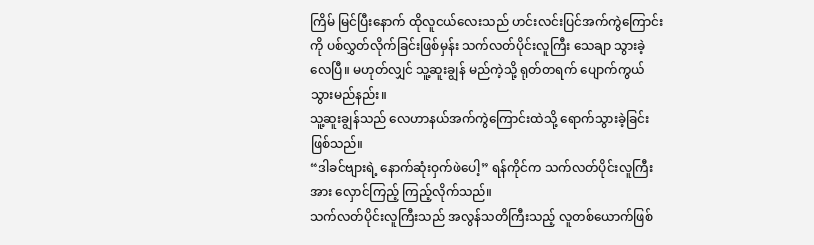ကြိမ် မြင်ပြီးနောက် ထိုလူငယ်လေးသည် ဟင်းလင်းပြင်အက်ကွဲကြောင်းကို ပစ်လွှတ်လိုက်ခြင်းဖြစ်မှန်း သက်လတ်ပိုင်းလူကြီး သေချာ သွားခဲ့လေပြီ။ မဟုတ်လျှင် သူ့ဆူးချွန် မည်ကဲ့သို့ ရုတ်တရက် ပျောက်ကွယ်သွားမည်နည်း။
သူ့ဆူးချွန်သည် လေဟာနယ်အက်ကွဲကြောင်းထဲသို့ ရောက်သွားခဲ့ခြင်း ဖြစ်သည်။
“ဒါခင်ဗျားရဲ့ နောက်ဆုံးဝှက်ဖဲပေါ့” ရန်ကိုင်က သက်လတ်ပိုင်းလူကြီးအား လှောင်ကြည့် ကြည့်လိုက်သည်။
သက်လတ်ပိုင်းလူကြီးသည် အလွန်သတိကြီးသည့် လူတစ်ယောက်ဖြစ်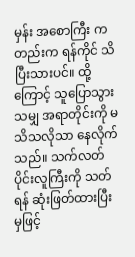မှန်း အစောကြီး ကတည်းက ရန်ကိုင် သိပြီးသားပင်။ ထို့ကြောင့် သူပြောသွားသမျှ အရာတိုင်းကို မသိသလိုသာ နေလိုက်သည်။ သက်လတ်ပိုင်းလူကြီးကို သတ်ရန် ဆုံးဖြတ်ထားပြီးမှဖြင့်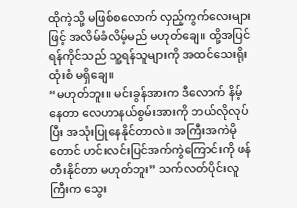ထိုကဲ့သို့ မဖြစ်စလောက် လှည့်ကွက်လေးများဖြင့် အလိမ်ခံလိမ့်မည် မဟုတ်ချေ။ ထို့အပြင် ရန်ကိုင်သည် သူ့ရန်သူများကို အထင်သေးရိုးထုံးစံ မရှိချေ။
“မဟုတ်ဘူး။ မင်းခွန်အားက ဒီလောက် နိမ့်နေတာ လေဟာနယ်စွမ်းအားကို ဘယ်လိုလုပ်ပြီး အသုံးပြုနေနိုင်တာလဲ။ အကြီးအကဲမိုတောင် ဟင်းလင်းပြင်အက်ကွဲကြောင်းကို ဖန်တီးနိုင်တာ မဟုတ်ဘူး” သက်လတ်ပိုင်းလူကြီးက သွေး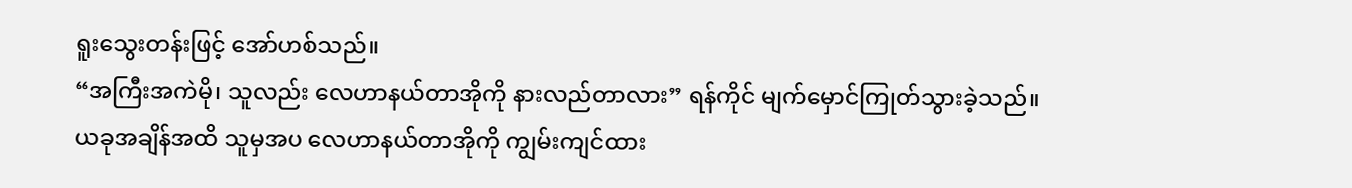ရူးသွေးတန်းဖြင့် အော်ဟစ်သည်။
“အကြီးအကဲမို၊ သူလည်း လေဟာနယ်တာအိုကို နားလည်တာလား” ရန်ကိုင် မျက်မှောင်ကြုတ်သွားခဲ့သည်။
ယခုအချိန်အထိ သူမှအပ လေဟာနယ်တာအိုကို ကျွမ်းကျင်ထား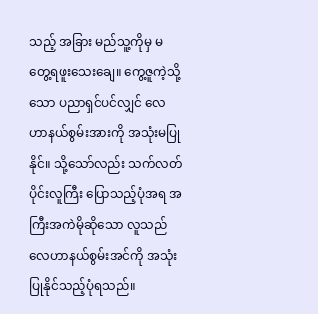သည့် အခြား မည်သူ့ကိုမှ မတွေ့ရဖူးသေးချေ။ ကွေ့ဇူကဲ့သို့သော ပညာရှင်ပင်လျှင် လေဟာနယ်စွမ်းအားကို အသုံးမပြုနိုင်။ သို့သော်လည်း သက်လတ်ပိုင်းလူကြီး ပြောသည့်ပုံအရ အကြီးအကဲမိုဆိုသော လူသည် လေဟာနယ်စွမ်းအင်ကို အသုံးပြုနိုင်သည့်ပုံရသည်။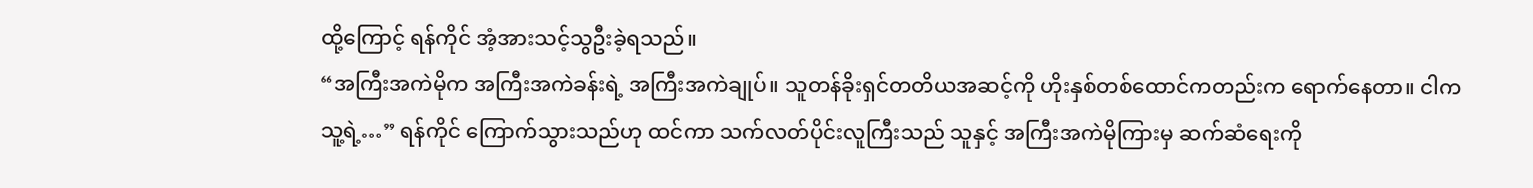ထို့ကြောင့် ရန်ကိုင် အံ့အားသင့်သွဦးခဲ့ရသည်။
“အကြီးအကဲမိုက အကြီးအကဲခန်းရဲ့ အကြီးအကဲချုပ်။ သူတန်ခိုးရှင်တတိယအဆင့်ကို ဟိုးနှစ်တစ်ထောင်ကတည်းက ရောက်နေတာ။ ငါက သူ့ရဲ့…” ရန်ကိုင် ကြောက်သွားသည်ဟု ထင်ကာ သက်လတ်ပိုင်းလူကြီးသည် သူနှင့် အကြီးအကဲမိုကြားမှ ဆက်ဆံရေးကို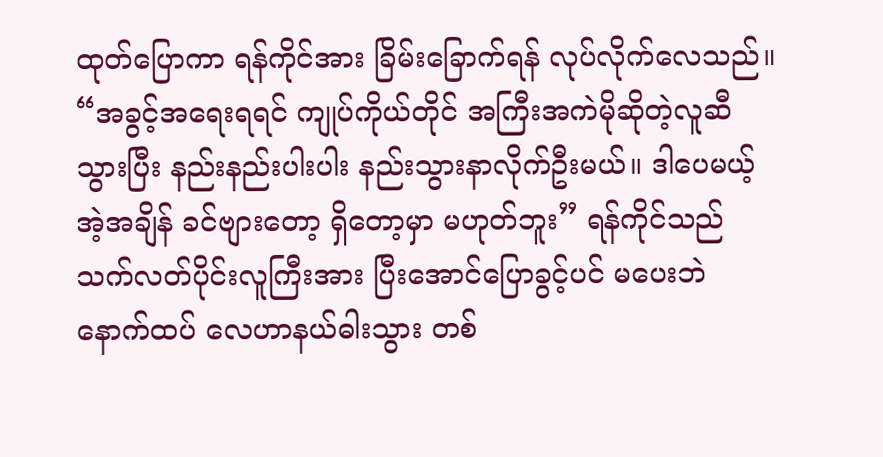ထုတ်ပြောကာ ရန်ကိုင်အား ခြိမ်းခြောက်ရန် လုပ်လိုက်လေသည်။
“အခွင့်အရေးရရင် ကျုပ်ကိုယ်တိုင် အကြီးအကဲမိုဆိုတဲ့လူဆီ သွားပြီး နည်းနည်းပါးပါး နည်းသွားနာလိုက်ဦးမယ်။ ဒါပေမယ့် အဲ့အချိန် ခင်ဗျားတော့ ရှိတော့မှာ မဟုတ်ဘူး” ရန်ကိုင်သည် သက်လတ်ပိုင်းလူကြီးအား ပြီးအောင်ပြောခွင့်ပင် မပေးဘဲ နောက်ထပ် လေဟာနယ်ဓါးသွား တစ်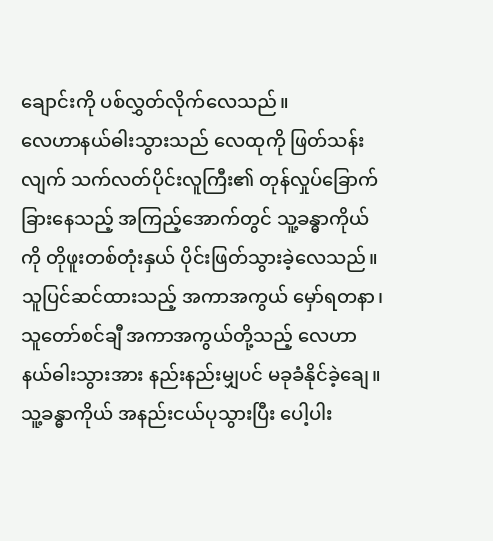ချောင်းကို ပစ်လွှတ်လိုက်လေသည်။
လေဟာနယ်ဓါးသွားသည် လေထုကို ဖြတ်သန်းလျက် သက်လတ်ပိုင်းလူကြီး၏ တုန်လှုပ်ခြောက်ခြားနေသည့် အကြည့်အောက်တွင် သူ့ခန္ဓာကိုယ်ကို တိုဖူးတစ်တုံးနှယ် ပိုင်းဖြတ်သွားခဲ့လေသည်။ သူပြင်ဆင်ထားသည့် အကာအကွယ် မှော်ရတနာ၊ သူတော်စင်ချီ အကာအကွယ်တို့သည့် လေဟာနယ်ဓါးသွားအား နည်းနည်းမျှပင် မခုခံနိုင်ခဲ့ချေ။
သူ့ခန္ဓာကိုယ် အနည်းငယ်ပုသွားပြီး ပေါ့ပါး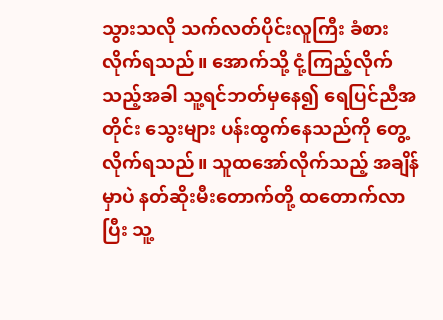သွားသလို သက်လတ်ပိုင်းလူကြီး ခံစားလိုက်ရသည်။ အောက်သို့ ငုံ့ကြည့်လိုက်သည့်အခါ သူ့ရင်ဘတ်မှနေ၍ ရေပြင်ညီအတိုင်း သွေးများ ပန်းထွက်နေသည်ကို တွေ့လိုက်ရသည်။ သူထအော်လိုက်သည့် အချိန်မှာပဲ နတ်ဆိုးမီးတောက်တို့ ထတောက်လာပြီး သူ့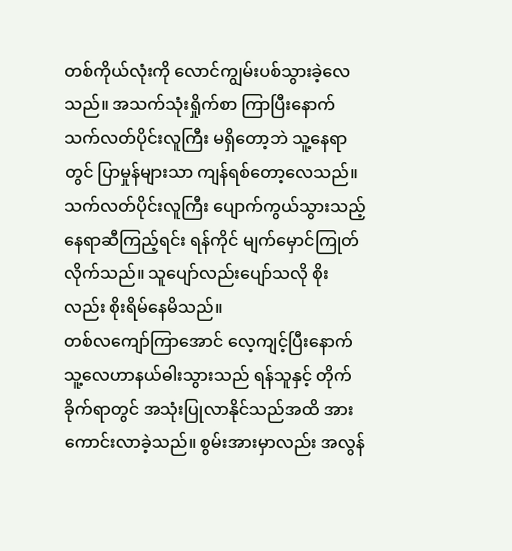တစ်ကိုယ်လုံးကို လောင်ကျွမ်းပစ်သွားခဲ့လေသည်။ အသက်သုံးရှိုက်စာ ကြာပြီးနောက် သက်လတ်ပိုင်းလူကြီး မရှိတော့ဘဲ သူ့နေရာတွင် ပြာမှုန်များသာ ကျန်ရစ်တော့လေသည်။
သက်လတ်ပိုင်းလူကြီး ပျောက်ကွယ်သွားသည့် နေရာဆီကြည့်ရင်း ရန်ကိုင် မျက်မှောင်ကြုတ်လိုက်သည်။ သူပျော်လည်းပျော်သလို စိုးလည်း စိုးရိမ်နေမိသည်။
တစ်လကျော်ကြာအောင် လေ့ကျင့်ပြီးနောက် သူ့လေဟာနယ်ဓါးသွားသည် ရန်သူနှင့် တိုက်ခိုက်ရာတွင် အသုံးပြုလာနိုင်သည်အထိ အားကောင်းလာခဲ့သည်။ စွမ်းအားမှာလည်း အလွန်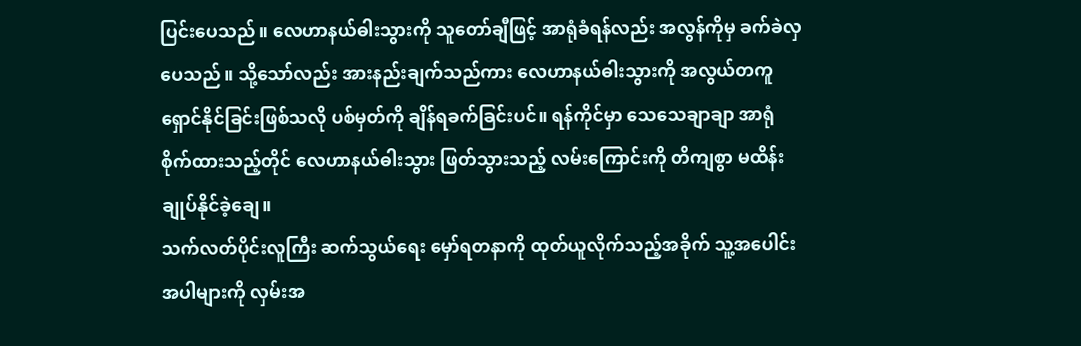ပြင်းပေသည်။ လေဟာနယ်ဓါးသွားကို သူတော်ချီဖြင့် အာရုံခံရန်လည်း အလွန်ကိုမှ ခက်ခဲလှပေသည်။ သို့သော်လည်း အားနည်းချက်သည်ကား လေဟာနယ်ဓါးသွားကို အလွယ်တကူ ရှောင်နိုင်ခြင်းဖြစ်သလို ပစ်မှတ်ကို ချိန်ရခက်ခြင်းပင်။ ရန်ကိုင်မှာ သေသေချာချာ အာရုံစိုက်ထားသည့်တိုင် လေဟာနယ်ဓါးသွား ဖြတ်သွားသည့် လမ်းကြောင်းကို တိကျစွာ မထိန်းချုပ်နိုင်ခဲ့ချေ။
သက်လတ်ပိုင်းလူကြီး ဆက်သွယ်ရေး မှော်ရတနာကို ထုတ်ယူလိုက်သည့်အခိုက် သူ့အပေါင်းအပါများကို လှမ်းအ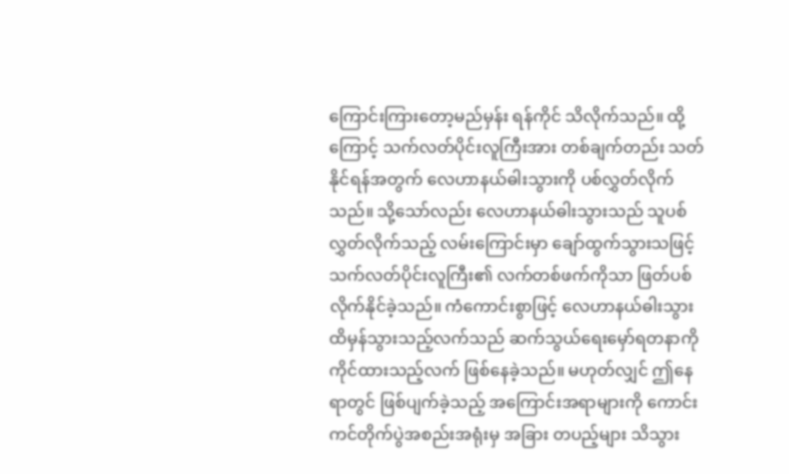ကြောင်းကြားတော့မည်မှန်း ရန်ကိုင် သိလိုက်သည်။ ထို့ကြောင့် သက်လတ်ပိုင်းလူကြီးအား တစ်ချက်တည်း သတ်နိုင်ရန်အတွက် လေဟာနယ်ဓါးသွားကို ပစ်လွှတ်လိုက်သည်။ သို့သော်လည်း လေဟာနယ်ဓါးသွားသည် သူပစ်လွှတ်လိုက်သည့် လမ်းကြောင်းမှာ ချော်ထွက်သွားသဖြင့် သက်လတ်ပိုင်းလူကြီး၏ လက်တစ်ဖက်ကိုသာ ဖြတ်ပစ်လိုက်နိုင်ခဲ့သည်။ ကံကောင်းစွာဖြင့် လေဟာနယ်ဓါးသွား ထိမှန်သွားသည့်လက်သည် ဆက်သွယ်ရေးမှော်ရတနာကို ကိုင်ထားသည့်လက် ဖြစ်နေခဲ့သည်။ မဟုတ်လျှင် ဤနေရာတွင် ဖြစ်ပျက်ခဲ့သည့် အကြောင်းအရာများကို ကောင်းကင်တိုက်ပွဲအစည်းအရုံးမှ အခြား တပည့်များ သိသွား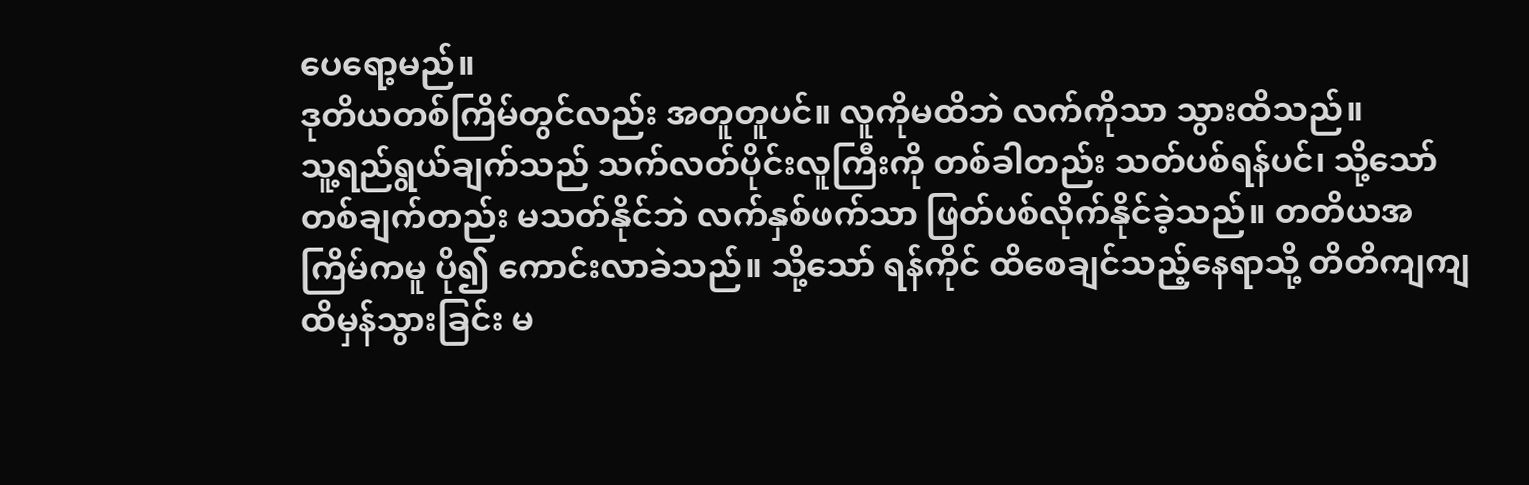ပေရော့မည်။
ဒုတိယတစ်ကြိမ်တွင်လည်း အတူတူပင်။ လူကိုမထိဘဲ လက်ကိုသာ သွားထိသည်။
သူ့ရည်ရွယ်ချက်သည် သက်လတ်ပိုင်းလူကြီးကို တစ်ခါတည်း သတ်ပစ်ရန်ပင်၊ သို့သော် တစ်ချက်တည်း မသတ်နိုင်ဘဲ လက်နှစ်ဖက်သာ ဖြတ်ပစ်လိုက်နိုင်ခဲ့သည်။ တတိယအကြိမ်ကမူ ပို၍ ကောင်းလာခဲသည်။ သို့သော် ရန်ကိုင် ထိစေချင်သည့်နေရာသို့ တိတိကျကျ ထိမှန်သွားခြင်း မ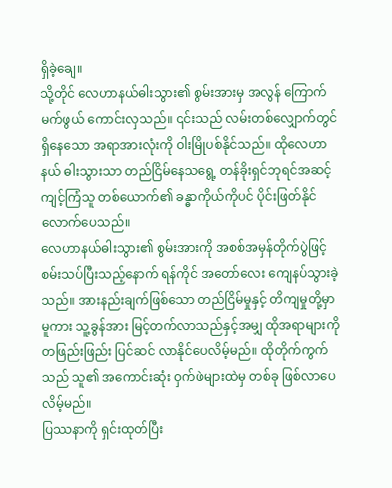ရှိခဲ့ချေ။
သို့တိုင် လေဟာနယ်ဓါးသွား၏ စွမ်းအားမှ အလွန် ကြောက်မက်ဖွယ် ကောင်းလှသည်။ ၎င်းသည် လမ်းတစ်လျှောက်တွင် ရှိနေသော အရာအားလုံးကို ဝါးမြိုပစ်နိုင်သည်။ ထိုလေဟာနယ် ဓါးသွားသာ တည်ငြိမ်နေသရွေ့ တန်ခိုးရှင်ဘုရင်အဆင့် ကျင့်ကြံသူ တစ်ယောက်၏ ခန္ဓာကိုယ်ကိုပင် ပိုင်းဖြတ်နိုင်လောက်ပေသည်။
လေဟာနယ်ဓါးသွား၏ စွမ်းအားကို အစစ်အမှန်တိုက်ပွဲဖြင့် စမ်းသပ်ပြီးသည့်နောက် ရန်ကိုင် အတော်လေး ကျေနပ်သွားခဲ့သည်။ အားနည်းချက်ဖြစ်သော တည်ငြိမ်မှုနှင့် တိကျမှုတို့မှာ မူကား သူ့ခွန်အား မြင့်တက်လာသည်နှင့်အမျှ ထိုအရာများကို တဖြည်းဖြည်း ပြင်ဆင် လာနိုင်ပေလိမ့်မည်။ ထိုတိုက်ကွက်သည် သူ၏ အကောင်းဆုံး ဝှက်ဖဲများထဲမှ တစ်ခု ဖြစ်လာပေလိမ့်မည်။
ပြဿနာကို ရှင်းထုတ်ပြီး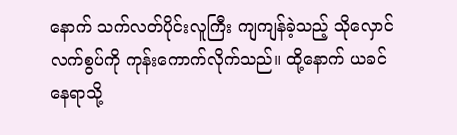နောက် သက်လတ်ပိုင်းလူကြီး ကျကျန်ခဲ့သည့် သိုလှောင်လက်စွပ်ကို ကုန်းကောက်လိုက်သည်။ ထို့နောက် ယခင်နေရာသို့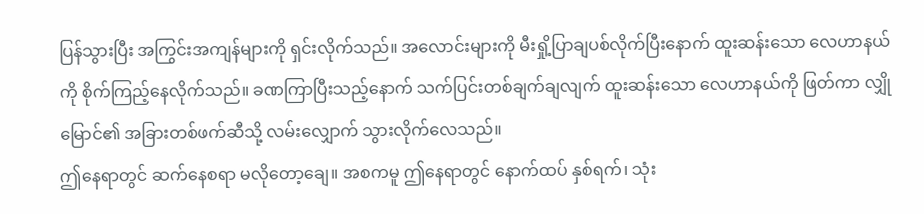ပြန်သွားပြီး အကြွင်းအကျန်များကို ရှင်းလိုက်သည်။ အလောင်းများကို မီးရှို့ပြာချပစ်လိုက်ပြီးနောက် ထူးဆန်းသော လေဟာနယ်ကို စိုက်ကြည့်နေလိုက်သည်။ ခဏကြာပြီးသည့်နောက် သက်ပြင်းတစ်ချက်ချလျက် ထူးဆန်းသော လေဟာနယ်ကို ဖြတ်ကာ လျှိုမြောင်၏ အခြားတစ်ဖက်ဆီသို့ လမ်းလျှောက် သွားလိုက်လေသည်။
ဤနေရာတွင် ဆက်နေစရာ မလိုတော့ချေ။ အစကမူ ဤနေရာတွင် နောက်ထပ် နှစ်ရက်၊ သုံး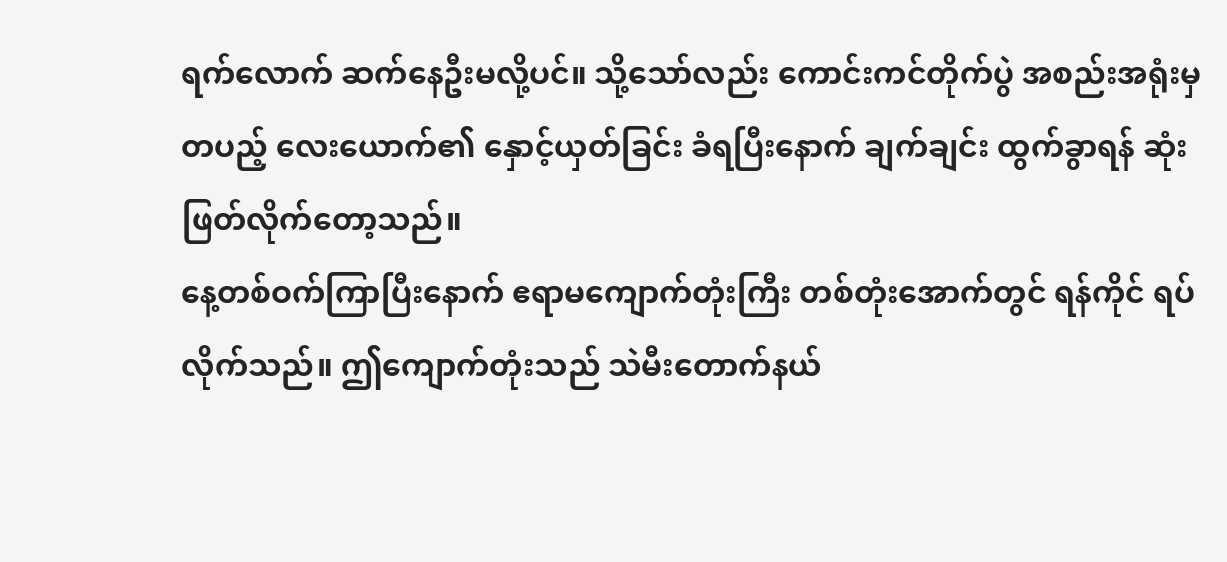ရက်လောက် ဆက်နေဦးမလို့ပင်။ သို့သော်လည်း ကောင်းကင်တိုက်ပွဲ အစည်းအရုံးမှ တပည့် လေးယောက်၏ နှောင့်ယှတ်ခြင်း ခံရပြီးနောက် ချက်ချင်း ထွက်ခွာရန် ဆုံးဖြတ်လိုက်တော့သည်။
နေ့တစ်ဝက်ကြာပြီးနောက် ဧရာမကျောက်တုံးကြီး တစ်တုံးအောက်တွင် ရန်ကိုင် ရပ်လိုက်သည်။ ဤကျောက်တုံးသည် သဲမီးတောက်နယ်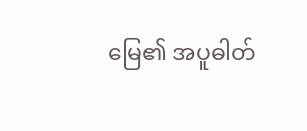မြေ၏ အပူဓါတ်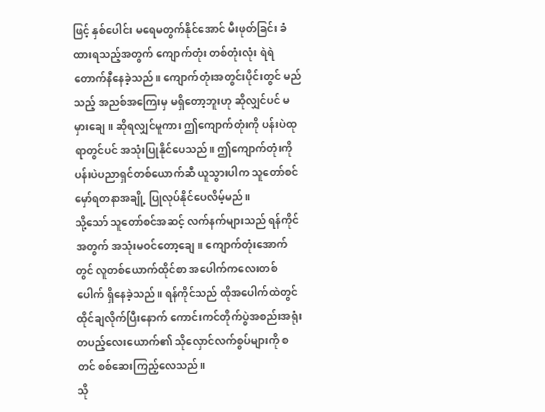ဖြင့် နှစ်ပေါင်း မရေမတွက်နိုင်အောင် မီးဖုတ်ခြင်း ခံထားရသည့်အတွက် ကျောက်တုံး တစ်တုံးလုံး ရဲရဲတောက်နီနေခဲ့သည်။ ကျောက်တုံးအတွင်းပိုင်းတွင် မည်သည့် အညစ်အကြေးမှ မရှိတော့ဘူးဟု ဆိုလျှင်ပင် မမှားချေ။ ဆိုရလျှင်မူကား ဤကျောက်တုံးကို ပန်းပဲထုရာတွင်ပင် အသုံးပြုနိုင်ပေသည်။ ဤကျောက်တုံးကို ပန်းပဲပညာရှင်တစ်ယောက်ဆီ ယူသွားပါက သူတော်စင် မှော်ရတနာအချို့ ပြုလုပ်နိုင်ပေလိမ့်မည်။
သို့သော် သူတော်စင်အဆင့် လက်နက်များသည် ရန်ကိုင်အတွက် အသုံးမဝင်တော့ချေ။ ကျောက်တုံးအောက်တွင် လူတစ်ယောက်ထိုင်စာ အပေါက်ကလေးတစ်ပေါက် ရှိနေခဲ့သည်။ ရန်ကိုင်သည် ထိုအပေါက်ထဲတွင် ထိုင်ချလိုက်ပြီးနောက် ကောင်းကင်တိုက်ပွဲအစည်းအရုံး တပည့်လေးယောက်၏ သိုလှောင်လက်စွပ်များကို စတင် စစ်ဆေးကြည့်လေသည်။
သို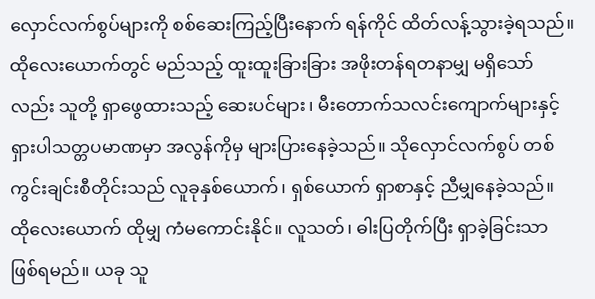လှောင်လက်စွပ်များကို စစ်ဆေးကြည့်ပြီးနောက် ရန်ကိုင် ထိတ်လန့်သွားခဲ့ရသည်။
ထိုလေးယောက်တွင် မည်သည့် ထူးထူးခြားခြား အဖိုးတန်ရတနာမျှ မရှိသော်လည်း သူတို့ ရှာဖွေထားသည့် ဆေးပင်များ၊ မီးတောက်သလင်းကျောက်များနှင့် ရှားပါသတ္တပမာဏမှာ အလွန်ကိုမှ များပြားနေခဲ့သည်။ သိုလှောင်လက်စွပ် တစ်ကွင်းချင်းစီတိုင်းသည် လူခုနှစ်ယောက်၊ ရှစ်ယောက် ရှာစာနှင့် ညီမျှနေခဲ့သည်။
ထိုလေးယောက် ထိုမျှ ကံမကောင်းနိုင်။ လူသတ်၊ ဓါးပြတိုက်ပြီး ရှာခဲ့ခြင်းသာ ဖြစ်ရမည်။ ယခု သူ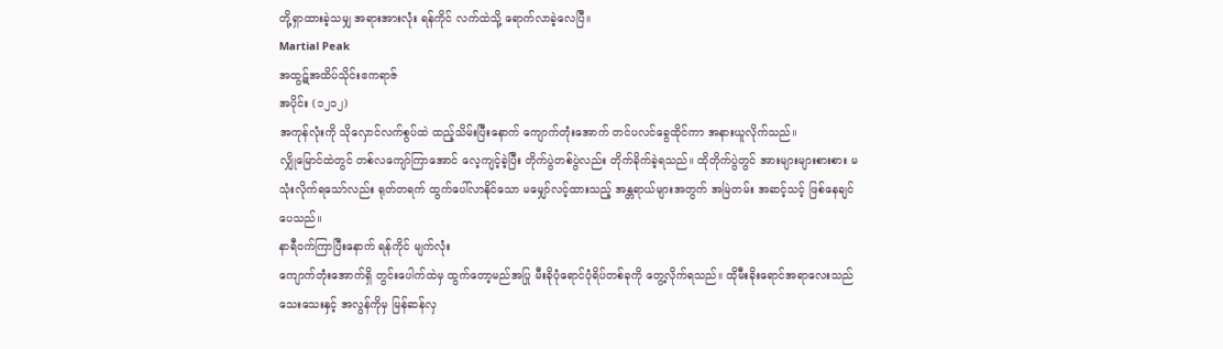တို့ရှာထားခဲ့သမျှ အရားအားလုံး ရန်ကိုင် လက်ထဲသို့ ရောက်လာခဲ့လေပြီ။
Martial Peak
အထွဋ်အထိပ်သိုင်းဧကရာဇ်
အပိုင်း (၁၂၁၂)
အကုန်လုံးကို သိုလှောင်လက်စွပ်ထဲ ထည့်သိမ်းပြီးနောက် ကျောက်တုံးအောက် တင်ပလင်ခွေထိုင်ကာ အနားယူလိုက်သည်။
လျှိုမြောင်ထဲတွင် တစ်လကျော်ကြာအောင် လေ့ကျင့်ခဲ့ပြီး တိုက်ပွဲတစ်ပွဲလည်း တိုက်ခိုက်ခဲ့ရသည်။ ထိုတိုက်ပွဲတွင် အားများများစားစား မသုံးလိုက်ရသော်လည်း ရုတ်တရက် ထွက်ပေါ်လာနိုင်သော မမျှော်လင့်ထားသည့် အန္တရာယ်များအတွက် အမြဲတမ်း အဆင့်သင့် ဖြစ်နေချင်ပေသည်။
နာရီဝက်ကြာပြီးနောက် ရန်ကိုင် မျက်လုံး
ကျောက်တုံးအောက်ရှိ တွင်းပေါက်ထဲမှ ထွက်တော့မည်အပြု မီးခိုပုံရောင်ပုံရိပ်တစ်ခုကို တွေ့လိုက်ရသည်။ ထိုမီးခိုးရောင်အရာလေးသည် သေးသေးနှင့် အလွန်ကိုမှ မြန်ဆန်လှ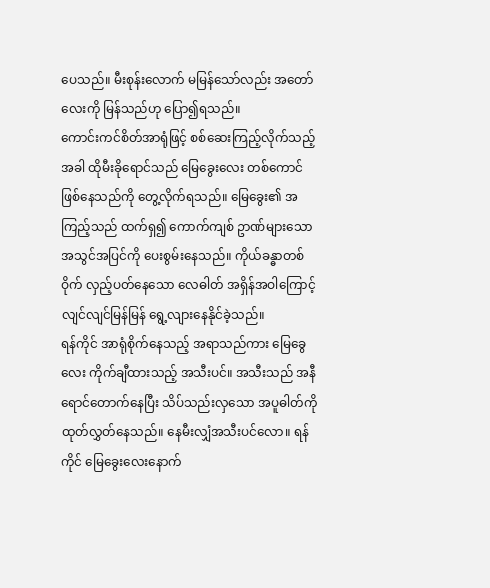ပေသည်။ မီးစုန်းလောက် မမြန်သော်လည်း အတော်လေးကို မြန်သည်ဟု ပြော၍ရသည်။
ကောင်းကင်စိတ်အာရုံဖြင့် စစ်ဆေးကြည့်လိုက်သည့်အခါ ထိုမီးခိုရောင်သည် မြေခွေးလေး တစ်ကောင် ဖြစ်နေသည်ကို တွေ့လိုက်ရသည်။ မြေခွေး၏ အကြည့်သည် ထက်ရှ၍ ကောက်ကျစ် ဥာဏ်များသော အသွင်အပြင်ကို ပေးစွမ်းနေသည်။ ကိုယ်ခန္ဓာတစ်ဝိုက် လှည့်ပတ်နေသော လေဓါတ် အရှိန်အဝါကြောင့် လျင်လျင်မြန်မြန် ရွေ့လျားနေနိုင်ခဲ့သည်။
ရန်ကိုင် အာရုံစိုက်နေသည့် အရာသည်ကား မြေခွေလေး ကိုက်ချီထားသည့် အသီးပင်။ အသီးသည် အနီရောင်တောက်နေပြီး သိပ်သည်းလှသော အပူဓါတ်ကို ထုတ်လွှတ်နေသည်။ နေမီးလျှံအသီးပင်လော။ ရန်ကိုင် မြေခွေးလေးနောက်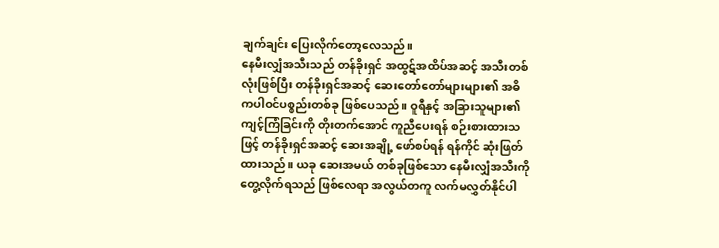ချက်ချင်း ပြေးလိုက်တော့လေသည်။
နေမီးလျှံအသီးသည် တန်ခိုးရှင် အထွဋ်အထိပ်အဆင့် အသီးတစ်လုံးဖြစ်ပြီး တန်ခိုးရှင်အဆင့် ဆေးတော်တော်များများ၏ အဓိကပါဝင်ပစ္စည်းတစ်ခု ဖြစ်ပေသည်။ ဝူရီနှင့် အခြားသူများ၏ ကျင့်ကြံခြင်းကို တိုးတက်အောင် ကူညီပေးရန် စဉ်းစားထားသဖြင့် တန်ခိုးရှင်အဆင့် ဆေးအချို့ ဖော်စပ်ရန် ရန်ကိုင် ဆုံးဖြတ်ထားသည်။ ယခု ဆေးအမယ် တစ်ခုဖြစ်သော နေမီးလျှံအသီးကို တွေ့လိုက်ရသည် ဖြစ်လေရာ အလွယ်တကူ လက်မလွှတ်နိုင်ပါ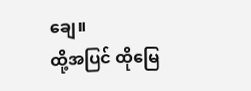ချေ။
ထို့အပြင် ထိုမြေ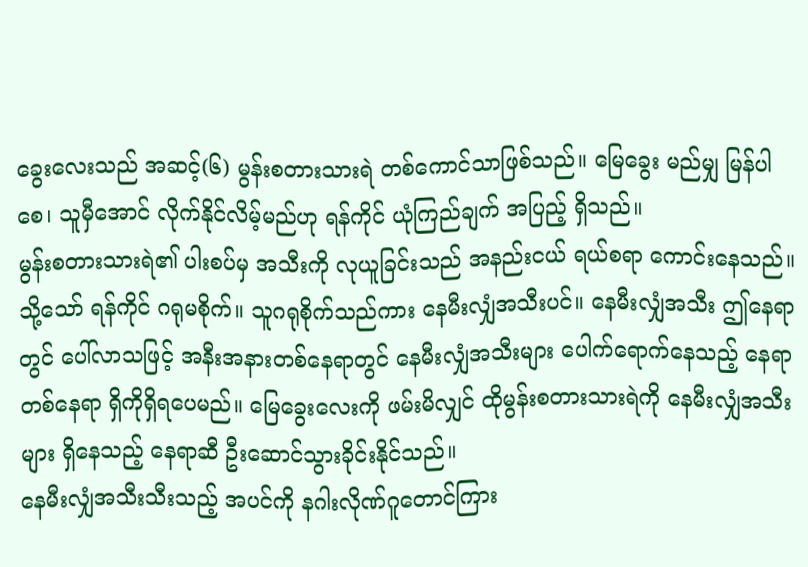ခွေးလေးသည် အဆင့်(၆) မွန်းစတားသားရဲ တစ်ကောင်သာဖြစ်သည်။ မြေခွေး မည်မျှ မြန်ပါစေ၊ သူမှီအောင် လိုက်နိုင်လိမ့်မည်ဟု ရန်ကိုင် ယုံကြည်ချက် အပြည့် ရှိသည်။
မွန်းစတားသားရဲ၏ ပါးစပ်မှ အသီးကို လုယူခြင်းသည် အနည်းငယ် ရယ်စရာ ကောင်းနေသည်။ သို့သော် ရန်ကိုင် ဂရုမစိုက်။ သူဂရုစိုက်သည်ကား နေမီးလျှံအသီးပင်။ နေမီးလျှံအသီး ဤနေရာတွင် ပေါ်လာသဖြင့် အနီးအနားတစ်နေရာတွင် နေမီးလျှံအသီးများ ပေါက်ရောက်နေသည့် နေရာတစ်နေရာ ရှိကိုရှိရပေမည်။ မြေခွေးလေးကို ဖမ်းမိလျှင် ထိုမွန်းစတားသားရဲကို နေမီးလျှံအသီးများ ရှိနေသည့် နေရာဆီ ဦးဆောင်သွားခိုင်းနိုင်သည်။
နေမီးလျှံအသီးသီးသည့် အပင်ကို နဂါးလိုဏ်ဂူတောင်ကြား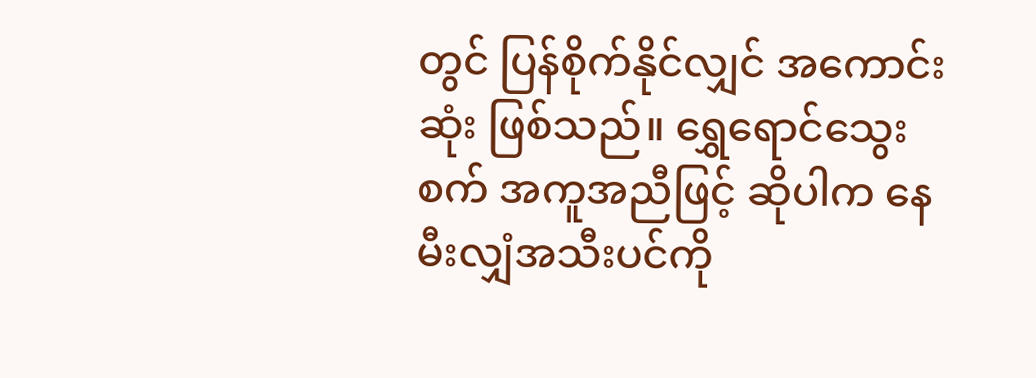တွင် ပြန်စိုက်နိုင်လျှင် အကောင်းဆုံး ဖြစ်သည်။ ရွှေရောင်သွေးစက် အကူအညီဖြင့် ဆိုပါက နေမီးလျှံအသီးပင်ကို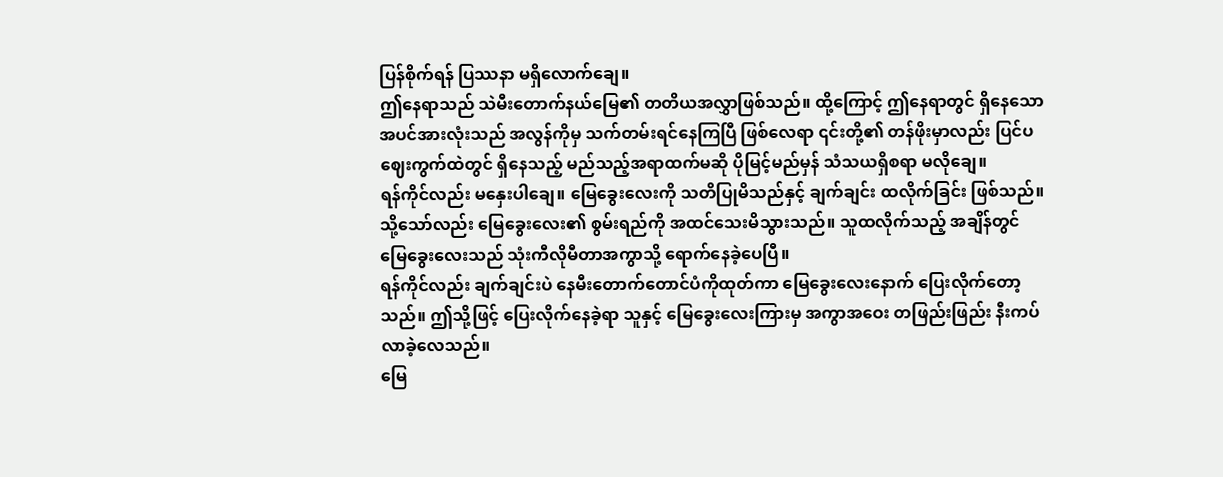ပြန်စိုက်ရန် ပြဿနာ မရှိလောက်ချေ။
ဤနေရာသည် သဲမီးတောက်နယ်မြေ၏ တတိယအလွှာဖြစ်သည်။ ထို့ကြောင့် ဤနေရာတွင် ရှိနေသော အပင်အားလုံးသည် အလွန်ကိုမှ သက်တမ်းရင်နေကြပြီ ဖြစ်လေရာ ၎င်းတို့၏ တန်ဖိုးမှာလည်း ပြင်ပဈေးကွက်ထဲတွင် ရှိနေသည့် မည်သည့်အရာထက်မဆို ပိုမြင့်မည်မှန် သံသယရှိစရာ မလိုချေ။
ရန်ကိုင်လည်း မနှေးပါချေ။ မြေခွေးလေးကို သတိပြုမိသည်နှင့် ချက်ချင်း ထလိုက်ခြင်း ဖြစ်သည်။ သို့သော်လည်း မြေခွေးလေး၏ စွမ်းရည်ကို အထင်သေးမိသွားသည်။ သူထလိုက်သည့် အချိန်တွင် မြေခွေးလေးသည် သုံးကီလိုမီတာအကွာသို့ ရောက်နေခဲ့ပေပြီ။
ရန်ကိုင်လည်း ချက်ချင်းပဲ နေမီးတောက်တောင်ပံကိုထုတ်ကာ မြေခွေးလေးနောက် ပြေးလိုက်တော့သည်။ ဤသို့ဖြင့် ပြေးလိုက်နေခဲ့ရာ သူနှင့် မြေခွေးလေးကြားမှ အကွာအဝေး တဖြည်းဖြည်း နီးကပ်လာခဲ့လေသည်။
မြေ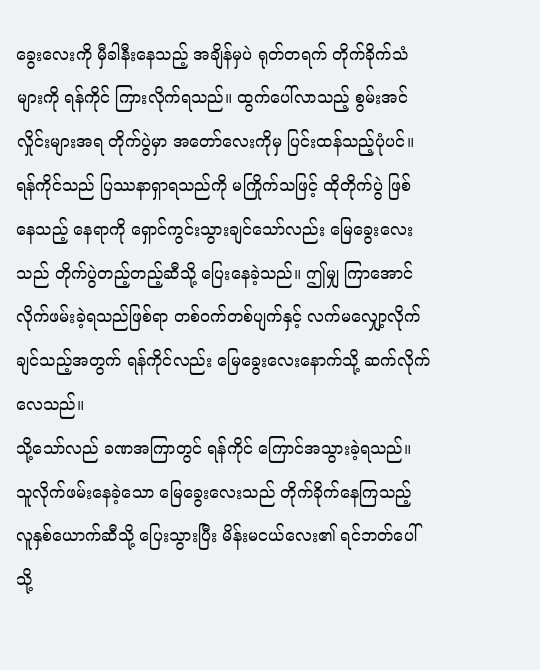ခွေးလေးကို မှီခါနီးနေသည့် အချိန်မှပဲ ရုတ်တရက် တိုက်ခိုက်သံများကို ရန်ကိုင် ကြားလိုက်ရသည်။ ထွက်ပေါ်လာသည့် စွမ်းအင်လှိုင်းများအရ တိုက်ပွဲမှာ အတော်လေးကိုမှ ပြင်းထန်သည့်ပုံပင်။
ရန်ကိုင်သည် ပြဿနာရှာရသည်ကို မကြိုက်သဖြင့် ထိုတိုက်ပွဲ ဖြစ်နေသည့် နေရာကို ရှောင်ကွင်းသွားချင်သော်လည်း မြေခွေးလေးသည် တိုက်ပွဲတည့်တည့်ဆီသို့ ပြေးနေခဲ့သည်။ ဤမျှ ကြာအောင် လိုက်ဖမ်းခဲ့ရသည်ဖြစ်ရာ တစ်ဝက်တစ်ပျက်နှင့် လက်မလျှော့လိုက်ချင်သည့်အတွက် ရန်ကိုင်လည်း မြေခွေးလေးနောက်သို့ ဆက်လိုက်လေသည်။
သို့သော်လည် ခဏအကြာတွင် ရန်ကိုင် ကြောင်အသွားခဲ့ရသည်။ သူလိုက်ဖမ်းနေခဲ့သော မြေခွေးလေးသည် တိုက်ခိုက်နေကြသည့် လူနှစ်ယောက်ဆီသို့ ပြေးသွားပြီး မိန်းမငယ်လေး၏ ရင်ဘတ်ပေါ်သို့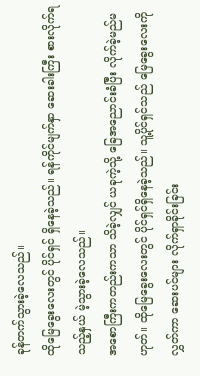ခုန်တက်သွားခဲ့လေသည်။
ထိုမြေခွေးလေးတွင် ပိုင်ရှင် ရှိနေခဲ့သည်။ ရန်ကိုင်မျက်နှာ ဆေးခါးကြီး စားလိုက်ရသည့်နှယ် မဲ့သွားခဲ့လေသည်။
အစောကြီးကတည်းကသာ သိခဲ့လျှင် ယခုကဲ့သို့ ခြေအညောင်းခံပြီး လိုက်ခဲ့မည်မဟုတ်။ ထိုမြေခွေးလေးတွင် ပိုင်ရှင်ရှိနေခဲ့သည်။ သူ့ပိုင်ရှင်သည် မြေခွေးလေးကိုလွှတ်ကာ ဆေးပင်များ လိုက်ရှာခိုင်းခြင်း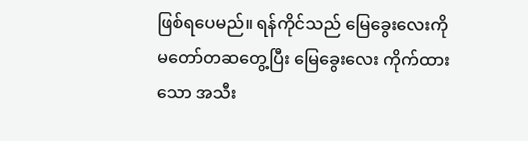ဖြစ်ရပေမည်။ ရန်ကိုင်သည် မြေခွေးလေးကို မတော်တဆတွေ့ပြီး မြေခွေးလေး ကိုက်ထားသော အသီး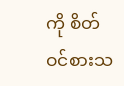ကို စိတ်ဝင်စားသ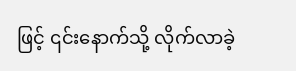ဖြင့် ၎င်းနောက်သို့ လိုက်လာခဲ့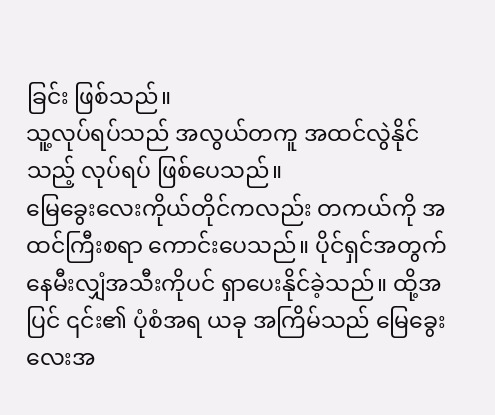ခြင်း ဖြစ်သည်။
သူ့လုပ်ရပ်သည် အလွယ်တကူ အထင်လွဲနိုင်သည့် လုပ်ရပ် ဖြစ်ပေသည်။
မြေခွေးလေးကိုယ်တိုင်ကလည်း တကယ်ကို အထင်ကြီးစရာ ကောင်းပေသည်။ ပိုင်ရှင်အတွက် နေမီးလျှံအသီးကိုပင် ရှာပေးနိုင်ခဲ့သည်။ ထို့အပြင် ၎င်း၏ ပုံစံအရ ယခု အကြိမ်သည် မြေခွေးလေးအ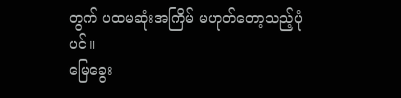တွက် ပထမဆုံးအကြိမ် မဟုတ်တော့သည့်ပုံပင်။
မြေခွေး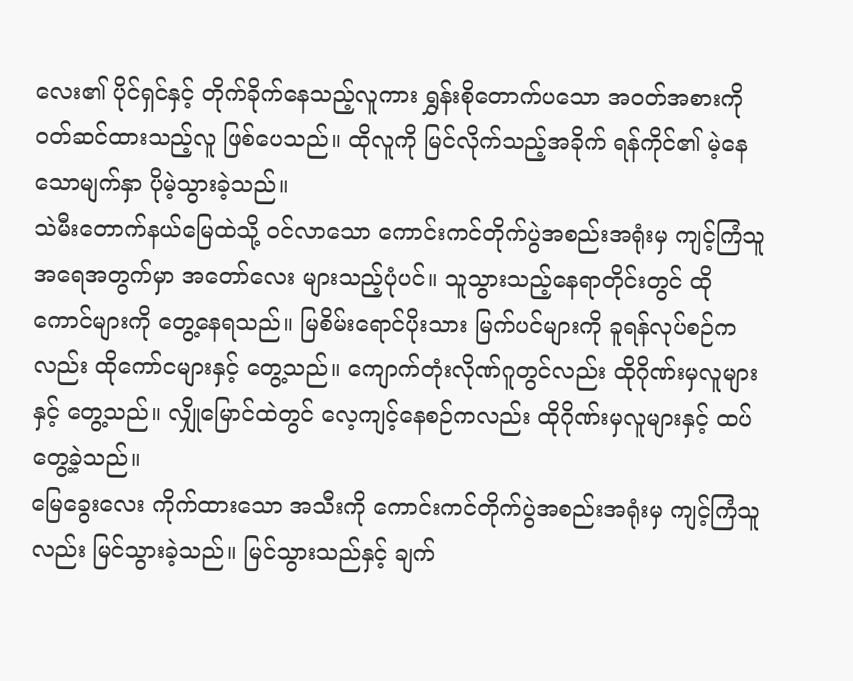လေး၏ ပိုင်ရှင်နှင့် တိုက်ခိုက်နေသည့်လူကား ရွှန်းစိုတောက်ပသော အဝတ်အစားကို ဝတ်ဆင်ထားသည့်လူ ဖြစ်ပေသည်။ ထိုလူကို မြင်လိုက်သည့်အခိုက် ရန်ကိုင်၏ မဲ့နေသောမျက်နှာ ပိုမဲ့သွားခဲ့သည်။
သဲမီးတောက်နယ်မြေထဲသို့ ဝင်လာသော ကောင်းကင်တိုက်ပွဲအစည်းအရုံးမှ ကျင့်ကြံသူ အရေအတွက်မှာ အတော်လေး များသည့်ပုံပင်။ သူသွားသည့်နေရာတိုင်းတွင် ထိုကောင်များကို တွေ့နေရသည်။ မြစိမ်းရောင်ပိုးသား မြက်ပင်များကို ခူရန်လုပ်စဉ်ကလည်း ထိုကော်ငများနှင့် တွေ့သည်။ ကျောက်တုံးလိုဏ်ဂူတွင်လည်း ထိုဂိုဏ်းမှလူများနှင့် တွေ့သည်။ လျှိုမြောင်ထဲတွင် လေ့ကျင့်နေစဉ်ကလည်း ထိုဂိုဏ်းမှလူများနှင့် ထပ်တွေ့ခဲ့သည်။
မြေခွေးလေး ကိုက်ထားသော အသီးကို ကောင်းကင်တိုက်ပွဲအစည်းအရုံးမှ ကျင့်ကြံသူလည်း မြင်သွားခဲ့သည်။ မြင်သွားသည်နှင့် ချက်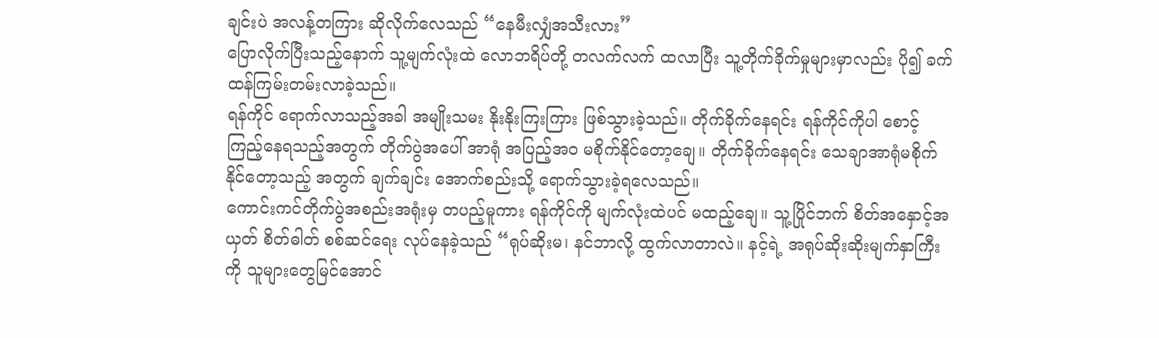ချင်းပဲ အလန့်တကြား ဆိုလိုက်လေသည် “နေမီးလျှံအသီးလား”
ပြောလိုက်ပြီးသည့်နောက် သူ့မျက်လုံးထဲ လောဘရိပ်တို့ တလက်လက် ထလာပြီး သူ့တိုက်ခိုက်မှုများမှာလည်း ပို၍ ခက်ထန်ကြမ်းတမ်းလာခဲ့သည်။
ရန်ကိုင် ရောက်လာသည့်အခါ အမျိုးသမး နိုးနိုးကြးကြား ဖြစ်သွားခဲ့သည်။ တိုက်ခိုက်နေရင်း ရန်ကိုင်ကိုပါ စောင့်ကြည့်နေရသည့်အတွက် တိုက်ပွဲအပေါ် အာရုံ အပြည့်အဝ မစိုက်နိုင်တော့ချေ။ တိုက်ခိုက်နေရင်း သေချာအာရုံမစိုက်နိုင်တော့သည့် အတွက် ချက်ချင်း အောက်စည်းသို့ ရောက်သွားခဲ့ရလေသည်။
ကောင်းကင်တိုက်ပွဲအစည်းအရုံးမှ တပည့်မူကား ရန်ကိုင်ကို မျက်လုံးထဲပင် မထည့်ချေ။ သူ့ပြိုင်ဘက် စိတ်အနှောင့်အယှတ် စိတ်ဓါတ် စစ်ဆင်ရေး လုပ်နေခဲ့သည် “ရုပ်ဆိုးမ၊ နင်ဘာလို့ ထွက်လာတာလဲ။ နင့်ရဲ့ အရုပ်ဆိုးဆိုးမျက်နှာကြီးကို သူများတွေမြင်အောင်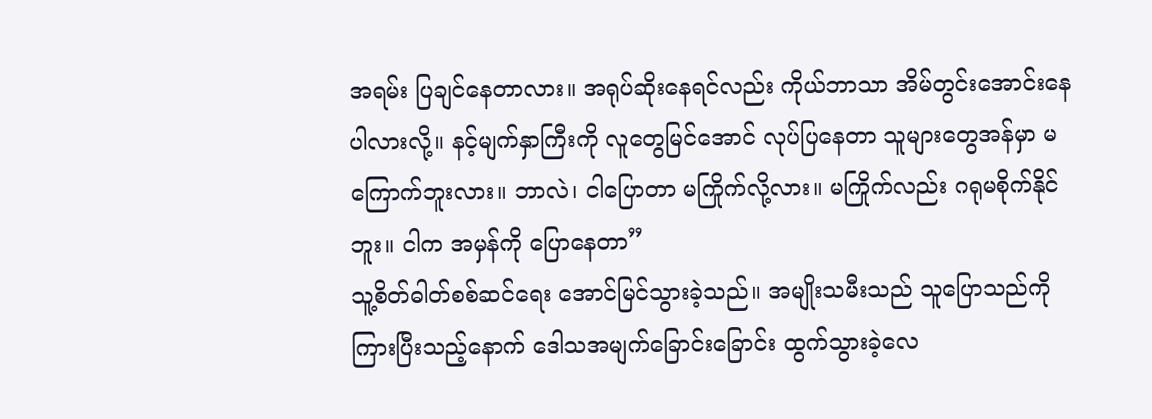အရမ်း ပြချင်နေတာလား။ အရုပ်ဆိုးနေရင်လည်း ကိုယ်ဘာသာ အိမ်တွင်းအောင်းနေပါလားလို့။ နင့်မျက်နှာကြီးကို လူတွေမြင်အောင် လုပ်ပြနေတာ သူများတွေအန်မှာ မကြောက်ဘူးလား။ ဘာလဲ၊ ငါပြောတာ မကြိုက်လို့လား။ မကြိုက်လည်း ဂရုမစိုက်နိုင်ဘူး။ ငါက အမှန်ကို ပြောနေတာ”
သူ့စိတ်ဓါတ်စစ်ဆင်ရေး အောင်မြင်သွားခဲ့သည်။ အမျိုးသမီးသည် သူပြောသည်ကို ကြားပြီးသည့်နောက် ဒေါသအမျက်ခြောင်းခြောင်း ထွက်သွားခဲ့လေ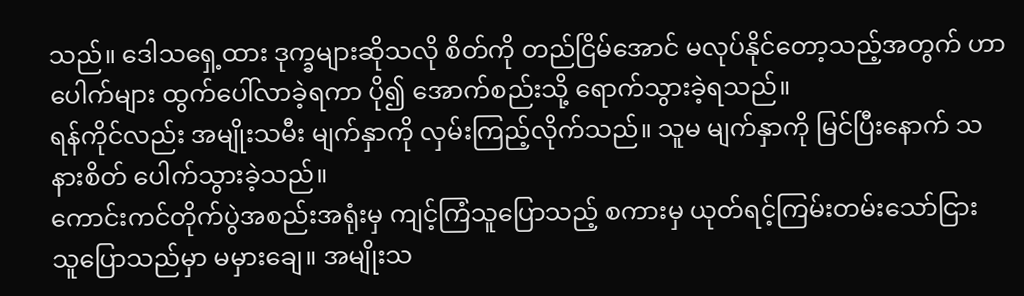သည်။ ဒေါသရှေ့ထား ဒုက္ခများဆိုသလို စိတ်ကို တည်ငြိမ်အောင် မလုပ်နိုင်တော့သည့်အတွက် ဟာပေါက်များ ထွက်ပေါ်လာခဲ့ရကာ ပို၍ အောက်စည်းသို့ ရောက်သွားခဲ့ရသည်။
ရန်ကိုင်လည်း အမျိုးသမီး မျက်နှာကို လှမ်းကြည့်လိုက်သည်။ သူမ မျက်နှာကို မြင်ပြီးနောက် သနားစိတ် ပေါက်သွားခဲ့သည်။
ကောင်းကင်တိုက်ပွဲအစည်းအရုံးမှ ကျင့်ကြံသူပြောသည့် စကားမှ ယုတ်ရင့်ကြမ်းတမ်းသော်ငြား သူပြောသည်မှာ မမှားချေ။ အမျိုးသ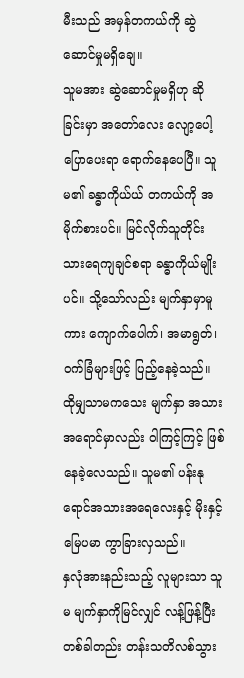မီးသည် အမှန်တကယ်ကို ဆွဲဆောင်မှုမရှိချေ။
သူမအား ဆွဲဆောင်မှုမရှိဟု ဆိုခြင်းမှာ အတော်လေး လျော့ပေါ့ပြောပေးရာ ရောက်နေပေပြီ။ သူမ၏ ခန္ဓာကိုယ်ယ် တကယ်ကို အမိုက်စားပင်။ မြင်လိုက်သူတိုင်း သားရေကျချင်စရာ ခန္ဓာကိုယ်မျိုးပင်။ သို့သော်လည်း မျက်နှာမှာမူကား ကျောက်ပေါက်၊ အမာရွတ်၊ ဝက်ခြံများဖြင့် ပြည့်နေခဲ့သည်။ ထိုမျှသာမကသေး မျက်နှာ အသားအရောင်မှာလည်း ဝါကြင့်ကြင့် ဖြစ်နေခဲ့လေသည်။ သူမ၏ ပန်းနုရောင်အသားအရေလေးနှင့် မိုးနှင့်မြေပမာ ကွာခြားလှသည်။
နှလုံအားနည်းသည့် လူများသာ သူမ မျက်နှာကိုမြင်လျှင် လန့်ဖြန့်ပြီး တစ်ခါတည်း တန်းသတိလစ်သွား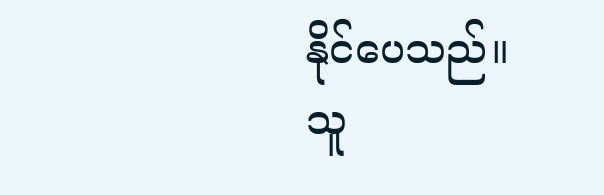နိုင်ပေသည်။
သူ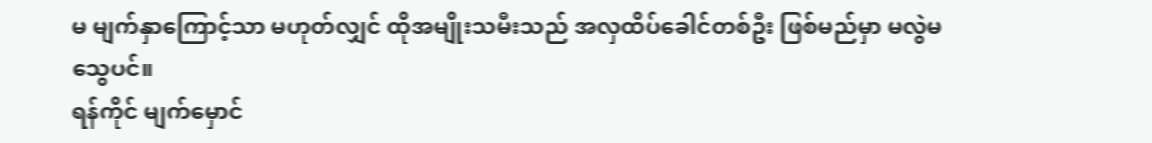မ မျက်နှာကြောင့်သာ မဟုတ်လျှင် ထိုအမျိုးသမီးသည် အလှထိပ်ခေါင်တစ်ဦး ဖြစ်မည်မှာ မလွဲမသွေပင်။
ရန်ကိုင် မျက်မှောင်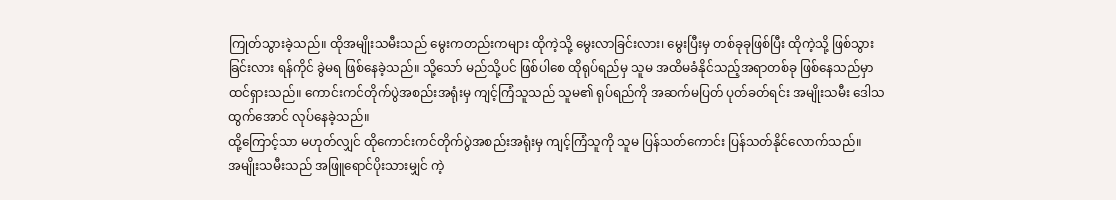ကြုတ်သွားခဲ့သည်။ ထိုအမျိုးသမီးသည် မွေးကတည်းကများ ထိုကဲ့သို့ မွေးလာခြင်းလား၊ မွေးပြီးမှ တစ်ခုခုဖြစ်ပြီး ထိုကဲ့သို့ ဖြစ်သွားခြင်းလား ရန်ကိုင် ခွဲမရ ဖြစ်နေခဲ့သည်။ သို့သော် မည်သို့ပင် ဖြစ်ပါစေ ထိုရုပ်ရည်မှ သူမ အထိမခံနိုင်သည့်အရာတစ်ခု ဖြစ်နေသည်မှာ ထင်ရှားသည်။ ကောင်းကင်တိုက်ပွဲအစည်းအရုံးမှ ကျင့်ကြံသူသည် သူမ၏ ရုပ်ရည်ကို အဆက်မပြတ် ပုတ်ခတ်ရင်း အမျိုးသမီး ဒေါသထွက်အောင် လုပ်နေခဲ့သည်။
ထို့ကြောင့်သာ မဟုတ်လျှင် ထိုကောင်းကင်တိုက်ပွဲအစည်းအရုံးမှ ကျင့်ကြံသူကို သူမ ပြန်သတ်ကောင်း ပြန်သတ်နိုင်လောက်သည်။
အမျိုးသမီးသည် အဖြူရောင်ပိုးသားမျှင် ကဲ့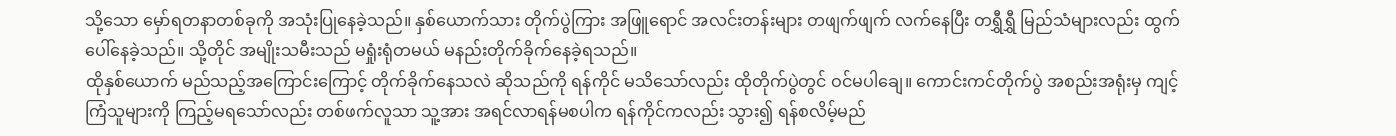သို့သော မှော်ရတနာတစ်ခုကို အသုံးပြုနေခဲ့သည်။ နှစ်ယောက်သား တိုက်ပွဲကြား အဖြူရောင် အလင်းတန်းများ တဖျက်ဖျက် လက်နေပြီး တရွှီရွှီ မြည်သံများလည်း ထွက်ပေါ်နေခဲ့သည်။ သို့တိုင် အမျိုးသမီးသည် မရှုံးရုံတမယ် မနည်းတိုက်ခိုက်နေခဲ့ရသည်။
ထိုနှစ်ယောက် မည်သည့်အကြောင်းကြောင့် တိုက်ခိုက်နေသလဲ ဆိုသည်ကို ရန်ကိုင် မသိသော်လည်း ထိုတိုက်ပွဲတွင် ဝင်မပါချေ။ ကောင်းကင်တိုက်ပွဲ အစည်းအရုံးမှ ကျင့်ကြံသူများကို ကြည့်မရသော်လည်း တစ်ဖက်လူသာ သူ့အား အရင်လာရန်မစပါက ရန်ကိုင်ကလည်း သွား၍ ရန်စလိမ့်မည်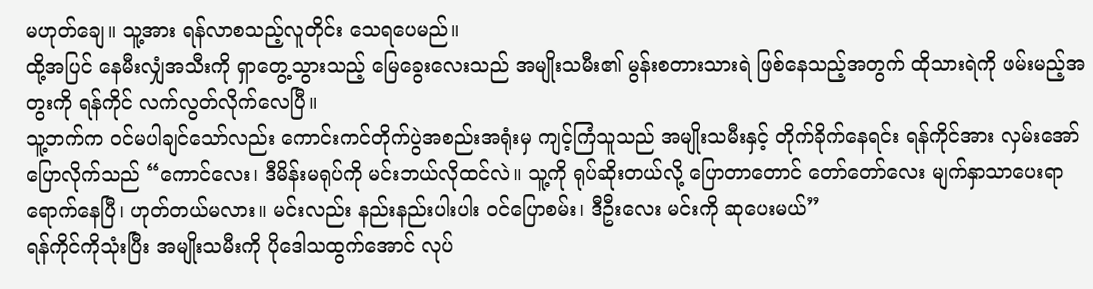မဟုတ်ချေ။ သူ့အား ရန်လာစသည့်လူတိုင်း သေရပေမည်။
ထို့အပြင် နေမီးလျှံအသီးကို ရှာတွေ့သွားသည့် မြေခွေးလေးသည် အမျိုးသမီး၏ မွန်းစတားသားရဲ ဖြစ်နေသည့်အတွက် ထိုသားရဲကို ဖမ်းမည့်အတွးကို ရန်ကိုင် လက်လွတ်လိုက်လေပြီ။
သူ့ဘက်က ဝင်မပါချင်သော်လည်း ကောင်းကင်တိုက်ပွဲအစည်းအရုံးမှ ကျင့်ကြံသူသည် အမျိုးသမီးနှင့် တိုက်ခိုက်နေရင်း ရန်ကိုင်အား လှမ်းအော်ပြောလိုက်သည် “ကောင်လေး၊ ဒီမိန်းမရုပ်ကို မင်းဘယ်လိုထင်လဲ။ သူ့ကို ရုပ်ဆိုးတယ်လို့ ပြောတာတောင် တော်တော်လေး မျက်နှာသာပေးရာ ရောက်နေပြီ၊ ဟုတ်တယ်မလား။ မင်းလည်း နည်းနည်းပါးပါး ဝင်ပြောစမ်း၊ ဒီဦးလေး မင်းကို ဆုပေးမယ်”
ရန်ကိုင်ကိုသုံးပြီး အမျိုးသမီးကို ပိုဒေါသထွက်အောင် လုပ်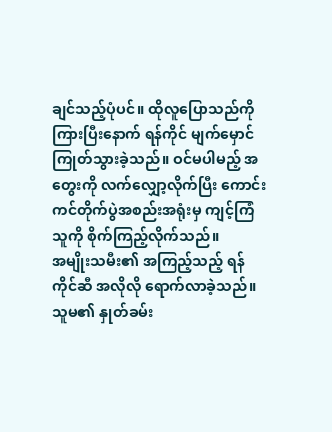ချင်သည့်ပုံပင်။ ထိုလူပြောသည်ကို ကြားပြီးနောက် ရန်ကိုင် မျက်မှောင်ကြုတ်သွားခဲ့သည်။ ဝင်မပါမည့် အတွေးကို လက်လျှော့လိုက်ပြီး ကောင်းကင်တိုက်ပွဲအစည်းအရုံးမှ ကျင့်ကြံသူကို စိုက်ကြည့်လိုက်သည်။
အမျိုးသမီး၏ အကြည့်သည့် ရန်ကိုင်ဆီ အလိုလို ရောက်လာခဲ့သည်။ သူမ၏ နှုတ်ခမ်း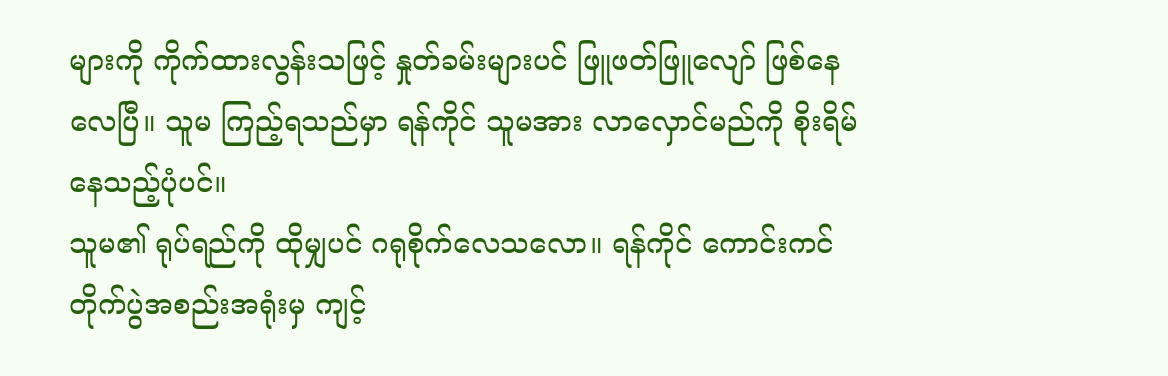များကို ကိုက်ထားလွန်းသဖြင့် နှုတ်ခမ်းများပင် ဖြူဖတ်ဖြူလျော် ဖြစ်နေလေပြီ။ သူမ ကြည့်ရသည်မှာ ရန်ကိုင် သူမအား လာလှောင်မည်ကို စိုးရိမ်နေသည့်ပုံပင်။
သူမ၏ ရုပ်ရည်ကို ထိုမျှပင် ဂရုစိုက်လေသလော။ ရန်ကိုင် ကောင်းကင်တိုက်ပွဲအစည်းအရုံးမှ ကျင့်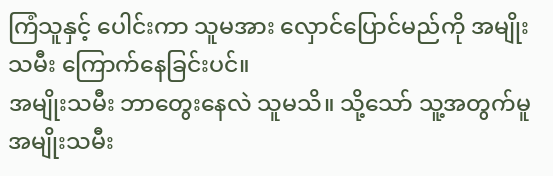ကြံသူနှင့် ပေါင်းကာ သူမအား လှောင်ပြောင်မည်ကို အမျိုးသမီး ကြောက်နေခြင်းပင်။
အမျိုးသမီး ဘာတွေးနေလဲ သူမသိ။ သို့သော် သူ့အတွက်မူ အမျိုးသမီး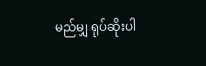မည်မျှ ရုပ်ဆိုးပါ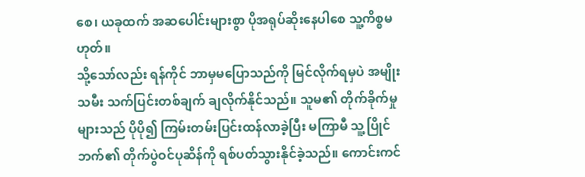စေ၊ ယခုထက် အဆပေါင်းများစွာ ပိုအရုပ်ဆိုးနေပါစေ သူ့ကိစ္စမဟုတ်။
သို့သော်လည်း ရန်ကိုင် ဘာမှမပြောသည်ကို မြင်လိုက်ရမှပဲ အမျိုးသမီး သက်ပြင်းတစ်ချက် ချလိုက်နိုင်သည်။ သူမ၏ တိုက်ခိုက်မှုများသည် ပိုပို၍ ကြမ်းတမ်းပြင်းထန်လာခဲ့ပြီး မကြာမီ သူ့ပြိုင်ဘက်၏ တိုက်ပွဲဝင်ပုဆိန်ကို ရစ်ပတ်သွားနိုင်ခဲ့သည်။ ကောင်းကင်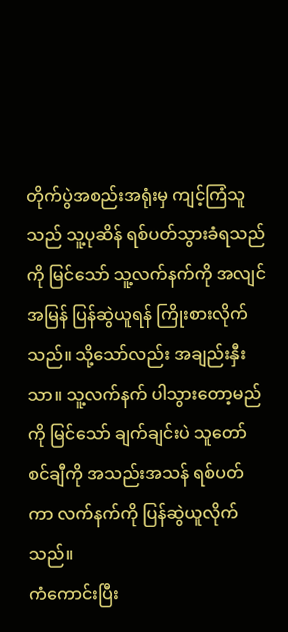တိုက်ပွဲအစည်းအရုံးမှ ကျင့်ကြံသူသည် သူ့ပုဆိန် ရစ်ပတ်သွားခံရသည်ကို မြင်သော် သူ့လက်နက်ကို အလျင်အမြန် ပြန်ဆွဲယူရန် ကြိုးစားလိုက်သည်။ သို့သော်လည်း အချည်းနှီးသာ။ သူ့လက်နက် ပါသွားတော့မည်ကို မြင်သော် ချက်ချင်းပဲ သူတော်စင်ချီကို အသည်းအသန် ရစ်ပတ်ကာ လက်နက်ကို ပြန်ဆွဲယူလိုက်သည်။
ကံကောင်းပြီး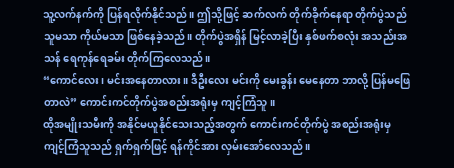သူ့လက်နက်ကို ပြန်ရလိုက်နိုင်သည်။ ဤသို့ဖြင့် ဆက်လက် တိုက်ခိုက်နေရာ တိုက်ပွဲသည် သူမသာ ကိုယ်မသာ ဖြစ်နေခဲ့သည်။ တိုက်ပွဲအရှိန် မြင့်လာခဲ့ပြီး နှစ်ဖက်စလုံး အသည်းအသန် ရေကုန်ရေခမ်း တိုက်ကြလေသည်။
“ကောင်လေး၊ မင်းအနေတာလား။ ဒီဦးလေး မင်းကို မေးခွန်း မေနေတာ ဘာလို့ ပြန်မဖြေတာလဲ” ကောင်းကင်တိုက်ပွဲအစည်းအရုံးမှ ကျင့်ကြံသူ။
ထိုအမျိုးသမီးကို အနိုင်မယူနိုင်သေးသည့်အတွက် ကောင်းကင်တိုက်ပွဲ အစည်းအရုံးမှ ကျင့်ကြံသူသည် ရှက်ရှက်ဖြင့် ရန်ကိုင်အား လှမ်းအော်လေသည်။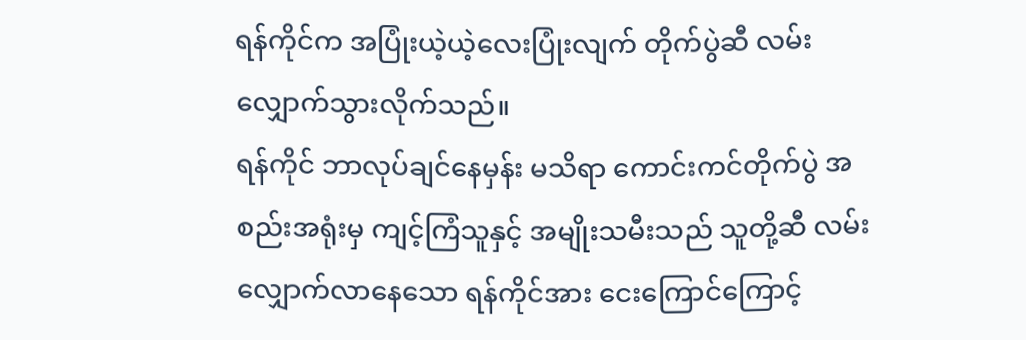ရန်ကိုင်က အပြုံးယဲ့ယဲ့လေးပြုံးလျက် တိုက်ပွဲဆီ လမ်းလျှောက်သွားလိုက်သည်။
ရန်ကိုင် ဘာလုပ်ချင်နေမှန်း မသိရာ ကောင်းကင်တိုက်ပွဲ အစည်းအရုံးမှ ကျင့်ကြံသူနှင့် အမျိုးသမီးသည် သူတို့ဆီ လမ်းလျှောက်လာနေသော ရန်ကိုင်အား ငေးကြောင်ကြောင့်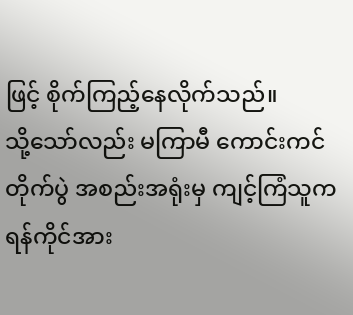ဖြင့် စိုက်ကြည့်နေလိုက်သည်။
သို့သော်လည်း မကြာမီ ကောင်းကင်တိုက်ပွဲ အစည်းအရုံးမှ ကျင့်ကြံသူက ရန်ကိုင်အား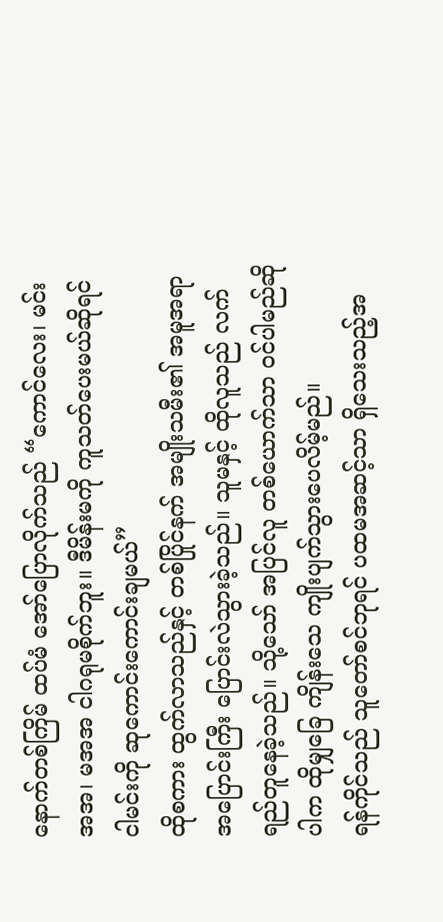နောက်တစ်ကြိမ် ထပ်မံ အော်ပြောလိုက်သည် “ကောင်လေး၊ မင်းအအ၊ မအအ ငါဂရုမစိုက်ဘူး။ ဒီမိန်းမကို ကူသတ်ပေးမယ်ဆိုရင် ငါမင်းကို ဆုကောင်းကောင်းချမယ်”
ထိုစကား ထွက်လာသည်နှင့် တစ်ပြိုင်နက် အမျိုးသမီး၏ အမူအရာ အပြောင်းကြီး ပြောင်းလဲသွားခဲ့သည်။ သူမနှင့် ထိုလူသည် လက်ရည်တူနေခဲ့သည်။ သို့သော် အပြင်လူ တစ်ယောက်သာ ဝင်ပါမည်ဆိုပါက ထိုမျှခြေ ကျိန်းသေ ကျိုးပျက်သွားပေလိမ့်မည်။
ရန်ကိုင်သည် သူတော်စင်ဘုရင် ပထမအဆင့်သာ ရှိသေးသည့်အ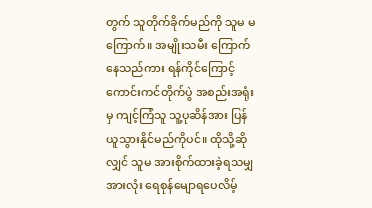တွက် သူတိုက်ခိုက်မည်ကို သူမ မကြောက်။ အမျိုးသမီး ကြောက်နေသည်ကား ရန်ကိုင်ကြောင့် ကောင်းကင်တိုက်ပွဲ အစည်းအရုံးမှ ကျင့်ကြံသူ သူ့ပုဆိန်အား ပြန်ယူသွားနိုင်မည်ကိုပင်။ ထိုသို့ဆိုလျှင် သူမ အားစိုက်ထားခဲ့ရသမျှအားလုံး ရေစုန်မျောရပေလိမ့်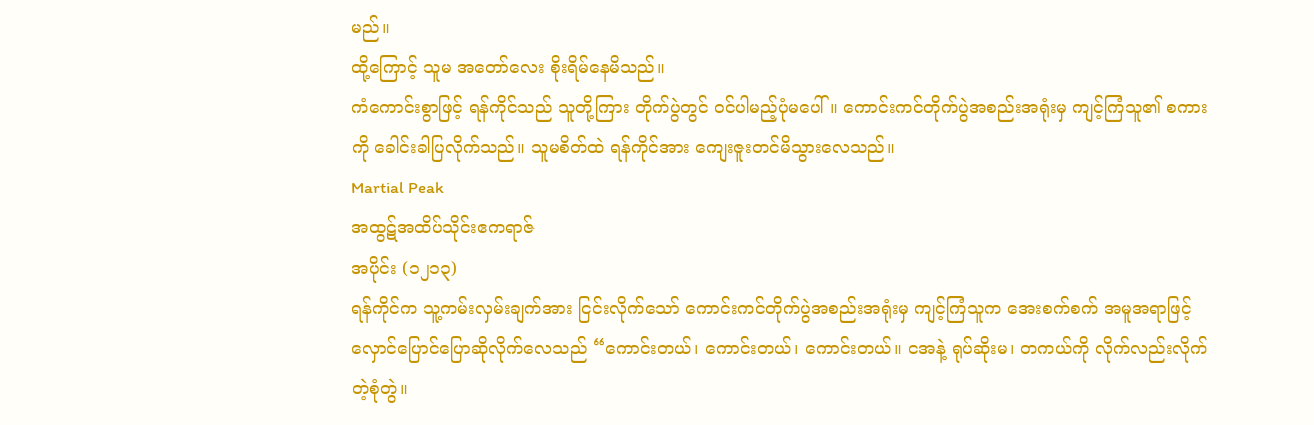မည်။
ထို့ကြောင့် သူမ အတော်လေး စိုးရိမ်နေမိသည်။
ကံကောင်းစွာဖြင့် ရန်ကိုင်သည် သူတို့ကြား တိုက်ပွဲတွင် ဝင်ပါမည့်ပုံမပေါ်။ ကောင်းကင်တိုက်ပွဲအစည်းအရုံးမှ ကျင့်ကြံသူ၏ စကားကို ခေါင်းခါပြလိုက်သည်။ သူမစိတ်ထဲ ရန်ကိုင်အား ကျေးဇူးတင်မိသွားလေသည်။
Martial Peak
အထွဋ်အထိပ်သိုင်းဧကရာဇ်
အပိုင်း (၁၂၁၃)
ရန်ကိုင်က သူ့ကမ်းလှမ်းချက်အား ငြင်းလိုက်သော် ကောင်းကင်တိုက်ပွဲအစည်းအရုံးမှ ကျင့်ကြံသူက အေးစက်စက် အမူအရာဖြင့် လှောင်ပြောင်ပြောဆိုလိုက်လေသည် “ကောင်းတယ်၊ ကောင်းတယ်၊ ကောင်းတယ်။ ငအနဲ့ ရုပ်ဆိုးမ၊ တကယ်ကို လိုက်လည်းလိုက်တဲ့စုံတွဲ။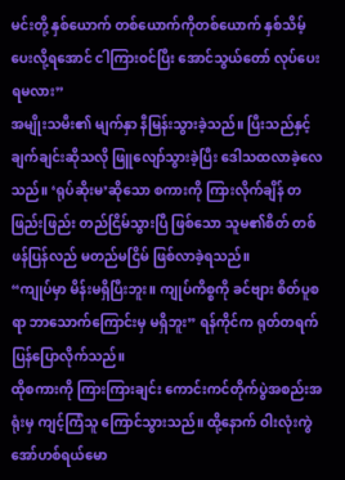မင်းတို့ နှစ်ယောက် တစ်ယောက်ကိုတစ်ယောက် နှစ်သိမ့်ပေးလို့ရအောင် ငါကြားဝင်ပြီး အောင်သွယ်တော် လုပ်ပေးရမလား”
အမျိုးသမီး၏ မျက်နှာ နီမြန်းသွားခဲ့သည်။ ပြီးသည်နှင့် ချက်ချင်းဆိုသလို ဖြူလျော်သွားခဲ့ပြီး ဒေါသထလာခဲ့လေသည်။ ‘ရုပ်ဆိုးမ’ဆိုသော စကားကို ကြားလိုက်ချိန် တဖြည်းဖြည်း တည်ငြိမ်သွားပြီ ဖြစ်သော သူမ၏စိတ် တစ်ဖန်ပြန်လည် မတည်မငြိမ် ဖြစ်လာခဲ့ရသည်။
“ကျုပ်မှာ မိန်းမရှိပြီးဘူး။ ကျုပ်ကိစ္စကို ခင်ဗျား စိတ်ပူစရာ ဘာသောက်ကြောင်းမှ မရှိဘူး” ရန်ကိုင်က ရုတ်တရက် ပြန်ပြောလိုက်သည်။
ထိုစကားကို ကြားကြားချင်း ကောင်းကင်တိုက်ပွဲအစည်းအရုံးမှ ကျင့်ကြံသူ ကြောင်သွားသည်။ ထို့နောက် ဝါးလုံးကွဲအော်ဟစ်ရယ်မော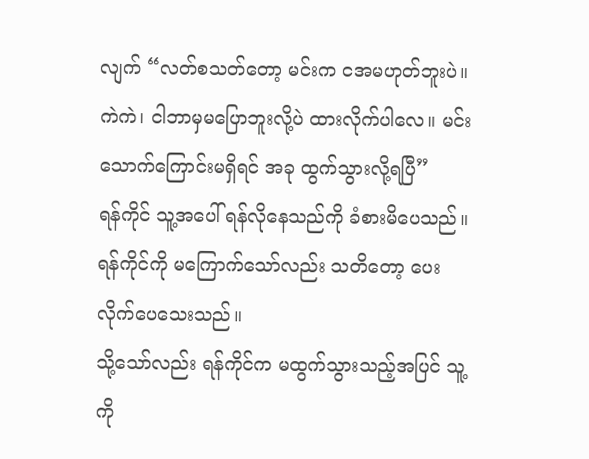လျက် “လတ်စသတ်တော့ မင်းက ငအမဟုတ်ဘူးပဲ။ ကဲကဲ၊ ငါဘာမှမပြောဘူးလို့ပဲ ထားလိုက်ပါလေ။ မင်းသောက်ကြောင်းမရှိရင် အခု ထွက်သွားလို့ရပြီ”
ရန်ကိုင် သူ့အပေါ် ရန်လိုနေသည်ကို ခံစားမိပေသည်။ ရန်ကိုင်ကို မကြောက်သော်လည်း သတိတော့ ပေးလိုက်ပေသေးသည်။
သို့သော်လည်း ရန်ကိုင်က မထွက်သွားသည့်အပြင် သူ့ကို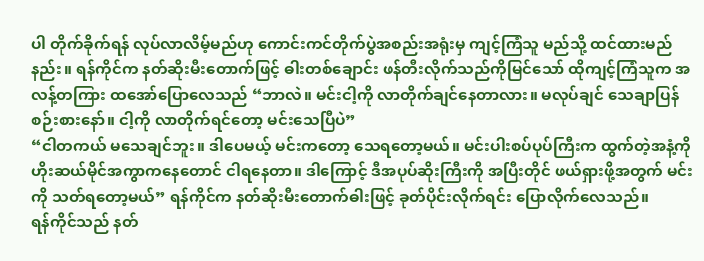ပါ တိုက်ခိုက်ရန် လုပ်လာလိမ့်မည်ဟု ကောင်းကင်တိုက်ပွဲအစည်းအရုံးမှ ကျင့်ကြံသူ မည်သို့ ထင်ထားမည်နည်း။ ရန်ကိုင်က နတ်ဆိုးမီးတောက်ဖြင့် ဓါးတစ်ချောင်း ဖန်တီးလိုက်သည်ကိုမြင်သော် ထိုကျင့်ကြံသူက အလန့်တကြား ထအော်ပြောလေသည် “ဘာလဲ။ မင်းငါ့ကို လာတိုက်ချင်နေတာလား။ မလုပ်ချင် သေချာပြန်စဉ်းစားနော်။ ငါ့ကို လာတိုက်ရင်တော့ မင်းသေပြီပဲ”
“ငါတကယ် မသေချင်ဘူး။ ဒါပေမယ့် မင်းကတော့ သေရတော့မယ်။ မင်းပါးစပ်ပုပ်ကြီးက ထွက်တဲ့အနံ့ကို ဟိုးဆယ်မိုင်အကွာကနေတောင် ငါရနေတာ။ ဒါကြောင့် ဒီအပုပ်ဆိုးကြီးကို အပြီးတိုင် ဖယ်ရှားဖို့အတွက် မင်းကို သတ်ရတော့မယ်” ရန်ကိုင်က နတ်ဆိုးမီးတောက်ဓါးဖြင့် ခုတ်ပိုင်းလိုက်ရင်း ပြောလိုက်လေသည်။
ရန်ကိုင်သည် နတ်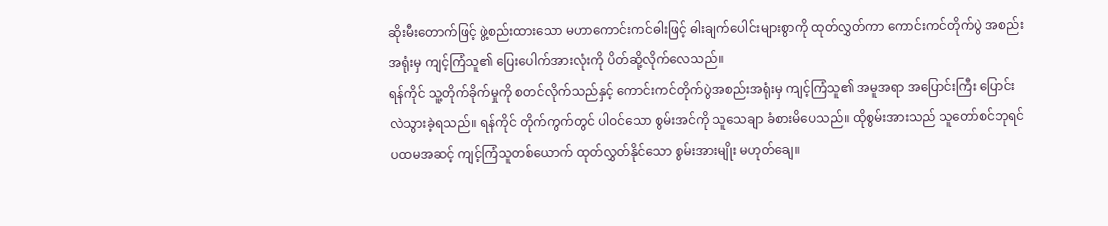ဆိုးမီးတောက်ဖြင့် ဖွဲ့စည်းထားသော မဟာကောင်းကင်ဓါးဖြင့် ဓါးချက်ပေါင်းများစွာကို ထုတ်လွှတ်ကာ ကောင်းကင်တိုက်ပွဲ အစည်းအရုံးမှ ကျင့်ကြံသူ၏ ပြေးပေါက်အားလုံးကို ပိတ်ဆို့လိုက်လေသည်။
ရန်ကိုင် သူ့တိုက်ခိုက်မှုကို စတင်လိုက်သည်နှင့် ကောင်းကင်တိုက်ပွဲအစည်းအရုံးမှ ကျင့်ကြံသူ၏ အမူအရာ အပြောင်းကြီး ပြောင်းလဲသွားခဲ့ရသည်။ ရန်ကိုင် တိုက်ကွက်တွင် ပါဝင်သော စွမ်းအင်ကို သူသေချာ ခံစားမိပေသည်။ ထိုစွမ်းအားသည် သူတော်စင်ဘုရင် ပထမအဆင့် ကျင့်ကြံသူတစ်ယောက် ထုတ်လွှတ်နိုင်သော စွမ်းအားမျိုး မဟုတ်ချေ။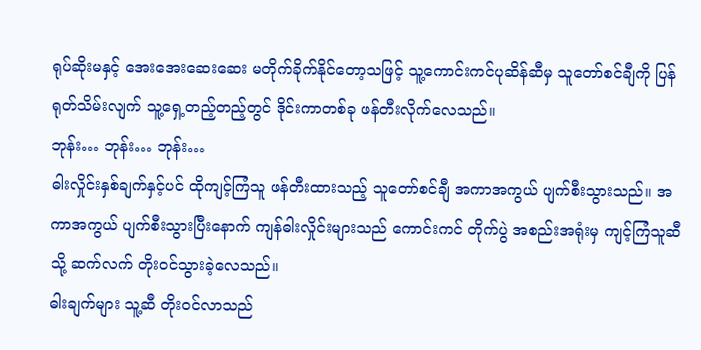ရုပ်ဆိုးမနှင့် အေးအေးဆေးဆေး မတိုက်ခိုက်နိုင်တော့သဖြင့် သူ့ကောင်းကင်ပုဆိန်ဆီမှ သူတော်စင်ချီကို ပြန်ရုတ်သိမ်းလျက် သူ့ရှေ့တည့်တည့်တွင် ဒိုင်းကာတစ်ခု ဖန်တီးလိုက်လေသည်။
ဘုန်း… ဘုန်း… ဘုန်း…
ဓါးလှိုင်းနှစ်ချက်နှင့်ပင် ထိုကျင့်ကြံသူ ဖန်တီးထားသည့် သူတော်စင်ချီ အကာအကွယ် ပျက်စီးသွားသည်။ အကာအကွယ် ပျက်စီးသွားပြီးနောက် ကျန်ဓါးလှိုင်းများသည် ကောင်းကင် တိုက်ပွဲ အစည်းအရုံးမှ ကျင့်ကြံသူဆီသို့ ဆက်လက် တိုးဝင်သွားခဲ့လေသည်။
ဓါးချက်များ သူ့ဆီ တိုးဝင်လာသည်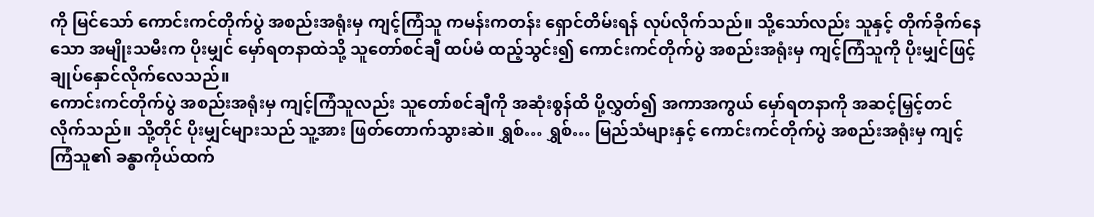ကို မြင်သော် ကောင်းကင်တိုက်ပွဲ အစည်းအရုံးမှ ကျင့်ကြံသူ ကမန်းကတန်း ရှောင်တိမ်းရန် လုပ်လိုက်သည်။ သို့သော်လည်း သူနှင့် တိုက်ခိုက်နေသော အမျိုးသမီးက ပိုးမျှင် မှော်ရတနာထဲသို့ သူတော်စင်ချီ ထပ်မံ ထည့်သွင်း၍ ကောင်းကင်တိုက်ပွဲ အစည်းအရုံးမှ ကျင့်ကြံသူကို ပိုးမျှင်ဖြင့် ချုပ်နှောင်လိုက်လေသည်။
ကောင်းကင်တိုက်ပွဲ အစည်းအရုံးမှ ကျင့်ကြံသူလည်း သူတော်စင်ချီကို အဆုံးစွန်ထိ ပို့လွှတ်၍ အကာအကွယ် မှော်ရတနာကို အဆင့်မြှင့်တင်လိုက်သည်။ သို့တိုင် ပိုးမျှင်များသည် သူ့အား ဖြတ်တောက်သွားဆဲ။ ရွှစ်… ရွှစ်… မြည်သံများနှင့် ကောင်းကင်တိုက်ပွဲ အစည်းအရုံးမှ ကျင့်ကြံသူ၏ ခန္ဓာကိုယ်ထက်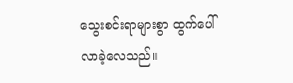သွေးစင်းရာများစွာ ထွက်ပေါ်လာခဲ့လေသည်။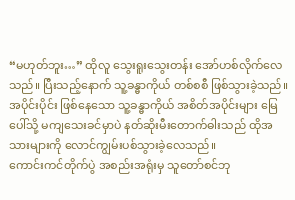“မဟုတ်ဘူး…” ထိုလူ သွေးရူးသွေးတန်း အော်ဟစ်လိုက်လေသည်။ ပြီးသည့်နောက် သူ့ခန္ဓာကိုယ် တစ်စစီ ဖြစ်သွားခဲ့သည်။ အပိုင်းပိုင်း ဖြစ်နေသော သူ့ခန္ဓာကိုယ် အစိတ်အပိုင်းများ မြေပေါ်သို့ မကျသေးခင်မှာပဲ နတ်ဆိုးမီးတောက်ဓါးသည် ထိုအသားများကို လောင်ကျွမ်းပစ်သွားခဲ့လေသည်။
ကောင်းကင်တိုက်ပွဲ အစည်းအရုံးမှ သူတော်စင်ဘု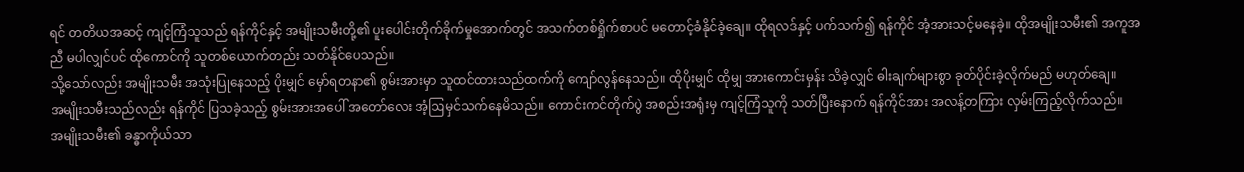ရင် တတိယအဆင့် ကျင့်ကြံသူသည် ရန်ကိုင်နှင့် အမျိုးသမီးတို့၏ ပူးပေါင်းတိုက်ခိုက်မှုအောက်တွင် အသက်တစ်ရှိုက်စာပင် မတောင့်ခံနိုင်ခဲ့ချေ။ ထိုရလဒ်နှင့် ပက်သက်၍ ရန်ကိုင် အံ့အားသင့်မနေခဲ့။ ထိုအမျိုးသမီး၏ အကူအညီ မပါလျှင်ပင် ထိုကောင်ကို သူတစ်ယောက်တည်း သတ်နိုင်ပေသည်။
သို့သော်လည်း အမျိုးသမီး အသုံးပြုနေသည့် ပိုးမျှင် မှော်ရတနာ၏ စွမ်းအားမှာ သူထင်ထားသည်ထက်ကို ကျော်လွန်နေသည်။ ထိုပိုးမျှင် ထိုမျှ အားကောင်းမှန်း သိခဲ့လျှင် ဓါးချက်များစွာ ခုတ်ပိုင်းခဲ့လိုက်မည် မဟုတ်ချေ။
အမျိုးသမီးသည်လည်း ရန်ကိုင် ပြသခဲ့သည့် စွမ်းအားအပေါ် အတော်လေး အံ့ဩမှင်သက်နေမိသည်။ ကောင်းကင်တိုက်ပွဲ အစည်းအရုံးမှ ကျင့်ကြံသူကို သတ်ပြီးနောက် ရန်ကိုင်အား အလန့်တကြား လှမ်းကြည့်လိုက်သည်။
အမျိုးသမီး၏ ခန္ဓာကိုယ်သာ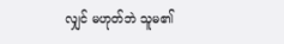လျှင် မဟုတ်ဘဲ သူမ၏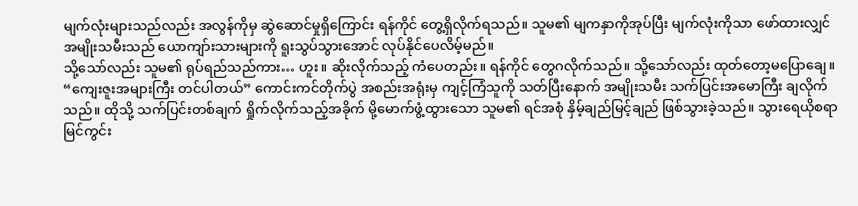မျက်လုံးများသည်လည်း အလွန်ကိုမှ ဆွဲဆောင်မှုရှိကြောင်း ရန်ကိုင် တွေ့ရှိလိုက်ရသည်။ သူမ၏ မျကနှာကိုအုပ်ပြီး မျက်လုံးကိုသာ ဖော်ထားလျှင် အမျိုးသမီးသည် ယောကျာ်းသားများကို ရူးသွပ်သွားအောင် လုပ်နိုင်ပေလိမ့်မည်။
သို့သော်လည်း သူမ၏ ရုပ်ရည်သည်ကား… ဟူး။ ဆိုးလိုက်သည့် ကံပေတည်း။ ရန်ကိုင် တွေဂလိုက်သည်။ သို့သော်လည်း ထုတ်တော့မပြောချေ။
“ကျေးဇူးအများကြီး တင်ပါတယ်” ကောင်းကင်တိုက်ပွဲ အစည်းအရုံးမှ ကျင့်ကြံသူကို သတ်ပြီးနောက် အမျိုးသမီး သက်ပြင်းအမောကြီး ချလိုက်သည်။ ထိုသို့ သက်ပြင်းတစ်ချက် ရှိုက်လိုက်သည့်အခိုက် မို့မောက်ဖွံ့ထွားသော သူမ၏ ရင်အစုံ နှိမ့်ချည်မြင့်ချည် ဖြစ်သွားခဲ့သည်။ သွားရေယိုစရာ မြင်ကွင်း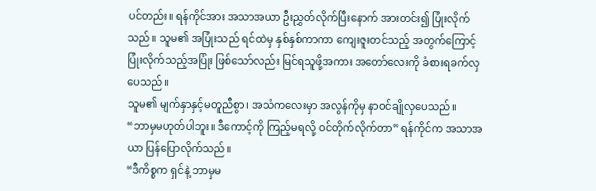ပင်တည်း။ ရန်ကိုင်အား အသာအယာ ဦးညွှတ်လိုက်ပြီးနောက် အားတင်း၍ ပြုံးလိုက်သည်။ သူမ၏ အပြုံးသည် ရင်ထဲမှ နှစ်နှစ်ကာကာ ကျေးဇူးတင်သည့် အတွက်ကြောင့် ပြုံးလိုက်သည့်အပြုံး ဖြစ်သော်လည်း မြင်ရသူဖို့အကား အတော်လေးကို ခံစားရခက်လှပေသည်။
သူမ၏ မျက်နှာနှင့်မတူညီစွာ၊ အသံကလေးမှာ အလွန်ကိုမှ နာဝင်ချိုလှပေသည်။
“ဘာမှမဟုတ်ပါဘူး။ ဒီကောင့်ကို ကြည့်မရလို့ ဝင်တိုက်လိုက်တာ” ရန်ကိုင်က အသာအယာ ပြန်ပြောလိုက်သည်။
“ဒီကိစ္စက ရှင်နဲ့ ဘာမှမ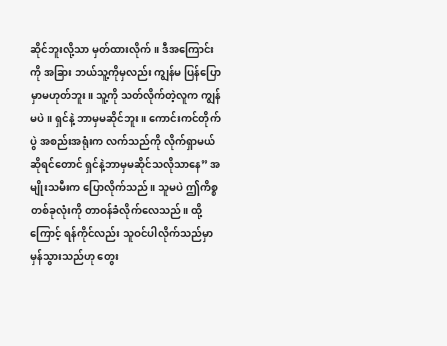ဆိုင်ဘူးလို့သာ မှတ်ထားလိုက်။ ဒီအကြောင်းကို အခြား ဘယ်သူ့ကိုမှလည်း ကျွန်မ ပြန်ပြောမှာမဟုတ်ဘူး။ သူ့ကို သတ်လိုက်တဲ့လူက ကျွန်မပဲ။ ရှင်နဲ့ ဘာမှမဆိုင်ဘူး။ ကောင်းကင်တိုက်ပွဲ အစည်းအရုံးက လက်သည်ကို လိုက်ရှာမယ် ဆိုရင်တောင် ရှင်နဲ့ဘာမှမဆိုင်သလိုသာနေ” အမျိုးသမီးက ပြောလိုက်သည်။ သူမပဲ ဤကိစ္စတစ်ခုလုံးကို တာဝန်ခံလိုက်လေသည်။ ထို့ကြောင့် ရန်ကိုင်လည်း သူဝင်ပါလိုက်သည်မှာ မှန်သွားသည်ဟု တွေး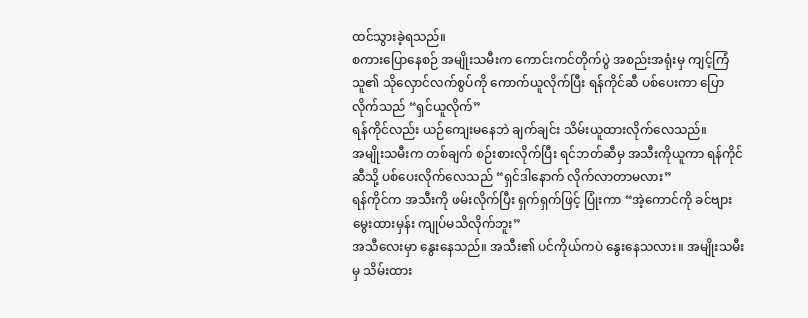ထင်သွားခဲ့ရသည်။
စကားပြောနေစဉ် အမျိုးသမီးက ကောင်းကင်တိုက်ပွဲ အစည်းအရုံးမှ ကျင့်ကြံသူ၏ သိုလှောင်လက်စွပ်ကို ကောက်ယူလိုက်ပြီး ရန်ကိုင်ဆီ ပစ်ပေးကာ ပြောလိုက်သည် “ရှင်ယူလိုက်”
ရန်ကိုင်လည်း ယဉ်ကျေးမနေဘဲ ချက်ချင်း သိမ်းယူထားလိုက်လေသည်။
အမျိုးသမီးက တစ်ချက် စဉ်းစားလိုက်ပြီး ရင်ဘတ်ဆီမှ အသီးကိုယူကာ ရန်ကိုင်ဆီသို့ ပစ်ပေးလိုက်လေသည် “ရှင်ဒါနောက် လိုက်လာတာမလား”
ရန်ကိုင်က အသီးကို ဖမ်းလိုက်ပြီး ရှက်ရှက်ဖြင့် ပြုံးကာ “အဲ့ကောင်ကို ခင်ဗျား မွေးထားမှန်း ကျုပ်မသိလိုက်ဘူး”
အသီလေးမှာ နွေးနေသည်။ အသီး၏ ပင်ကိုယ်ကပဲ နွေးနေသလား။ အမျိုးသမီးမှ သိမ်းထား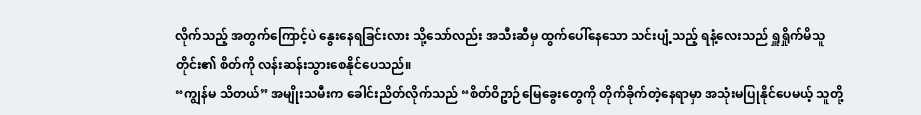လိုက်သည့် အတွက်ကြောင့်ပဲ နွေးနေရခြင်းလား သို့သော်လည်း အသီးဆီမှ ထွက်ပေါ်နေသော သင်းပျံ့သည့် ရနံ့လေးသည် ရှူရှိုက်မိသူတိုင်း၏ စိတ်ကို လန်းဆန်းသွားစေနိုင်ပေသည်။
“ကျွန်မ သိတယ်” အမျိုးသမီးက ခေါင်းညိတ်လိုက်သည် “စိတ်ဝိဥာဉ်မြေခွေးတွေကို တိုက်ခိုက်တဲ့နေရာမှာ အသုံးမပြုနိုင်ပေမယ့် သူတို့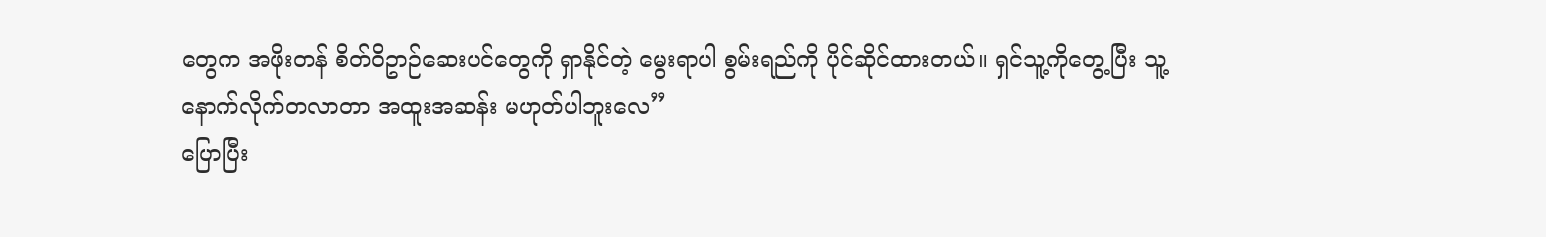တွေက အဖိုးတန် စိတ်ဝိဥာဉ်ဆေးပင်တွေကို ရှာနိုင်တဲ့ မွေးရာပါ စွမ်းရည်ကို ပိုင်ဆိုင်ထားတယ်။ ရှင်သူ့ကိုတွေ့ပြီး သူ့နောက်လိုက်တလာတာ အထူးအဆန်း မဟုတ်ပါဘူးလေ”
ပြောပြီး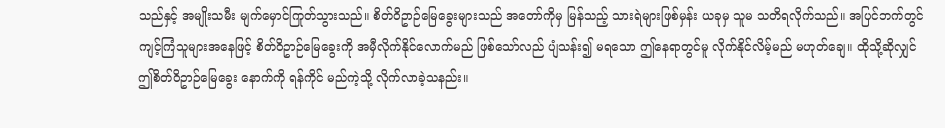သည်နှင့် အမျိုးသမီး မျက်မှောင်ကြုတ်သွားသည်။ စိတ်ဝိဥာဉ်မြေခွေးများသည် အတော်ကိုမှ မြန်သည့် သားရဲများဖြစ်မှန်း ယခုမှ သူမ သတိရလိုက်သည်။ အပြင်ဘက်တွင် ကျင့်ကြံသူများအနေဖြင့် စိတ်ဝိဥာဉ်မြေခွေးကို အမှီလိုက်နိုင်လောက်မည် ဖြစ်သော်လည် ပျံသန်း၍ မရသော ဤနေရာတွင်မူ လိုက်နိုင်လိမ့်မည် မဟုတ်ချေ။ ထိုသို့ဆိုလျှင် ဤစိတ်ဝိဥာဉ်မြေခွေး နောက်ကို ရန်ကိုင် မည်ကဲ့သို့ လိုက်လာခဲ့သနည်း။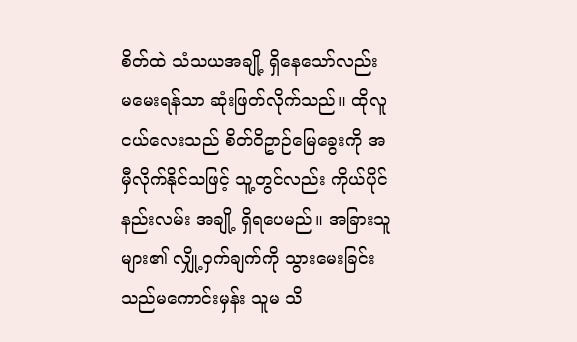စိတ်ထဲ သံသယအချို့ ရှိနေသော်လည်း မမေးရန်သာ ဆုံးဖြတ်လိုက်သည်။ ထိုလူငယ်လေးသည် စိတ်ဝိဥာဉ်မြေခွေးကို အမှီလိုက်နိုင်သဖြင့် သူ့တွင်လည်း ကိုယ်ပိုင် နည်းလမ်း အချို့ ရှိရပေမည်။ အခြားသူများ၏ လျှို့ဝှက်ချက်ကို သွားမေးခြင်းသည်မကောင်းမှန်း သူမ သိ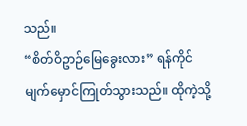သည်။
“စိတ်ဝိဥာဉ်မြေခွေးလား” ရန်ကိုင် မျက်မှောင်ကြုတ်သွားသည်။ ထိုကဲ့သို့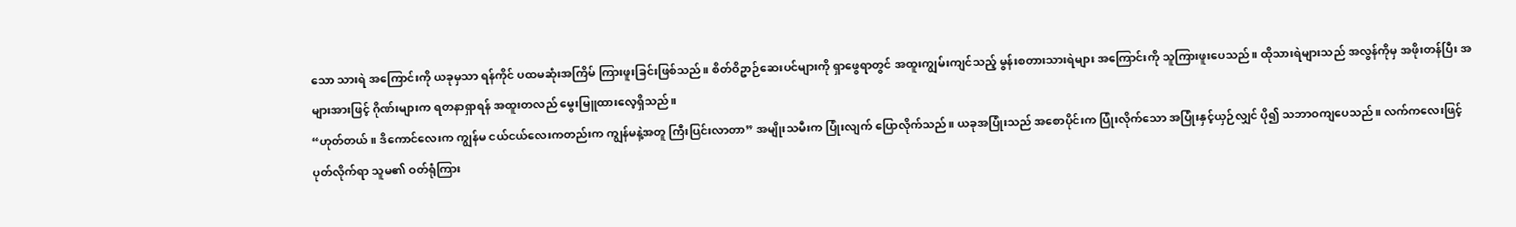သော သားရဲ အကြောင်းကို ယခုမှသာ ရန်ကိုင် ပထမဆုံးအကြိမ် ကြားဖူးခြင်းဖြစ်သည်။ စိတ်ဝိဥာဉ်ဆေးပင်များကို ရှာဖွေရာတွင် အထူးကျွမ်းကျင်သည့် မွန်းစတားသားရဲများ အကြောင်းကို သူကြားဖူးပေသည်။ ထိုသားရဲများသည် အလွန်ကိုမှ အဖိုးတန်ပြီး အများအားဖြင့် ဂိုဏ်းများက ရတနာရှာရန် အထူးတလည် မွေးမြူထားလေ့ရှိသည်။
“ဟုတ်တယ်။ ဒိကောင်လေးက ကျွန်မ ငယ်ငယ်လေးကတည်းက ကျွန်မနဲ့အတူ ကြီးပြင်းလာတာ” အမျိုးသမီးက ပြုံးလျက် ပြောလိုက်သည်။ ယခုအပြုံးသည် အစောပိုင်းက ပြုံးလိုက်သော အပြုံးနှင့်ယှဉ်လျှင် ပို၍ သဘာဝကျပေသည်။ လက်ကလေးဖြင့် ပုတ်လိုက်ရာ သူမ၏ ဝတ်ရုံကြား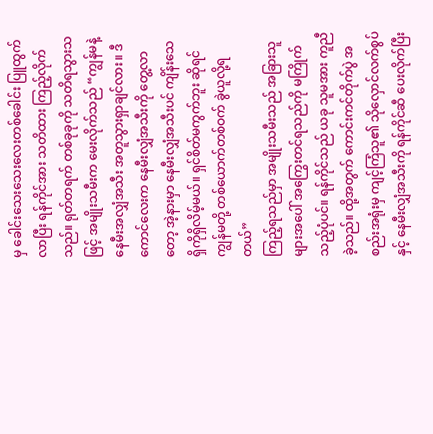မှ ခေါင်းသေးသေးလေးတစ်ခေါင်း ပြူထွက်လာပြီး ရန်ကိုင်အား သတိထား ကြည့်လိုက်သည်။ ရုတ်တရက် တစ်ခုခုကို သတိရသွားသဖြင့် အမျိုးသမီးက မေးလိုက်သည် “ကျွန်မနဲ့ နေမီးအလျှံအသီး အတူသွားရှာချင်လား။ ဒီကောင်လေးက နေမီးလျှံအသီးကို တွေ့လာတော့ အဲ့နားမှာ နေမီးလျှံအသီးပင် ကျိန်းသေ ရှိကိုရှိလိမ့်မယ်။ ရှင်စိတ်မကွက်ဘူး ဆိုရင် ကျွန်မတို့ တစ်ယောက်တစ်ဝက် ခွဲယူလို့ရတယ်”
ကြည့်ရသည်မှာ အမျိုးသမီးသည် အခြားသူများအပေါ် အကြွေးတင်ရသည်ကို မကြိုက်သည့်ပုံပင်။ ရန်ကိုင်သည် ယခု သူမအား ကူညီခဲ့သည်။ ထို့အတွက် ကောင်းကင်တိုက်ပွဲ အစည်းအရုံးမှ ကျင့်ကြံသူ၏ သိုလှောင်လက်စွပ်နှင့် နေမီးလျှံအသီးကို ရန်ကိုင်ဆီ ပေးလိုက်ပြီး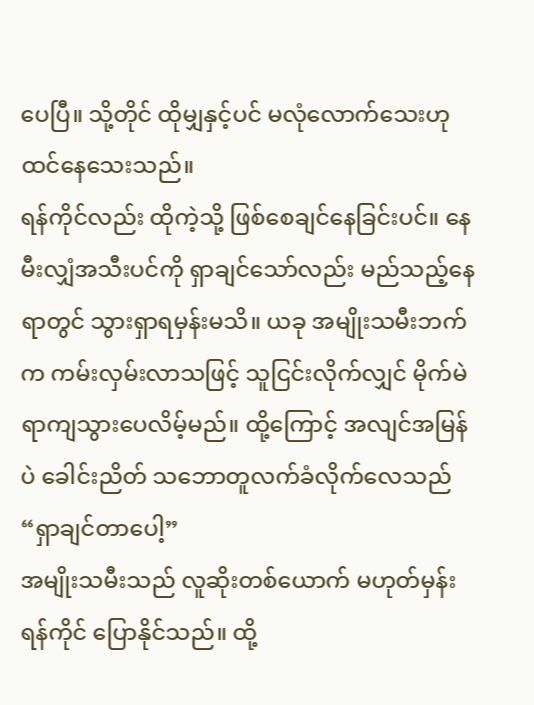ပေပြီ။ သို့တိုင် ထိုမျှနှင့်ပင် မလုံလောက်သေးဟု ထင်နေသေးသည်။
ရန်ကိုင်လည်း ထိုကဲ့သို့ ဖြစ်စေချင်နေခြင်းပင်။ နေမီးလျှံအသီးပင်ကို ရှာချင်သော်လည်း မည်သည့်နေရာတွင် သွားရှာရမှန်းမသိ။ ယခု အမျိုးသမီးဘက်က ကမ်းလှမ်းလာသဖြင့် သူငြင်းလိုက်လျှင် မိုက်မဲရာကျသွားပေလိမ့်မည်။ ထို့ကြောင့် အလျင်အမြန်ပဲ ခေါင်းညိတ် သဘောတူလက်ခံလိုက်လေသည် “ရှာချင်တာပေါ့”
အမျိုးသမီးသည် လူဆိုးတစ်ယောက် မဟုတ်မှန်း ရန်ကိုင် ပြောနိုင်သည်။ ထို့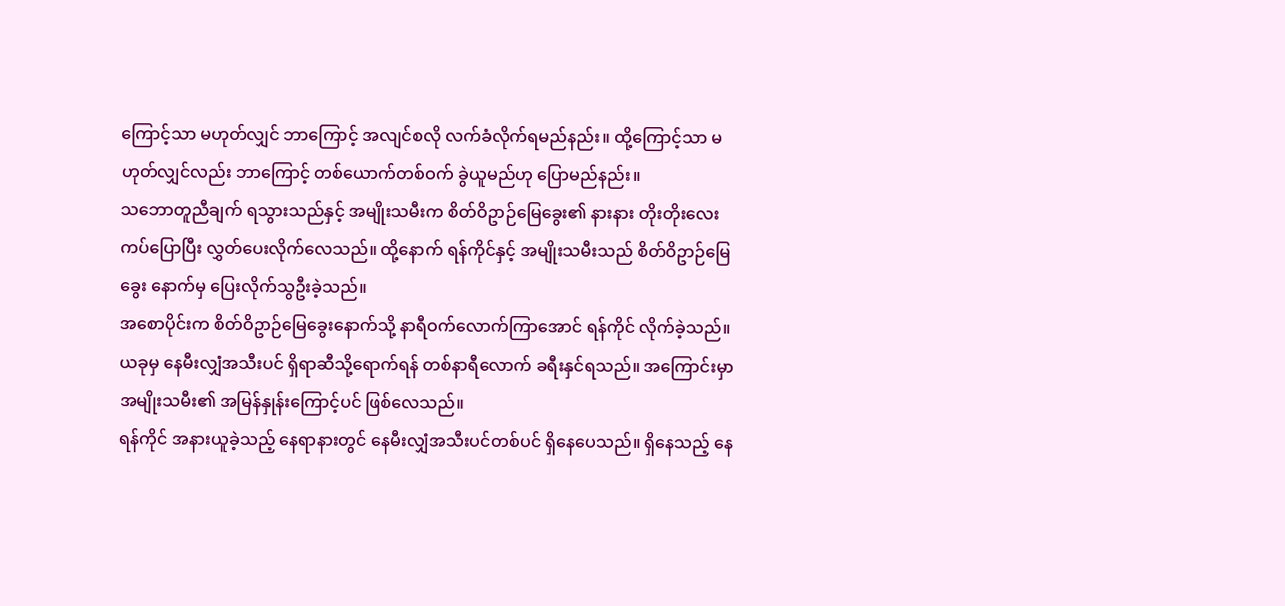ကြောင့်သာ မဟုတ်လျှင် ဘာကြောင့် အလျင်စလို လက်ခံလိုက်ရမည်နည်း။ ထို့ကြောင့်သာ မဟုတ်လျှင်လည်း ဘာကြောင့် တစ်ယောက်တစ်ဝက် ခွဲယူမည်ဟု ပြောမည်နည်း။
သဘောတူညီချက် ရသွားသည်နှင့် အမျိုးသမီးက စိတ်ဝိဥာဉ်မြေခွေး၏ နားနား တိုးတိုးလေး ကပ်ပြောပြီး လွှတ်ပေးလိုက်လေသည်။ ထို့နောက် ရန်ကိုင်နှင့် အမျိုးသမီးသည် စိတ်ဝိဥာဉ်မြေခွေး နောက်မှ ပြေးလိုက်သွဦးခဲ့သည်။
အစောပိုင်းက စိတ်ဝိဥာဉ်မြေခွေးနောက်သို့ နာရီဝက်လောက်ကြာအောင် ရန်ကိုင် လိုက်ခဲ့သည်။ ယခုမှ နေမီးလျှံအသီးပင် ရှိရာဆီသို့ရောက်ရန် တစ်နာရီလောက် ခရီးနှင်ရသည်။ အကြောင်းမှာ အမျိုးသမီး၏ အမြန်နှုန်းကြောင့်ပင် ဖြစ်လေသည်။
ရန်ကိုင် အနားယူခဲ့သည့် နေရာနားတွင် နေမီးလျှံအသီးပင်တစ်ပင် ရှိနေပေသည်။ ရှိနေသည့် နေ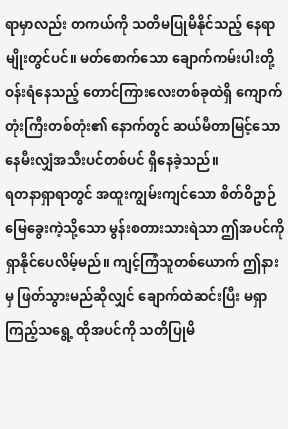ရာမှာလည်း တကယ်ကို သတိမပြုမိနိုင်သည့် နေရာမျိုးတွင်ပင်။ မတ်စောက်သော ချောက်ကမ်းပါးတို့ ဝန်းရံနေသည့် တောင်ကြားလေးတစ်ခုထဲရှိ ကျောက်တုံးကြီးတစ်တုံး၏ နောက်တွင် ဆယ်မီတာမြင့်သော နေမီးလျှံအသီးပင်တစ်ပင် ရှိနေခဲ့သည်။
ရတနာရှာရာတွင် အထူးကျွမ်းကျင်သော စိတ်ဝိဥာဉ်မြေခွေးကဲ့သို့သော မွန်းစတားသားရဲသာ ဤအပင်ကို ရှာနိုင်ပေလိမ့်မည်။ ကျင့်ကြံသူတစ်ယောက် ဤနားမှ ဖြတ်သွားမည်ဆိုလျှင် ချောက်ထဲဆင်းပြီး မရှာကြည့်သရွေ့ ထိုအပင်ကို သတိပြုမိ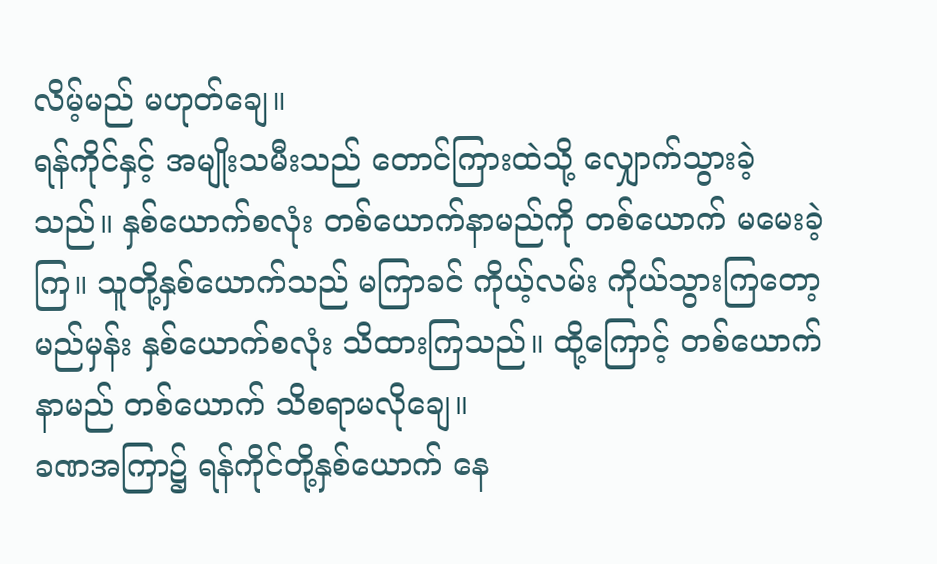လိမ့်မည် မဟုတ်ချေ။
ရန်ကိုင်နှင့် အမျိုးသမီးသည် တောင်ကြားထဲသို့ လျှောက်သွားခဲ့သည်။ နှစ်ယောက်စလုံး တစ်ယောက်နာမည်ကို တစ်ယောက် မမေးခဲ့ကြ။ သူတို့နှစ်ယောက်သည် မကြာခင် ကိုယ့်လမ်း ကိုယ်သွားကြတော့မည်မှန်း နှစ်ယောက်စလုံး သိထားကြသည်။ ထို့ကြောင့် တစ်ယောက်နာမည် တစ်ယောက် သိစရာမလိုချေ။
ခဏအကြာ၌ ရန်ကိုင်တို့နှစ်ယောက် နေ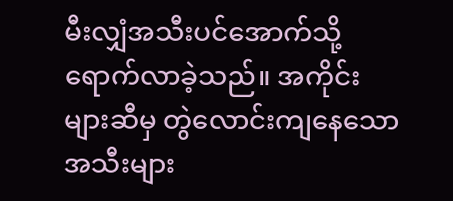မီးလျှံအသီးပင်အောက်သို့ ရောက်လာခဲ့သည်။ အကိုင်းများဆီမှ တွဲလောင်းကျနေသော အသီးများ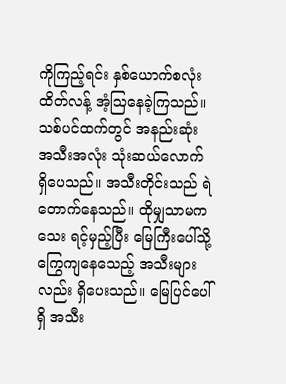ကိုကြည့်ရင်း နှစ်ယောက်စလုံး ထိတ်လန့် အံ့ဩနေခဲ့ကြသည်။
သစ်ပင်ထက်တွင် အနည်းဆုံး အသီးအလုံး သုံးဆယ်လောက် ရှိပေသည်။ အသီးတိုင်းသည် ရဲတောက်နေသည်။ ထိုမျှသာမကသေး ရင့်မှည့်ပြီး မြေကြီးပေါ်သို့ ကြွေကျနေသေည့် အသီးများလည်း ရှိပေးသည်။ မြေပြင်ပေါ်ရှိ အသီး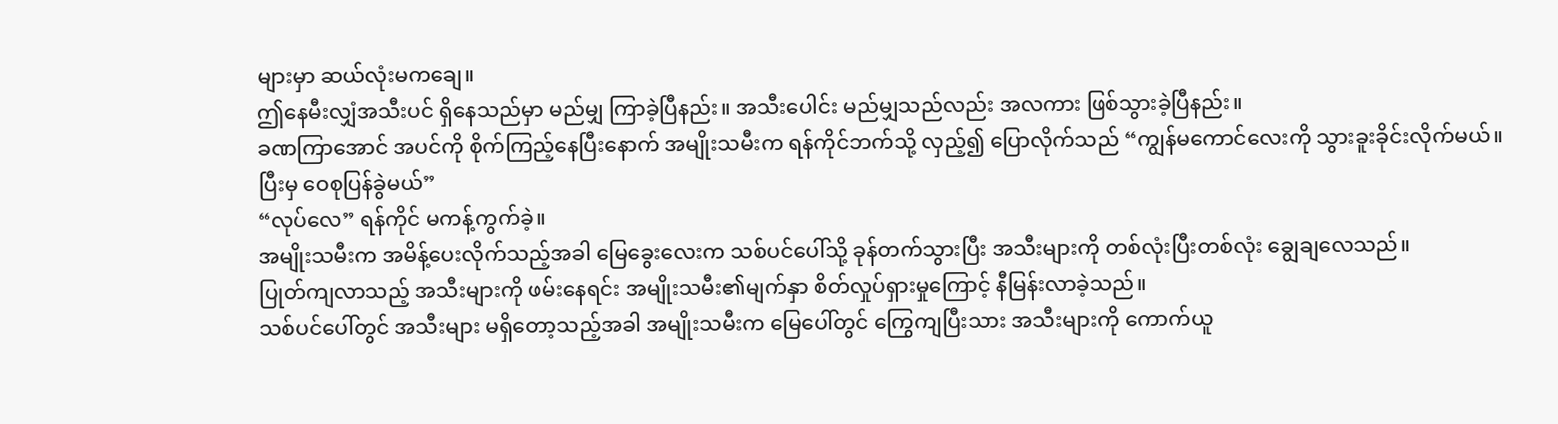များမှာ ဆယ်လုံးမကချေ။
ဤနေမီးလျှံအသီးပင် ရှိနေသည်မှာ မည်မျှ ကြာခဲ့ပြီနည်း။ အသီးပေါင်း မည်မျှသည်လည်း အလကား ဖြစ်သွားခဲ့ပြီနည်း။
ခဏကြာအောင် အပင်ကို စိုက်ကြည့်နေပြီးနောက် အမျိုးသမီးက ရန်ကိုင်ဘက်သို့ လှည့်၍ ပြောလိုက်သည် “ကျွန်မကောင်လေးကို သွားခူးခိုင်းလိုက်မယ်။ ပြီးမှ ဝေစုပြန်ခွဲမယ်”
“လုပ်လေ” ရန်ကိုင် မကန့်ကွက်ခဲ့။
အမျိုးသမီးက အမိန့်ပေးလိုက်သည့်အခါ မြေခွေးလေးက သစ်ပင်ပေါ်သို့ ခုန်တက်သွားပြီး အသီးများကို တစ်လုံးပြီးတစ်လုံး ချွေချလေသည်။
ပြုတ်ကျလာသည့် အသီးများကို ဖမ်းနေရင်း အမျိုးသမီး၏မျက်နှာ စိတ်လှုပ်ရှားမှုကြောင့် နီမြန်းလာခဲ့သည်။
သစ်ပင်ပေါ်တွင် အသီးများ မရှိတော့သည့်အခါ အမျိုးသမီးက မြေပေါ်တွင် ကြွေကျပြီးသား အသီးများကို ကောက်ယူ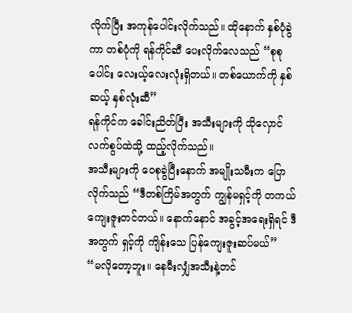လိုက်ပြီး အကုန်ပေါင်းလိုက်သည်။ ထိုနောက် နှစ်ပုံခွဲကာ တစ်ပုံကို ရန်ကိုင်ဆီ ပေးလိုက်လေသည် “စုစုပေါင်း လေးယ့်လေးလုံးရှိတယ်။ တစ်ယောက်ကို နှစ်ဆယ့် နှစ်လုံးဆီ”
ရန်ကိုင်က ခေါင်းညိတ်ပြီး အသီးများကို သိုလှောင်လက်စွပ်ထဲသို့ ထည့်လိုက်သည်။
အသီးများကို ဝေစုခွဲပြီးနောက် အမျိုးသမီးက ပြောလိုက်သည် “ဒီတစ်ကြိမ်အတွက် ကျွန်မရှင့်ကို တကယ် ကျေးဇူးတင်တယ်။ နောက်နောင် အခွင့်အရေးရှိရင် ဒီအတွက် ရှင့်ကို ကျိန်းသေ ပြန်ကျေးဇူးဆပ်မယ်”
“မလိုတော့ဘူး။ နေမီးလျှံအသီးနဲ့တင်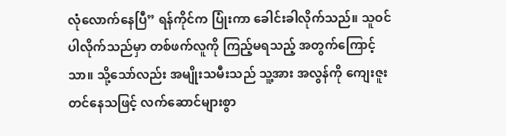လုံလောက်နေပြီ” ရန်ကိုင်က ပြုံးကာ ခေါင်းခါလိုက်သည်။ သူဝင်ပါလိုက်သည်မှာ တစ်ဖက်လူကို ကြည့်မရသည့် အတွက်ကြောင့်သာ။ သို့သော်လည်း အမျိုးသမီးသည် သူ့အား အလွန်ကို ကျေးဇူးတင်နေသဖြင့် လက်ဆောင်များစွာ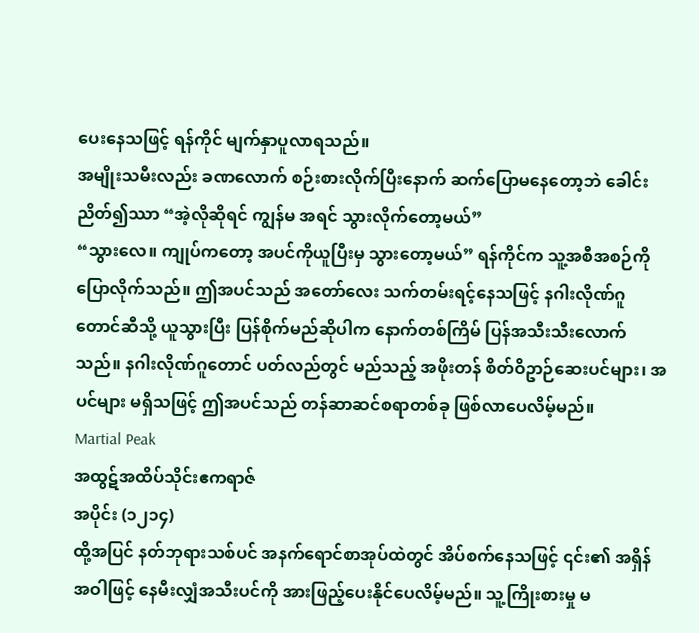ပေးနေသဖြင့် ရန်ကိုင် မျက်နှာပူလာရသည်။
အမျိုးသမီးလည်း ခဏလောက် စဉ်းစားလိုက်ပြီးနောက် ဆက်ပြောမနေတော့ဘဲ ခေါင်းညိတ်၍ဿာ “အဲ့လိုဆိုရင် ကျွန်မ အရင် သွားလိုက်တော့မယ်”
“သွားလေ။ ကျုပ်ကတော့ အပင်ကိုယူပြီးမှ သွားတော့မယ်” ရန်ကိုင်က သူ့အစီအစဉ်ကို ပြောလိုက်သည်။ ဤအပင်သည် အတော်လေး သက်တမ်းရင့်နေသဖြင့် နဂါးလိုဏ်ဂူတောင်ဆီသို့ ယူသွားပြီး ပြန်စိုက်မည်ဆိုပါက နောက်တစ်ကြိမ် ပြန်အသီးသီးလောက်သည်။ နဂါးလိုဏ်ဂူတောင် ပတ်လည်တွင် မည်သည့် အဖိုးတန် စိတ်ဝိဥာဉ်ဆေးပင်များ၊ အပင်များ မရှိသဖြင့် ဤအပင်သည် တန်ဆာဆင်စရာတစ်ခု ဖြစ်လာပေလိမ့်မည်။
Martial Peak
အထွဋ်အထိပ်သိုင်းဧကရာဇ်
အပိုင်း (၁၂၁၄)
ထို့အပြင် နတ်ဘုရားသစ်ပင် အနက်ရောင်စာအုပ်ထဲတွင် အိပ်စက်နေသဖြင့် ၎င်း၏ အရှိန်အဝါဖြင့် နေမီးလျှံအသီးပင်ကို အားဖြည့်ပေးနိုင်ပေလိမ့်မည်။ သူ့ကြိုးစားမှု မ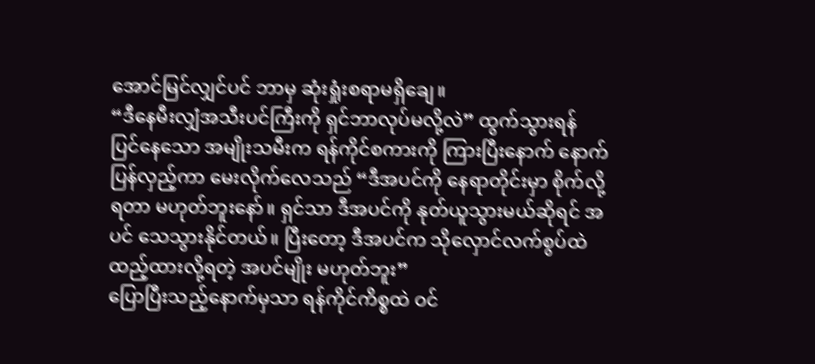အောင်မြင်လျှင်ပင် ဘာမှ ဆုံးရှုံးစရာမရှိချေ။
“ဒီနေမီးလျှံအသီးပင်ကြီးကို ရှင်ဘာလုပ်မလို့လဲ” ထွက်သွားရန် ပြင်နေသော အမျိုးသမီးက ရန်ကိုင်စကားကို ကြားပြီးနောက် နောက်ပြန်လှည့်ကာ မေးလိုက်လေသည် “ဒီအပင်ကို နေရာတိုင်းမှာ စိုက်လို့ရတာ မဟုတ်ဘူးနော်။ ရှင်သာ ဒီအပင်ကို နုတ်ယူသွားမယ်ဆိုရင် အပင် သေသွားနိုင်တယ်။ ပြီးတော့ ဒီအပင်က သိုလှောင်လက်စွပ်ထဲ ထည့်ထားလို့ရတဲ့ အပင်မျိုး မဟုတ်ဘူး”
ပြောပြီးသည့်နောက်မှသာ ရန်ကိုင်ကိစ္စထဲ ဝင်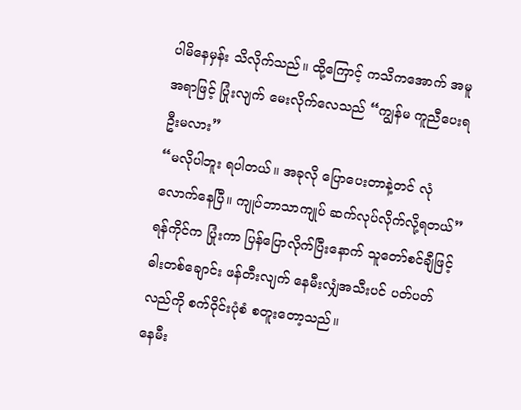ပါမိနေမှန်း သိလိုက်သည်။ ထို့ကြောင့် ကသိကအောက် အမူအရာဖြင့် ပြုံးလျက် မေးလိုက်လေသည် “ကျွန်မ ကူညီပေးရဦးမလား”
“မလိုပါဘူး ရပါတယ်။ အခုလို ပြောပေးတာနဲ့တင် လုံလောက်နေပြီ။ ကျုပ်ဘာသာကျုပ် ဆက်လုပ်လိုက်လို့ရတယ်” ရန်ကိုင်က ပြုံးကာ ပြန်ပြောလိုက်ပြီးနောက် သူတော်စင်ချီဖြင့် ဓါးတစ်ချောင်း ဖန်တီးလျက် နေမီးလျှံအသီးပင် ပတ်ပတ်လည်ကို စက်ဝိုင်းပုံစံ စတူးတော့သည်။
နေမီး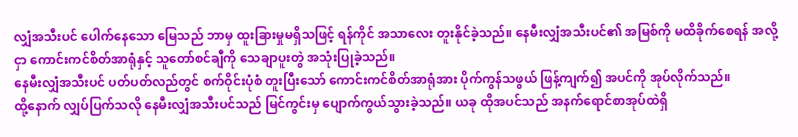လျှံအသီးပင် ပေါက်နေသော မြေသည် ဘာမှ ထူးခြားမှုမရှိသဖြင့် ရန်ကိုင် အသာလေး တူးနိုင်ခဲ့သည်။ နေမီးလျှံအသီးပင်၏ အမြစ်ကို မထိခိုက်စေရန် အလို့ငှာ ကောင်းကင်စိတ်အာရုံနှင့် သူတော်စင်ချီကို သေချာပူးတွဲ အသုံးပြုခဲ့သည်။
နေမီးလျှံအသီးပင် ပတ်ပတ်လည်တွင် စက်ဝိုင်းပုံစံ တူးပြီးသော် ကောင်းကင်စိတ်အာရုံအား ပိုက်ကွန်သဖွယ် ဖြန့်ကျက်၍ အပင်ကို အုပ်လိုက်သည်။
ထို့နောက် လျှပ်ပြက်သလို နေမီးလျှံအသီးပင်သည် မြင်ကွင်းမှ ပျောက်ကွယ်သွားခဲ့သည်။ ယခု ထိုအပင်သည် အနက်ရောင်စာအုပ်ထဲရှိ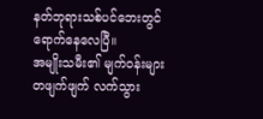နတ်ဘုရားသစ်ပင်ဘေးတွင် ရောက်နေလေပြီ။
အမျိုးသမီး၏ မျက်ဝန်းများ တဖျက်ဖျက် လက်သွား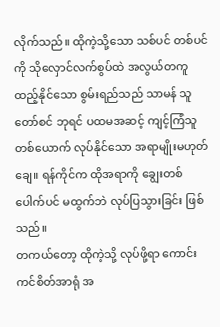လိုက်သည်။ ထိုကဲ့သို့သော သစ်ပင် တစ်ပင်ကို သိုလှောင်လက်စွပ်ထဲ အလွယ်တကူ ထည့်နိုင်သော စွမ်းရည်သည် သာမန် သူတော်စင် ဘုရင် ပထမအဆင့် ကျင့်ကြံသူတစ်ယောက် လုပ်နိုင်သော အရာမျိုးမဟုတ်ချေ။ ရန်ကိုင်က ထိုအရာကို ချွေးတစ်ပေါက်ပင် မထွက်ဘဲ လုပ်ပြသွားခြင်း ဖြစ်သည်။
တကယ်တော့ ထိုကဲ့သို့ လုပ်ဖို့ရာ ကောင်းကင်စိတ်အာရုံ အ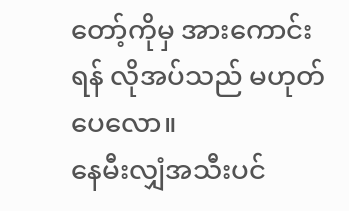တော့်ကိုမှ အားကောင်းရန် လိုအပ်သည် မဟုတ်ပေလော။
နေမီးလျှံအသီးပင်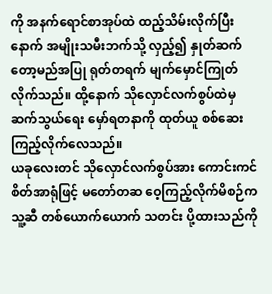ကို အနက်ရောင်စာအုပ်ထဲ ထည့်သိမ်းလိုက်ပြီးနောက် အမျိုးသမီးဘက်သို့ လှည့်၍ နှုတ်ဆက်တော့မည်အပြု ရုတ်တရက် မျက်မှောင်ကြုတ်လိုက်သည်။ ထို့နောက် သိုလှောင်လက်စွပ်ထဲမှ ဆက်သွယ်ရေး မှော်ရတနာကို ထုတ်ယူ စစ်ဆေးကြည့်လိုက်လေသည်။
ယခုလေးတင် သိုလှောင်လက်စွပ်အား ကောင်းကင်စိတ်အာရုံဖြင့် မတော်တဆ ဝေ့ကြည့်လိုက်မိစဉ်က သူ့ဆီ တစ်ယောက်ယောက် သတင်း ပို့ထားသည်ကို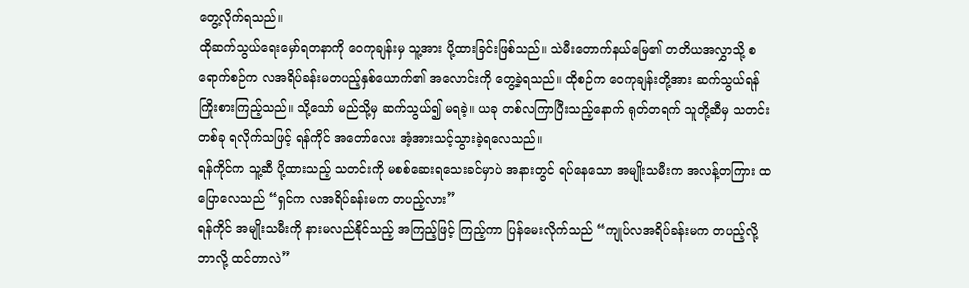တွေ့လိုက်ရသည်။
ထိုဆက်သွယ်ရေးမှော်ရတနာကို ဝေကုချန်းမှ သူ့အား ပို့ထားခြင်းဖြစ်သည်။ သဲမီးတောက်နယ်မြေ၏ တတိယအလွှာသို့ စရောက်စဉ်က လအရိပ်ခန်းမတပည့်နှစ်ယောက်၏ အလောင်းကို တွေ့ခဲ့ရသည်။ ထိုစဉ်က ဝေကုချန်းတို့အား ဆက်သွယ်ရန် ကြိုးစားကြည့်သည်။ သို့သော် မည်သို့မှ ဆက်သွယ်၍ မရခဲ့။ ယခု တစ်လကြာပြီးသည့်နောက် ရုတ်တရက် သူတို့ဆီမှ သတင်းတစ်ခု ရလိုက်သဖြင့် ရန်ကိုင် အတော်လေး အံ့အားသင့်သွားခဲ့ရလေသည်။
ရန်ကိုင်က သူ့ဆီ ပို့ထားသည့် သတင်းကို မစစ်ဆေးရသေးခင်မှာပဲ အနားတွင် ရပ်နေသော အမျိုးသမီးက အလန့်တကြား ထပြောလေသည် “ရှင်က လအရိပ်ခန်းမက တပည့်လား”
ရန်ကိုင် အမျိုးသမီးကို နားမလည်နိုင်သည့် အကြည့်ဖြင့် ကြည့်ကာ ပြန်မေးလိုက်သည် “ကျုပ်လအရိပ်ခန်းမက တပည့်လို့ ဘာလို့ ထင်တာလဲ”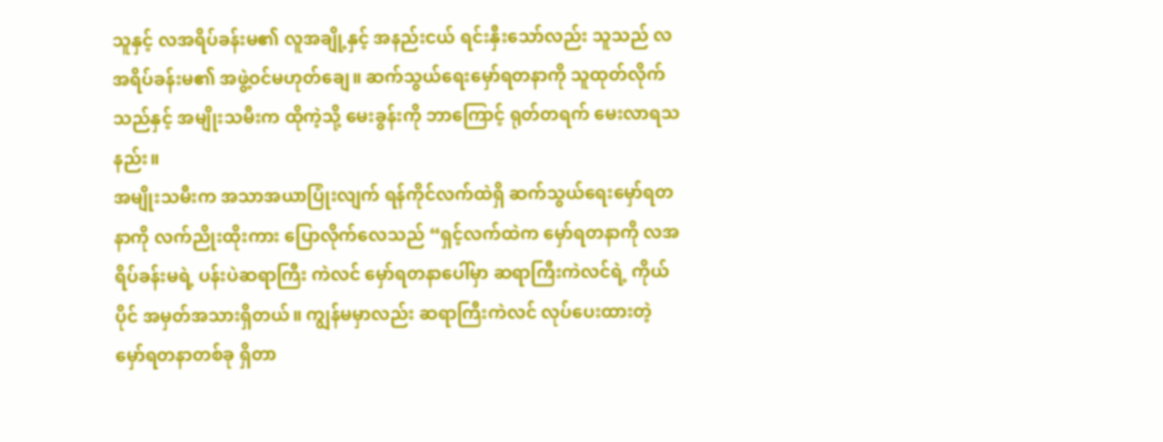သူနှင့် လအရိပ်ခန်းမ၏ လူအချို့နှင့် အနည်းငယ် ရင်းနှီးသော်လည်း သူသည် လအရိပ်ခန်းမ၏ အဖွဲ့ဝင်မဟုတ်ချေ။ ဆက်သွယ်ရေးမှော်ရတနာကို သူထုတ်လိုက်သည်နှင့် အမျိုးသမီးက ထိုကဲ့သို့ မေးခွန်းကို ဘာကြောင့် ရုတ်တရက် မေးလာရသနည်း။
အမျိုးသမီးက အသာအယာပြုံးလျက် ရန်ကိုင်လက်ထဲရှိ ဆက်သွယ်ရေးမှော်ရတနာကို လက်ညိုးထိုးကား ပြောလိုက်လေသည် “ရှင့်လက်ထဲက မှော်ရတနာကို လအရိပ်ခန်းမရဲ့ ပန်းပဲဆရာကြီး ကဲလင် မှော်ရတနာပေါ်မှာ ဆရာကြီးကဲလင်ရဲ့ ကိုယ်ပိုင် အမှတ်အသားရှိတယ်။ ကျွန်မမှာလည်း ဆရာကြီးကဲလင် လုပ်ပေးထားတဲ့ မှော်ရတနာတစ်ခု ရှိတာ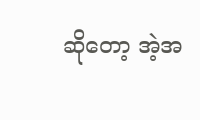ဆိုတော့ အဲ့အ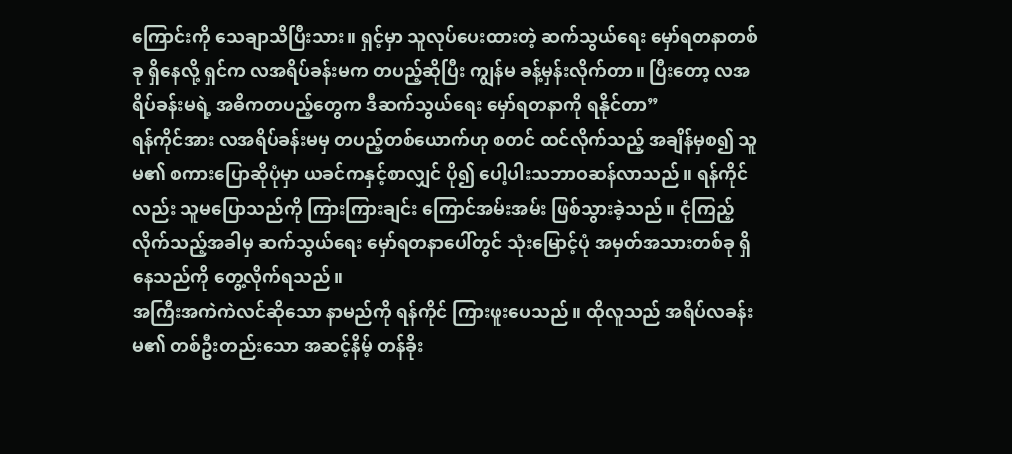ကြောင်းကို သေချာသိပြီးသား။ ရှင့်မှာ သူလုပ်ပေးထားတဲ့ ဆက်သွယ်ရေး မှော်ရတနာတစ်ခု ရှိနေလို့ ရှင်က လအရိပ်ခန်းမက တပည့်ဆိုပြီး ကျွန်မ ခန့်မှန်းလိုက်တာ။ ပြီးတော့ လအရိပ်ခန်းမရဲ့ အဓိကတပည့်တွေက ဒီဆက်သွယ်ရေး မှော်ရတနာကို ရနိုင်တာ”
ရန်ကိုင်အား လအရိပ်ခန်းမမှ တပည့်တစ်ယောက်ဟု စတင် ထင်လိုက်သည့် အချိန်မှစ၍ သူမ၏ စကားပြောဆိုပုံမှာ ယခင်ကနှင့်စာလျှင် ပို၍ ပေါ့ပါးသဘာဝဆန်လာသည်။ ရန်ကိုင်လည်း သူမပြောသည်ကို ကြားကြားချင်း ကြောင်အမ်းအမ်း ဖြစ်သွားခဲ့သည်။ ငုံကြည့်လိုက်သည့်အခါမှ ဆက်သွယ်ရေး မှော်ရတနာပေါ်တွင် သုံးမြောင့်ပုံ အမှတ်အသားတစ်ခု ရှိနေသည်ကို တွေ့လိုက်ရသည်။
အကြီးအကဲကဲလင်ဆိုသော နာမည်ကို ရန်ကိုင် ကြားဖူးပေသည်။ ထိုလူသည် အရိပ်လခန်းမ၏ တစ်ဦးတည်းသော အဆင့်နိမ့် တန်ခိုး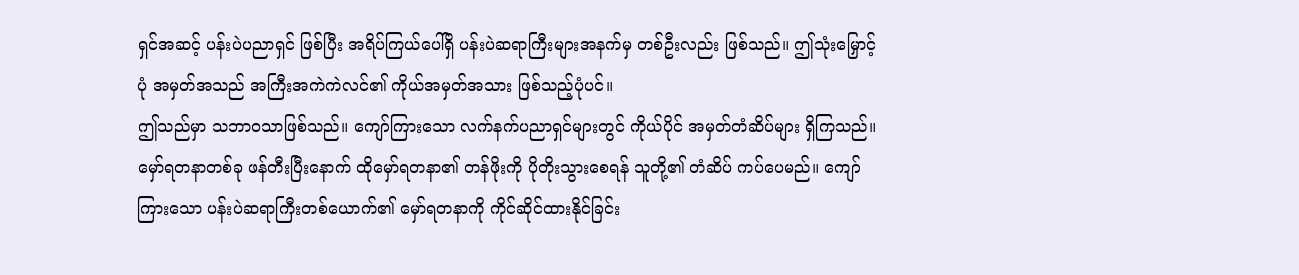ရှင်အဆင့် ပန်းပဲပညာရှင် ဖြစ်ပြီး အရိပ်ကြယ်ပေါ်ရှိ ပန်းပဲဆရာကြီးများအနက်မှ တစ်ဦးလည်း ဖြစ်သည်။ ဤသုံးမြှောင့်ပုံ အမှတ်အသည် အကြီးအကဲကဲလင်၏ ကိုယ်အမှတ်အသား ဖြစ်သည့်ပုံပင်။
ဤသည်မှာ သဘာဝသာဖြစ်သည်။ ကျော်ကြားသော လက်နက်ပညာရှင်များတွင် ကိုယ်ပိုင် အမှတ်တံဆိပ်များ ရှိကြသည်။ မှော်ရတနာတစ်ခု ဖန်တီးပြီးနောက် ထိုမှော်ရတနာ၏ တန်ဖိုးကို ပိုတိုးသွားစေရန် သူတို့၏ တံဆိပ် ကပ်ပေမည်။ ကျော်ကြားသော ပန်းပဲဆရာကြီးတစ်ယောက်၏ မှော်ရတနာကို ကိုင်ဆိုင်ထားနိုင်ခြင်း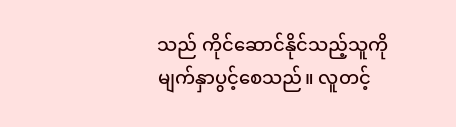သည် ကိုင်ဆောင်နိုင်သည့်သူကို မျက်နှာပွင့်စေသည်။ လူတင့်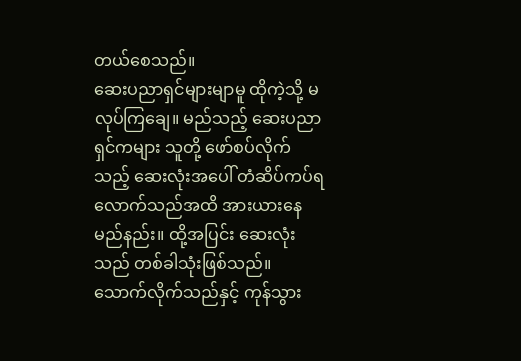တယ်စေသည်။
ဆေးပညာရှင်များမျာမူ ထိုကဲ့သို့ မလုပ်ကြချေ။ မည်သည့် ဆေးပညာရှင်ကများ သူတို့ ဖော်စပ်လိုက်သည့် ဆေးလုံးအပေါ် တံဆိပ်ကပ်ရလောက်သည်အထိ အားယားနေမည်နည်း။ ထို့အပြင်း ဆေးလုံးသည် တစ်ခါသုံးဖြစ်သည်။ သောက်လိုက်သည်နှင့် ကုန်သွား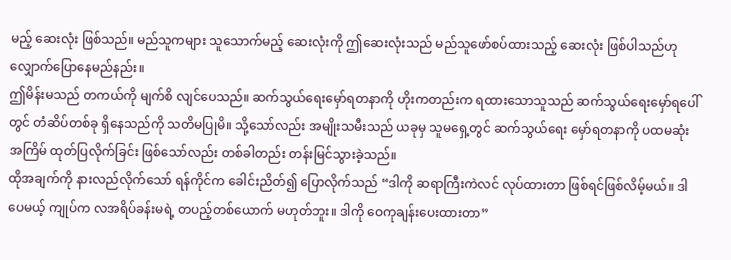မည့် ဆေးလုံး ဖြစ်သည်။ မည်သူကများ သူသောက်မည့် ဆေးလုံးကို ဤဆေးလုံးသည် မည်သူဖော်စပ်ထားသည့် ဆေးလုံး ဖြစ်ပါသည်ဟု လျှောက်ပြောနေမည်နည်း။
ဤမိန်းမသည် တကယ်ကို မျက်စိ လျင်ပေသည်။ ဆက်သွယ်ရေးမှော်ရတနာကို ဟိုးကတည်းက ရထားသောသူသည် ဆက်သွယ်ရေးမှော်ရပေါ်တွင် တံဆိပ်တစ်ခု ရှိနေသည်ကို သတိမပြုမိ။ သို့သော်လည်း အမျိုးသမီးသည် ယခုမှ သူမရှေ့တွင် ဆက်သွယ်ရေး မှော်ရတနာကို ပထမဆုံးအကြိမ် ထုတ်ပြလိုက်ခြင်း ဖြစ်သော်လည်း တစ်ခါတည်း တန်းမြင်သွားခဲ့သည်။
ထိုအချက်ကို နားလည်လိုက်သော် ရန်ကိုင်က ခေါင်းညိတ်၍ ပြောလိုက်သည် “ဒါကို ဆရာကြီးကဲလင် လုပ်ထားတာ ဖြစ်ရင်ဖြစ်လိမ့်မယ်။ ဒါပေမယ့် ကျုပ်က လအရိပ်ခန်းမရဲ့ တပည့်တစ်ယောက် မဟုတ်ဘူး။ ဒါကို ဝေကုချန်းပေးထားတာ”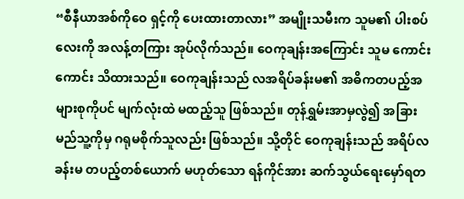“စီနီယာအစ်ကိုဝေ ရှင့်ကို ပေးထားတာလား” အမျိုးသမီးက သူမ၏ ပါးစပ်လေးကို အလန့်တကြား အုပ်လိုက်သည်။ ဝေကုချန်းအကြောင်း သူမ ကောင်းကောင်း သိထားသည်။ ဝေကုချန်းသည် လအရိပ်ခန်းမ၏ အဓိကတပည့်အများစုကိုပင် မျက်လုံးထဲ မထည့်သူ ဖြစ်သည်။ တုန်ရွှမ်းအာမှလွဲ၍ အခြားမည်သူ့ကိုမှ ဂရုမစိုက်သူလည်း ဖြစ်သည်။ သို့တိုင် ဝေကုချန်းသည် အရိပ်လခန်းမ တပည့်တစ်ယောက် မဟုတ်သော ရန်ကိုင်အား ဆက်သွယ်ရေးမှော်ရတ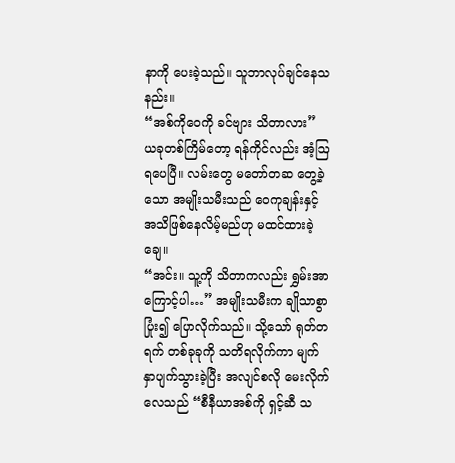နာကို ပေးခဲ့သည်။ သူဘာလုပ်ချင်နေသနည်း။
“အစ်ကိုဝေကို ခင်ဗျား သိတာလား” ယခုတစ်ကြိမ်တော့ ရန်ကိုင်လည်း အံ့ဩရပေပြီ။ လမ်းတွေ မတော်တဆ တွေ့ခဲ့သော အမျိုးသမီးသည် ဝေကုချန်းနှင့် အသိဖြစ်နေလိမ့်မည်ဟု မထင်ထားခဲ့ချေ။
“အင်း။ သူ့ကို သိတာကလည်း ရွှမ်းအာကြောင့်ပါ…” အမျိုးသမီးက ချိုသာစွာပြုံး၍ ပြောလိုက်သည်။ သို့သော် ရုတ်တရက် တစ်ခုခုကို သတိရလိုက်ကာ မျက်နှာပျက်သွားခဲ့ပြီး အလျင်စလို မေးလိုက်လေသည် “စီနီယာအစ်ကို ရှင့်ဆီ သ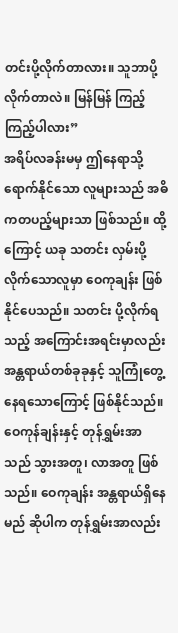တင်းပို့လိုက်တာလား။ သူဘာပို့လိုက်တာလဲ။ မြန်မြန် ကြည့်ကြည့်ပါလား”
အရိပ်လခန်းမမှ ဤနေရာသို့ ရောက်နိုင်သော လူများသည် အဓိကတပည့်များသာ ဖြစ်သည်။ ထို့ကြောင့် ယခု သတင်း လှမ်းပို့လိုက်သောလူမှာ ဝေကုချန်း ဖြစ်နိုင်ပေသည်။ သတင်း ပို့လိုက်ရသည့် အကြောင်းအရင်းမှာလည်း အန္တရာယ်တစ်ခုခုနှင့် သူကြုံတွေ့နေရသောကြောင့် ဖြစ်နိုင်သည်။
ဝေကုန်ချန်းနှင့် တုန်ရွှမ်းအာသည် သွားအတူ၊ လာအတူ ဖြစ်သည်။ ဝေကုချန်း အန္တရာယ်ရှိနေမည် ဆိုပါက တုန်ရွှမ်းအာလည်း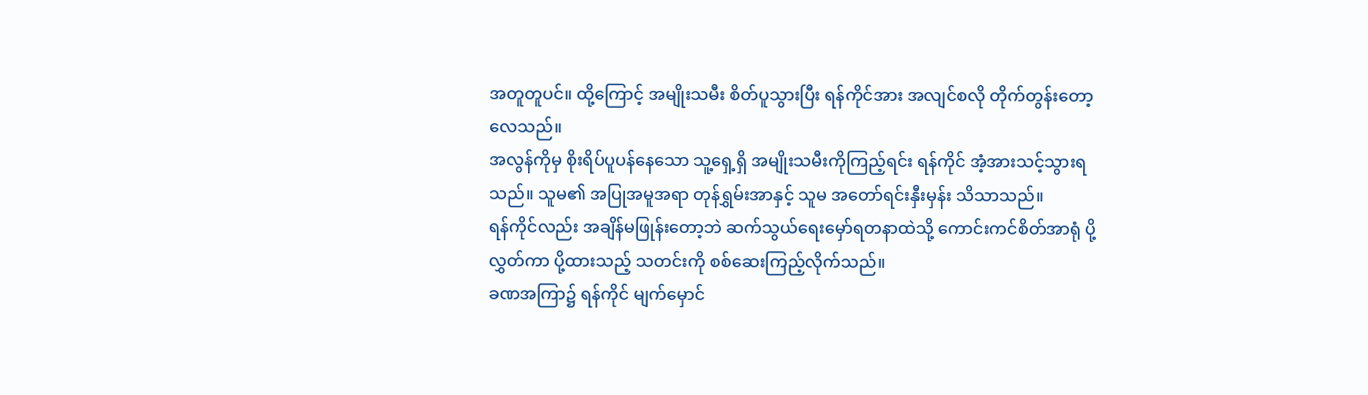အတူတူပင်။ ထို့ကြောင့် အမျိုးသမီး စိတ်ပူသွားပြီး ရန်ကိုင်အား အလျင်စလို တိုက်တွန်းတော့လေသည်။
အလွန်ကိုမှ စိုးရိပ်ပူပန်နေသော သူ့ရှေ့ရှိ အမျိုးသမီးကိုကြည့်ရင်း ရန်ကိုင် အံ့အားသင့်သွားရသည်။ သူမ၏ အပြုအမူအရာ တုန်ရွှမ်းအာနှင့် သူမ အတော်ရင်းနှီးမှန်း သိသာသည်။
ရန်ကိုင်လည်း အချိန်မဖြုန်းတော့ဘဲ ဆက်သွယ်ရေးမှော်ရတနာထဲသို့ ကောင်းကင်စိတ်အာရုံ ပို့လွှတ်ကာ ပို့ထားသည့် သတင်းကို စစ်ဆေးကြည့်လိုက်သည်။
ခဏအကြာ၌ ရန်ကိုင် မျက်မှောင်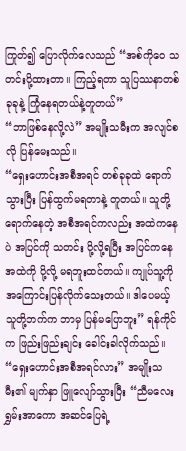ကြုတ်၍ ပြောလိုက်လေသည် “အစ်ကိုဝေ သတင်းပို့ထားတာ။ ကြည့်ရတာ သူပြဿနာတစ်ခုခုနဲ့ ကြုံနေရတယ်နဲ့တူတယ်”
“ဘာဖြစ်နေလို့လဲ” အမျိုးသမီးက အလျင်စလို ပြန်မေးသည်။
“ရှေးဟောင်းအစီအရင် တစ်ခုခုထဲ ရောက်သွားပြီး ပြန်ထွက်မရတာနဲ့ တူတယ်။ သူတို့ ရောက်နေတဲ့ အစီအရင်ကလည်း အထဲကနေပဲ အပြင်ကို သတင်း ပို့လို့ရပြီး အပြင်ကနေ အထဲကို ပို့လို့ မရဘူးထင်တယ်။ ကျုပ်သူ့ကို အကြောင်းပြန်လိုက်သေးတယ်။ ဒါပေမယ့် သူတို့ဘက်က ဘာမှ ပြန်မပြောဘူး” ရန်ကိုင်က ဖြည်းဖြည်းချင်း ခေါင်းခါလိုက်သည်။
“ရှေးဟောင်းအစီအရင်လား” အမျိုးသမီး၏ မျက်နှာ ဖြူလျော်သွားပြီး “ညီမလေးရွှမ်းအာကော အဆင်ပြေရဲ့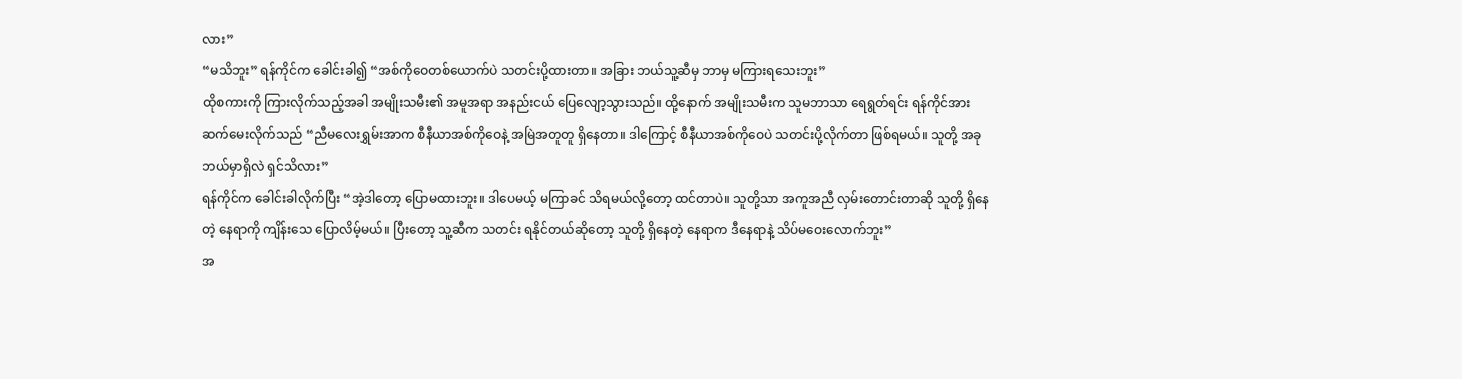လား”
“မသိဘူး” ရန်ကိုင်က ခေါင်းခါ၍ “အစ်ကိုဝေတစ်ယောက်ပဲ သတင်းပို့ထားတာ။ အခြား ဘယ်သူ့ဆီမှ ဘာမှ မကြားရသေးဘူး”
ထိုစကားကို ကြားလိုက်သည့်အခါ အမျိုးသမီး၏ အမူအရာ အနည်းငယ် ပြေလျော့သွားသည်။ ထို့နောက် အမျိုးသမီးက သူမဘာသာ ရေရွတ်ရင်း ရန်ကိုင်အား ဆက်မေးလိုက်သည် “ညီမလေးရွှမ်းအာက စီနီယာအစ်ကိုဝေနဲ့ အမြဲအတူတူ ရှိနေတာ။ ဒါကြောင့် စီနီယာအစ်ကိုဝေပဲ သတင်းပို့လိုက်တာ ဖြစ်ရမယ်။ သူတို့ အခုဘယ်မှာရှိလဲ ရှင်သိလား”
ရန်ကိုင်က ခေါင်းခါလိုက်ပြီး “အဲ့ဒါတော့ ပြောမထားဘူး။ ဒါပေမယ့် မကြာခင် သိရမယ်လို့တော့ ထင်တာပဲ။ သူတို့သာ အကူအညီ လှမ်းတောင်းတာဆို သူတို့ ရှိနေတဲ့ နေရာကို ကျိန်းသေ ပြောလိမ့်မယ်။ ပြီးတော့ သူ့ဆီက သတင်း ရနိုင်တယ်ဆိုတော့ သူတို့ ရှိနေတဲ့ နေရာက ဒီနေရာနဲ့ သိပ်မဝေးလောက်ဘူး”
အ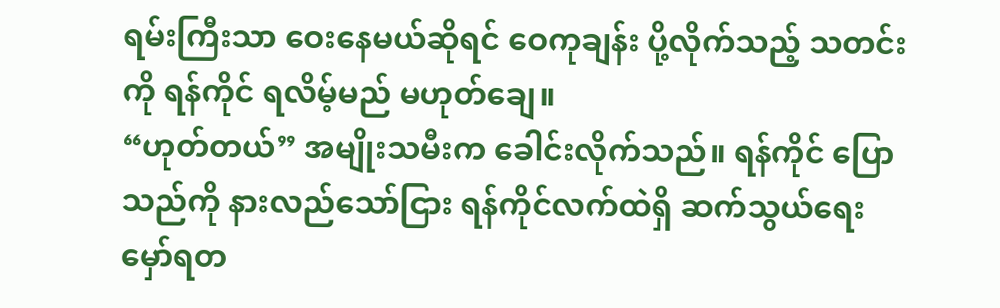ရမ်းကြီးသာ ဝေးနေမယ်ဆိုရင် ဝေကုချန်း ပို့လိုက်သည့် သတင်းကို ရန်ကိုင် ရလိမ့်မည် မဟုတ်ချေ။
“ဟုတ်တယ်” အမျိုးသမီးက ခေါင်းလိုက်သည်။ ရန်ကိုင် ပြောသည်ကို နားလည်သော်ငြား ရန်ကိုင်လက်ထဲရှိ ဆက်သွယ်ရေးမှော်ရတ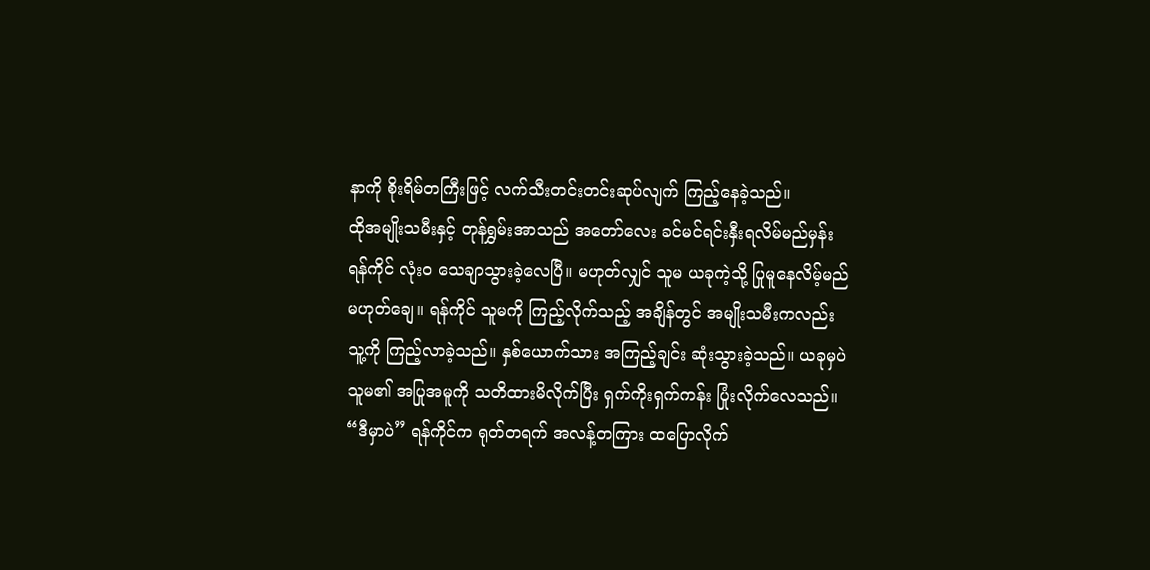နာကို စိုးရိမ်တကြီးဖြင့် လက်သီးတင်းတင်းဆုပ်လျက် ကြည့်နေခဲ့သည်။
ထိုအမျိုးသမီးနှင့် တုန်ရွှမ်းအာသည် အတော်လေး ခင်မင်ရင်းနှီးရလိမ်မည်မှန်း ရန်ကိုင် လုံးဝ သေချာသွားခဲ့လေပြီ။ မဟုတ်လျှင် သူမ ယခုကဲ့သို့ ပြုမူနေလိမ့်မည် မဟုတ်ချေ။ ရန်ကိုင် သူမကို ကြည့်လိုက်သည့် အချိန်တွင် အမျိုးသမီးကလည်း သူ့ကို ကြည့်လာခဲ့သည်။ နှစ်ယောက်သား အကြည့်ချင်း ဆုံးသွားခဲ့သည်။ ယခုမှပဲ သူမ၏ အပြုအမူကို သတိထားမိလိုက်ပြီး ရှက်ကိုးရှက်ကန်း ပြုံးလိုက်လေသည်။
“ဒီမှာပဲ” ရန်ကိုင်က ရုတ်တရက် အလန့်တကြား ထပြောလိုက်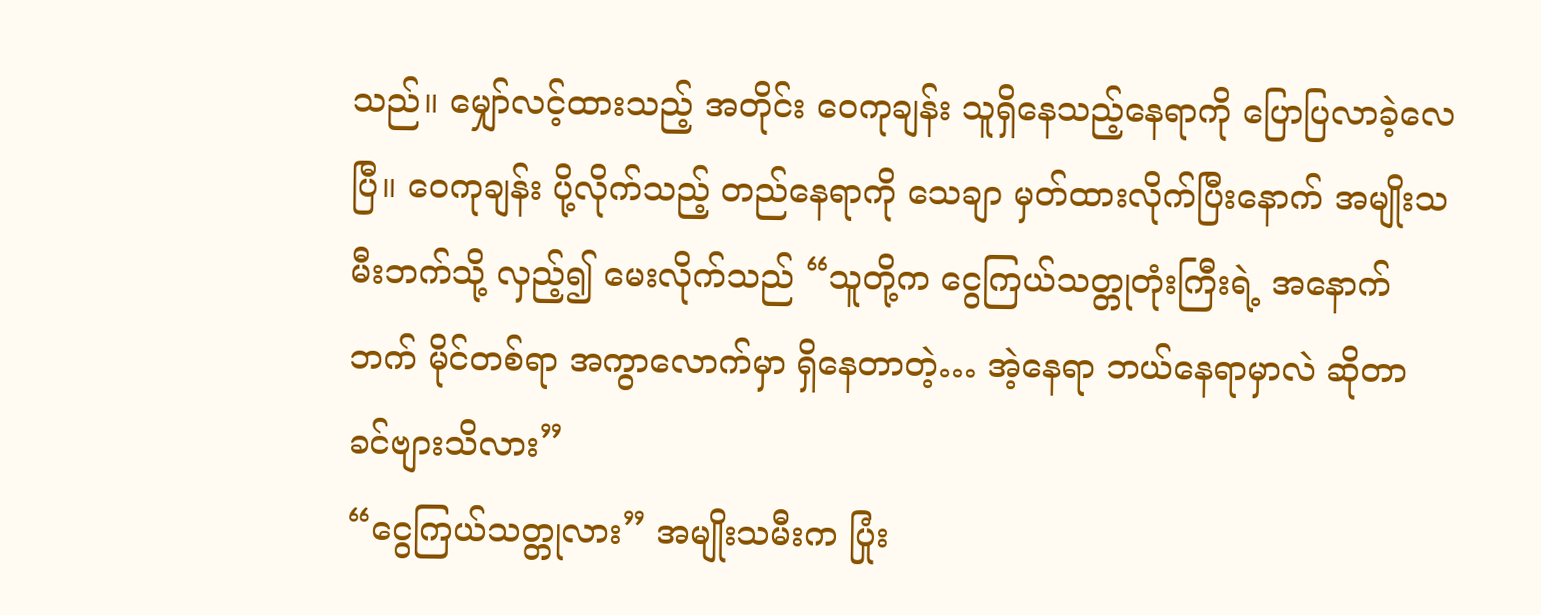သည်။ မျှော်လင့်ထားသည့် အတိုင်း ဝေကုချန်း သူရှိနေသည့်နေရာကို ပြောပြလာခဲ့လေပြီ။ ဝေကုချန်း ပို့လိုက်သည့် တည်နေရာကို သေချာ မှတ်ထားလိုက်ပြီးနောက် အမျိုးသမီးဘက်သို့ လှည့်၍ မေးလိုက်သည် “သူတို့က ငွေကြယ်သတ္တုတုံးကြီးရဲ့ အနောက်ဘက် မိုင်တစ်ရာ အကွာလောက်မှာ ရှိနေတာတဲ့… အဲ့နေရာ ဘယ်နေရာမှာလဲ ဆိုတာ ခင်ဗျားသိလား”
“ငွေကြယ်သတ္တုလား” အမျိုးသမီးက ပြုံး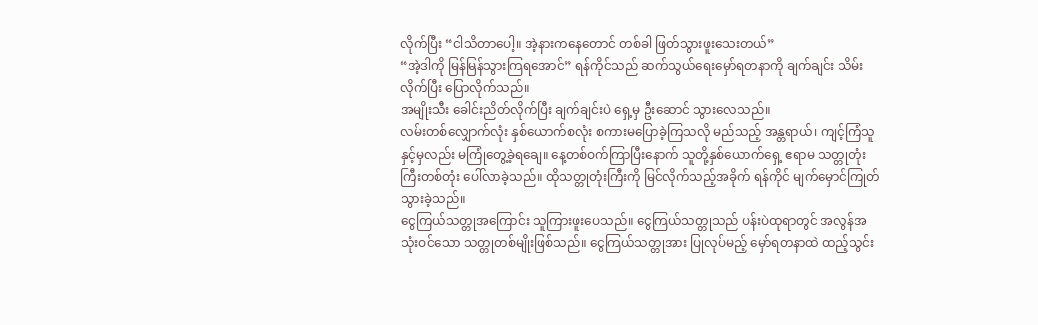လိုက်ပြီး “ငါသိတာပေါ့။ အဲ့နားကနေတောင် တစ်ခါ ဖြတ်သွားဖူးသေးတယ်”
“အဲ့ဒါကို မြန်မြန်သွားကြရအောင်” ရန်ကိုင်သည် ဆက်သွယ်ရေးမှော်ရတနာကို ချက်ချင်း သိမ်းလိုက်ပြီး ပြောလိုက်သည်။
အမျိုးသီး ခေါင်းညိတ်လိုက်ပြီး ချက်ချင်းပဲ ရှေ့မှ ဦးဆောင် သွားလေသည်။
လမ်းတစ်လျှောက်လုံး နှစ်ယောက်စလုံး စကားမပြောခဲ့ကြသလို မည်သည့် အန္တရာယ်၊ ကျင့်ကြံသူနှင့်မှလည်း မကြုံတွေ့ခဲ့ရချေ။ နေ့တစ်ဝက်ကြာပြီးနောက် သူတို့နှစ်ယောက်ရှေ့ ဧရာမ သတ္တုတုံးကြီးတစ်တုံး ပေါ်လာခဲ့သည်။ ထိုသတ္တုတုံးကြီးကို မြင်လိုက်သည့်အခိုက် ရန်ကိုင် မျက်မှောင်ကြုတ်သွားခဲ့သည်။
ငွေကြယ်သတ္တုအကြောင်း သူကြားဖူးပေသည်။ ငွေကြယ်သတ္တုသည် ပန်းပဲထုရာတွင် အလွန်အသုံးဝင်သော သတ္တုတစ်မျိုးဖြစ်သည်။ ငွေကြယ်သတ္တုအား ပြုလုပ်မည့် မှော်ရတနာထဲ ထည့်သွင်း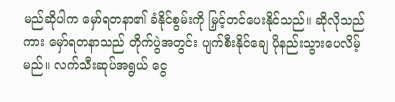မည်ဆိုပါက မှော်ရတနာ၏ ခံနိုင်စွမ်းကို မြှင့်တင်ပေးနိုင်သည်။ ဆိုလိုသည်ကား မှော်ရတနာသည် တိုက်ပွဲအတွင်း ပျက်စီးနိုင်ချေ ပိုနည်းသွားပေလိမ့်မည်။ လက်သီးဆုပ်အရွယ် ငွေ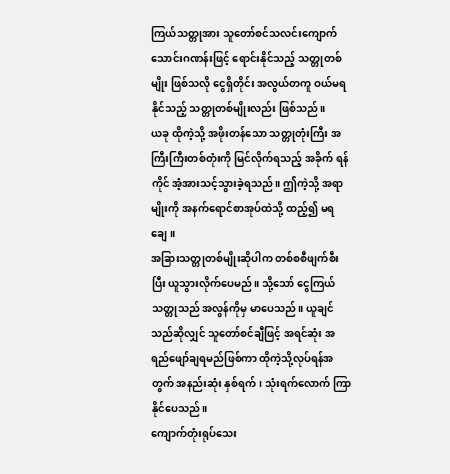ကြယ်သတ္တုအား သူတော်စင်သလင်းကျောက် သောင်းဂဏန်းဖြင့် ရောင်းနိုင်သည့် သတ္တုတစ်မျိုး ဖြစ်သလို ငွေရှိတိုင်း အလွယ်တကူ ဝယ်မရနိုင်သည့် သတ္တုတစ်မျိုးလည်း ဖြစ်သည်။
ယခု ထိုကဲ့သို့ အဖိုးတန်သော သတ္တုတုံးကြီး အကြီးကြီးတစ်တုံးကို မြင်လိုက်ရသည့် အခိုက် ရန်ကိုင် အံ့အားသင့်သွားခဲ့ရသည်။ ဤကဲ့သို့ အရာမျိုးကို အနက်ရောင်စာအုပ်ထဲသို့ ထည့်၍ မရချေ။
အခြားသတ္တုတစ်မျိုးဆိုပါက တစ်စစီဖျက်စီးပြီး ယူသွားလိုက်ပေမည်။ သို့သော် ငွေကြယ်သတ္တုသည် အလွန်ကိုမှ မာပေသည်။ ယူချင်သည်ဆိုလျှင် သူတော်စင်ချီဖြင့် အရင်ဆုံး အရည်ဖျော်ချရမည်ဖြစ်ကာ ထိုကဲ့သို့လုပ်ရန်အတွက် အနည်းဆုံး နှစ်ရက်၊ သုံးရက်လောက် ကြာနိုင်ပေသည်။
ကျောက်တုံးရုပ်သေး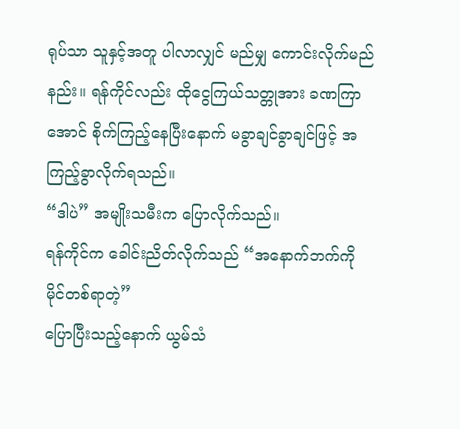ရုပ်သာ သူနှင့်အတူ ပါလာလျှင် မည်မျှ ကောင်းလိုက်မည်နည်း။ ရန်ကိုင်လည်း ထိုငွေကြယ်သတ္တုအား ခဏကြာအောင် စိုက်ကြည့်နေပြီးနောက် မခွာချင်ခွာချင်ဖြင့် အကြည့်ခွာလိုက်ရသည်။
“ဒါပဲ” အမျိုးသမီးက ပြောလိုက်သည်။
ရန်ကိုင်က ခေါင်းညိတ်လိုက်သည် “အနောက်ဘက်ကို မိုင်တစ်ရာတဲ့”
ပြောပြီးသည့်နောက် ယွမ်သံ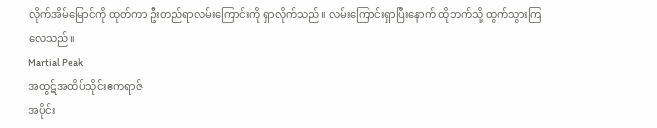လိုက်အိမ်မြောင်ကို ထုတ်ကာ ဦးတည်ရာလမ်းကြောင်းကို ရှာလိုက်သည်။ လမ်းကြောင်းရှာပြီးနောက် ထိုဘက်သို့ ထွက်သွားကြလေသည်။
Martial Peak
အထွဋ်အထိပ်သိုင်းဧကရာဇ်
အပိုင်း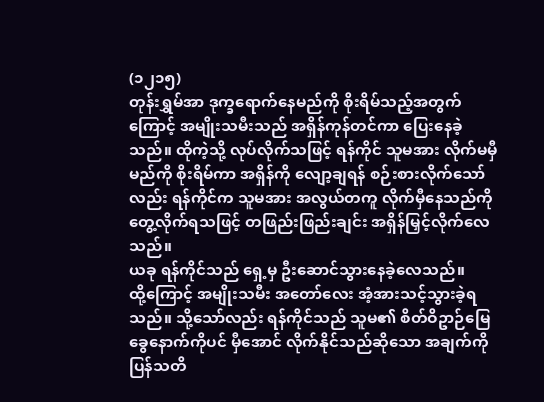(၁၂၁၅)
တုန်းရွှမ်အာ ဒုက္ခရောက်နေမည်ကို စိုးရိမ်သည့်အတွက်ကြောင့် အမျိုးသမီးသည် အရှိန်ကုန်တင်ကာ ပြေးနေခဲ့သည်။ ထိုကဲ့သို့ လုပ်လိုက်သဖြင့် ရန်ကိုင် သူမအား လိုက်မမှီမည်ကို စိုးရိမ်ကာ အရှိန်ကို လျော့ချရန် စဉ်းစားလိုက်သော်လည်း ရန်ကိုင်က သူမအား အလွယ်တကူ လိုက်မှီနေသည်ကို တွေ့လိုက်ရသဖြင့် တဖြည်းဖြည်းချင်း အရှိန်မြှင့်လိုက်လေသည်။
ယခု ရန်ကိုင်သည် ရှေ့မှ ဦးဆောင်သွားနေခဲ့လေသည်။
ထို့ကြောင့် အမျိုးသမီး အတော်လေး အံ့အားသင့်သွားခဲ့ရသည်။ သို့သော်လည်း ရန်ကိုင်သည် သူမ၏ စိတ်ဝိဥာဉ်မြေခွေနောက်ကိုပင် မှီအောင် လိုက်နိုင်သည်ဆိုသော အချက်ကို ပြန်သတိ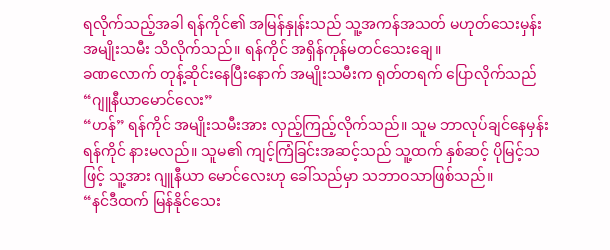ရလိုက်သည့်အခါ ရန်ကိုင်၏ အမြန်နှုန်းသည် သူ့အကန်အသတ် မဟုတ်သေးမှန်း အမျိုးသမီး သိလိုက်သည်။ ရန်ကိုင် အရှိန်ကုန်မတင်သေးချေ။
ခဏလောက် တုန့်ဆိုင်းနေပြီးနောက် အမျိုးသမီးက ရုတ်တရက် ပြောလိုက်သည် “ဂျူနီယာမောင်လေး”
“ဟန်” ရန်ကိုင် အမျိုးသမီးအား လှည့်ကြည့်လိုက်သည်။ သူမ ဘာလုပ်ချင်နေမှန်း ရန်ကိုင် နားမလည်။ သူမ၏ ကျင့်ကြံခြင်းအဆင့်သည် သူ့ထက် နှစ်ဆင့် ပိုမြင့်သဖြင့် သူ့အား ဂျူနီယာ မောင်လေးဟု ခေါ်သည်မှာ သဘာဝသာဖြစ်သည်။
“နင်ဒီထက် မြန်နိုင်သေး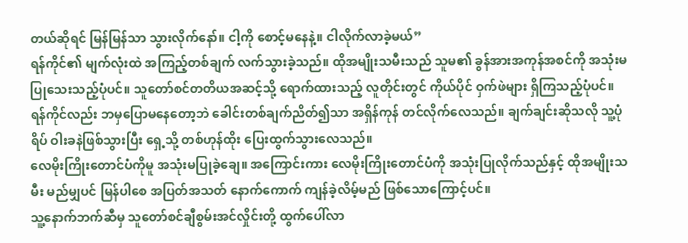တယ်ဆိုရင် မြန်မြန်သာ သွားလိုက်နော်။ ငါ့ကို စောင့်မနေနဲ့။ ငါလိုက်လာခဲ့မယ်”
ရန်ကိုင်၏ မျက်လုံးထဲ အကြည့်တစ်ချက် လက်သွားခဲ့သည်။ ထိုအမျိုးသမီးသည် သူမ၏ ခွန်အားအကုန်အစင်ကို အသုံးမပြုသေးသည့်ပုံပင်။ သူတော်စင်တတိယအဆင့်သို့ ရောက်ထားသည့် လူတိုင်းတွင် ကိုယ်ပိုင် ဝှက်ဖဲများ ရှိကြသည့်ပုံပင်။
ရန်ကိုင်လည်း ဘမှပြောမနေတော့ဘဲ ခေါင်းတစ်ချက်ညိတ်၍သာ အရှိန်ကုန် တင်လိုက်လေသည်။ ချက်ချင်းဆိုသလို သူ့ပုံရိပ် ဝါးခနဲဖြစ်သွားပြီး ရှေ့သို့ တစ်ဟုန်ထိုး ပြေးထွက်သွားလေသည်။
လေမိုးကြိုးတောင်ပံကိုမူ အသုံးမပြုခဲ့ချေ။ အကြောင်းကား လေမိုးကြိုးတောင်ပံကို အသုံးပြုလိုက်သည်နှင့် ထိုအမျိုးသမီး မည်မျှပင် မြန်ပါစေ အပြတ်အသတ် နောက်ကောက် ကျန်ခဲ့လိမ့်မည် ဖြစ်သောကြောင့်ပင်။
သူ့နောက်ဘက်ဆီမှ သူတော်စင်ချီစွမ်းအင်လှိုင်းတို့ ထွက်ပေါ်လာ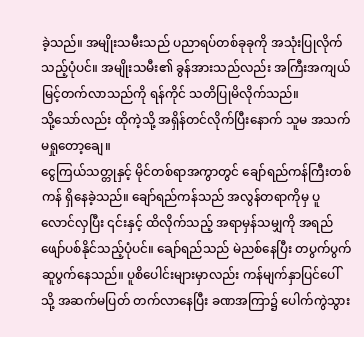ခဲ့သည်။ အမျိုးသမီးသည် ပညာရပ်တစ်ခုခုကို အသုံးပြုလိုက်သည့်ပုံပင်။ အမျိုးသမီး၏ ခွန်အားသည်လည်း အကြီးအကျယ် မြင့်တက်လာသည်ကို ရန်ကိုင် သတိပြုမိလိုက်သည်။
သို့သော်လည်း ထိုကဲ့သို့ အရှိန်တင်လိုက်ပြီးနောက် သူမ အသက်မရှုတော့ချေ။
ငွေကြယ်သတ္တုနှင့် မိုင်တစ်ရာအကွာတွင် ချော်ရည်ကန်ကြီးတစ်ကန် ရှိနေခဲ့သည်။ ချော်ရည်ကန်သည် အလွန်တရာကိုမှ ပူလောင်လှပြီး ၎င်းနှင့် ထိလိုက်သည့် အရာမှန်သမျှကို အရည်ဖျော်ပစ်နိုင်သည့်ပုံပင်။ ချော်ရည်သည် မဲညစ်နေပြီး တပွက်ပွက် ဆူပွက်နေသည်။ ပူစိပေါင်းများမှာလည်း ကန်မျက်နှာပြင်ပေါ်သို့ အဆက်မပြတ် တက်လာနေပြီး ခဏအကြာ၌ ပေါက်ကွဲသွား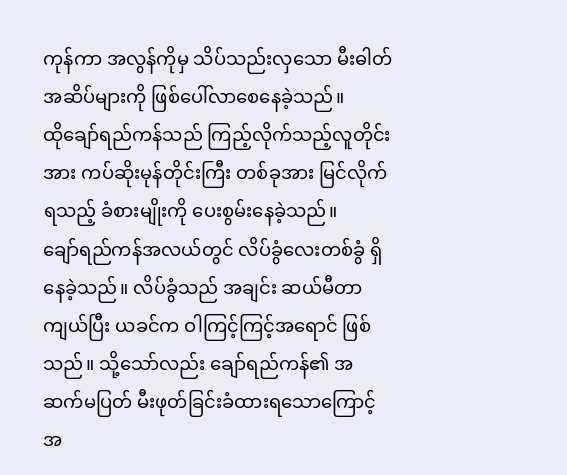ကုန်ကာ အလွန်ကိုမှ သိပ်သည်းလှသော မီးဓါတ်အဆိပ်များကို ဖြစ်ပေါ်လာစေနေခဲ့သည်။
ထိုချော်ရည်ကန်သည် ကြည့်လိုက်သည့်လူတိုင်းအား ကပ်ဆိုးမုန်တိုင်းကြီး တစ်ခုအား မြင်လိုက်ရသည့် ခံစားမျိုးကို ပေးစွမ်းနေခဲ့သည်။
ချော်ရည်ကန်အလယ်တွင် လိပ်ခွံလေးတစ်ခွံ ရှိနေခဲ့သည်။ လိပ်ခွံသည် အချင်း ဆယ်မီတာကျယ်ပြီး ယခင်က ဝါကြင့်ကြင့်အရောင် ဖြစ်သည်။ သို့သော်လည်း ချော်ရည်ကန်၏ အဆက်မပြတ် မီးဖုတ်ခြင်းခံထားရသောကြောင့် အ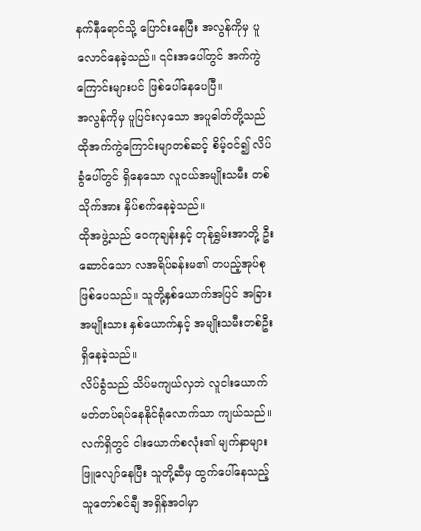နက်နီရောင်သို့ ပြောင်းနေပြီး အလွန်ကိုမှ ပူလောင်နေခဲ့သည်။ ၎င်းအပေါ်တွင် အက်ကွဲကြောင်းများပင် ဖြစ်ပေါ်နေပေပြီ။
အလွန်ကိုမှ ပူပြင်းလှသော အပူဓါတ်တို့သည် ထိုအက်ကွဲကြောင်းမျာတစ်ဆင့် စိမ့်ဝင်၍ လိပ်ခွံပေါ်တွင် ရှိနေသော လူငယ်အမျိုးသမီး တစ်သိုက်အား နှိပ်စက်နေခဲ့သည်။
ထိုအဖွဲ့သည် ဝေကုချန်းနှင့် တုန်ရွှမ်းအာတို့ ဦးဆောင်သော လအရိပ်ခန်းမ၏ တပည့်အုပ်စု ဖြစ်ပေသည်။ သူတို့နှစ်ယောက်အပြင် အခြားအမျိုးသား နှစ်ယောက်နှင့် အမျိုးသမီးတစ်ဦး ရှိနေခဲ့သည်။
လိပ်ခွံသည် သိပ်မကျယ်လှဘဲ လူငါးယောက် မတ်တပ်ရပ်နေနိုင်ရုံလောက်သာ ကျယ်သည်။
လက်ရှိတွင် ငါးယောက်စလုံး၏ မျက်နှာများ ဖြူလျော်နေပြီး သူတို့ဆီမှ ထွက်ပေါ်နေသည့် သူတော်စင်ချီ အရှိန်အဝါမှာ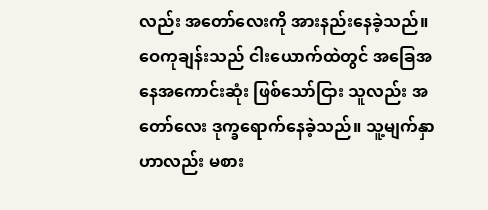လည်း အတော်လေးကို အားနည်းနေခဲ့သည်။
ဝေကုချန်းသည် ငါးယောက်ထဲတွင် အခြေအနေအကောင်းဆုံး ဖြစ်သော်ငြား သူလည်း အတော်လေး ဒုက္ခရောက်နေခဲ့သည်။ သူ့မျက်နှာဟာလည်း မစား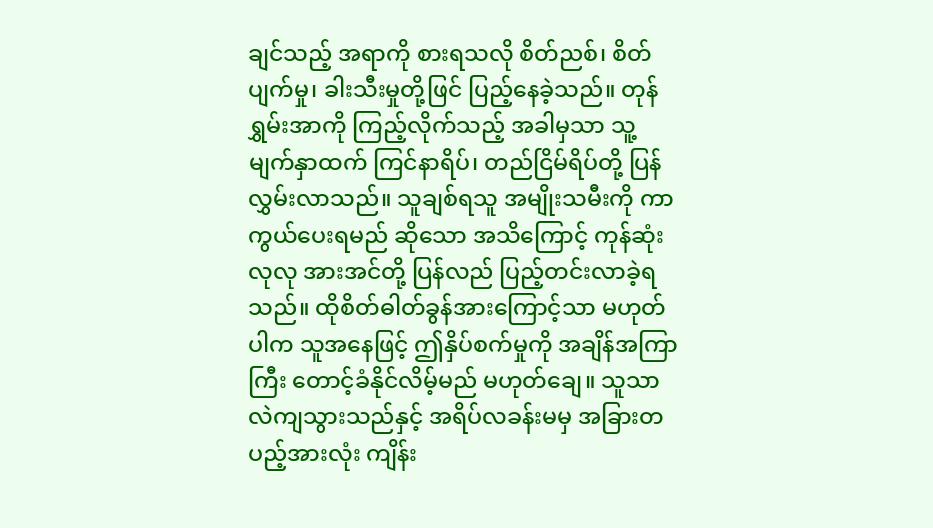ချင်သည့် အရာကို စားရသလို စိတ်ညစ်၊ စိတ်ပျက်မှု၊ ခါးသီးမှုတို့ဖြင် ပြည့်နေခဲ့သည်။ တုန်ရွှမ်းအာကို ကြည့်လိုက်သည့် အခါမှသာ သူ့မျက်နှာထက် ကြင်နာရိပ်၊ တည်ငြိမ်ရိပ်တို့ ပြန်လွှမ်းလာသည်။ သူချစ်ရသူ အမျိုးသမီးကို ကာကွယ်ပေးရမည် ဆိုသော အသိကြောင့် ကုန်ဆုံးလုလု အားအင်တို့ ပြန်လည် ပြည့်တင်းလာခဲ့ရသည်။ ထိုစိတ်ဓါတ်ခွန်အားကြောင့်သာ မဟုတ်ပါက သူအနေဖြင့် ဤနှိပ်စက်မှုကို အချိန်အကြာကြီး တောင့်ခံနိုင်လိမ့်မည် မဟုတ်ချေ။ သူသာ လဲကျသွားသည်နှင့် အရိပ်လခန်းမမှ အခြားတပည့်အားလုံး ကျိန်း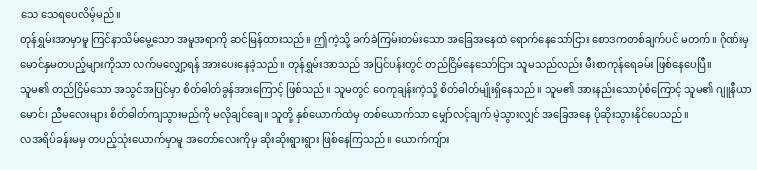သေ သေရပေလိမ့်မည်။
တုန်ရွှမ်းအာမှာမူ ကြင်နာသိမ်မွေ့သော အမူအရာကို ဆင်မြန်ထားသည်။ ဤကဲ့သို့ ခက်ခဲကြမ်းတမ်းသော အခြေအနေထဲ ရောက်နေသော်ငြား စောဒကတစ်ချက်ပင် မတက်။ ဂိုဏ်းမှ မောင်နှမတပည့်များကိုသာ လက်မလျှော့ရန် အားပေးနေခဲ့သည်။ တုန်ရွှမ်းအာသည် အပြင်ပန်းတွင် တည်ငြိမ်နေသော်ငြား သူမသည်လည်း မီးစာကုန်ရေခမ်း ဖြစ်နေပေပြီ။
သူမ၏ တည်ငြိမ်သော အသွင်အပြင်မှာ စိတ်ဓါတ်ခွန်အားကြောင့် ဖြစ်သည်။ သူမတွင် ဝေကုချန်းကဲ့သို့ စိတ်ဓါတ်မျိုးရှိနေသည်။ သူမ၏ အားနည်းသောပုံစံကြောင့် သူမ၏ ဂျူနီယာမောင်၊ ညီမလေးများ စိတ်ဓါတ်ကျသွားမည်ကို မလိုချင်ချေ။ သူတို့ နှစ်ယောက်ထဲမှ တစ်ယောက်သာ မျှော်လင့်ချက် မဲ့သွားလျှင် အခြေအနေ ပိုဆိုးသွားနိုင်ပေသည်။
လအရိပ်ခန်းမမှ တပည့်သုံးယောက်မှာမူ အတော်လေးကိုမှ ဆိုးဆိုးရွားရွား ဖြစ်နေကြသည်။ ယောက်ကျ်ား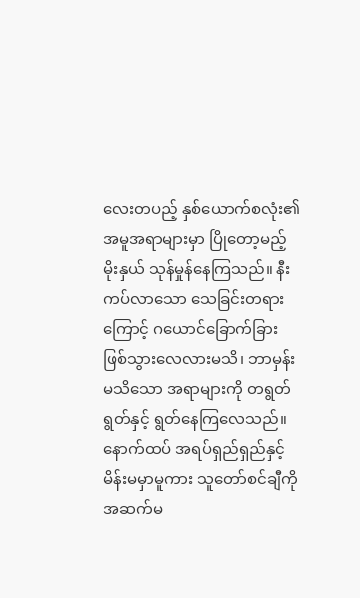လေးတပည့် နှစ်ယောက်စလုံး၏ အမူအရာများမှာ ပြိုတော့မည့် မိုးနှယ် သုန်မှုန်နေကြသည်။ နီးကပ်လာသော သေခြင်းတရားကြောင့် ဂယောင်ခြောက်ခြား ဖြစ်သွားလေလားမသိ၊ ဘာမှန်းမသိသော အရာများကို တရွတ်ရွတ်နှင့် ရွတ်နေကြလေသည်။
နောက်ထပ် အရပ်ရှည်ရှည်နှင့် မိန်းမမှာမူကား သူတော်စင်ချီကို အဆက်မ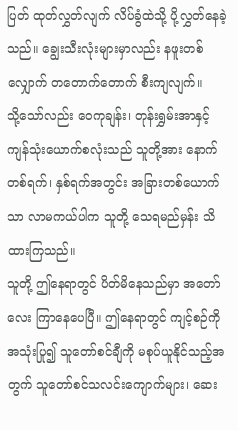ပြတ် ထုတ်လွှတ်လျက် လိပ်ခွံထဲသို့ ပို့လွှတ်နေခဲ့သည်။ ချွေးသီးလုံးများမှာလည်း နဖူးတစ်လျှောက် တတောက်တောက် စီးကျလျက်။
သို့သော်လည်း ဝေကုချန်း၊ တုန်းရွှမ်းအာနှင့် ကျန်သုံးယောက်စလုံးသည် သူတို့အား နောက်တစ်ရက်၊ နှစ်ရက်အတွင်း အခြားတစ်ယောက်သာ လာမကယ်ပါက သူတို့ သေရမည်မှန်း သိထားကြသည်။
သူတို့ ဤနေရာတွင် ပိတ်မိနေသည်မှာ အတော်လေး ကြာနေပေပြီ။ ဤနေရာတွင် ကျင့်စဉ်ကို အသုံးပြု၍ သူတော်စင်ချီကို မစုပ်ယူနိုင်သည့်အတွက် သူတော်စင်သလင်းကျောက်များ၊ ဆေး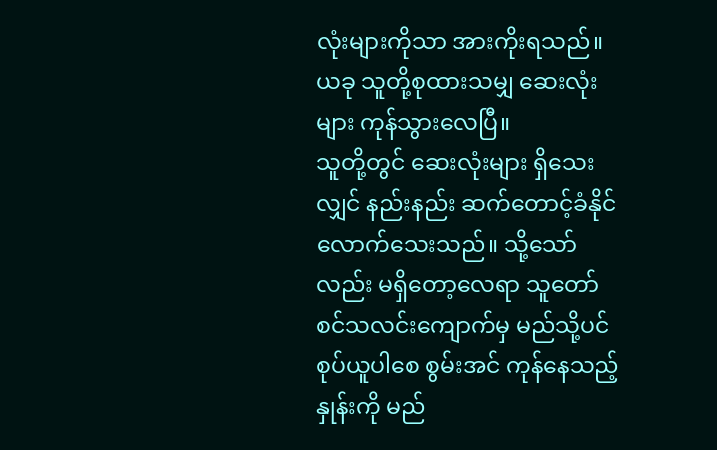လုံးများကိုသာ အားကိုးရသည်။ ယခု သူတို့စုထားသမျှ ဆေးလုံးများ ကုန်သွားလေပြီ။
သူတို့တွင် ဆေးလုံးများ ရှိသေးလျှင် နည်းနည်း ဆက်တောင့်ခံနိုင်လောက်သေးသည်။ သို့သော်လည်း မရှိတော့လေရာ သူတော်စင်သလင်းကျောက်မှ မည်သို့ပင် စုပ်ယူပါစေ စွမ်းအင် ကုန်နေသည့်နှုန်းကို မည်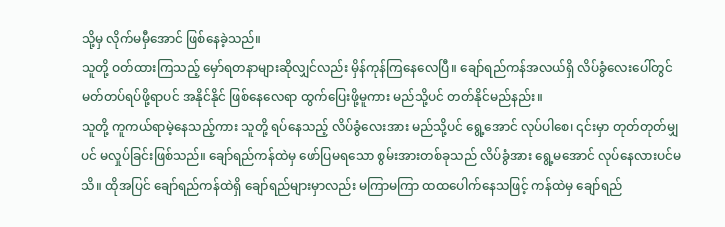သို့မှ လိုက်မမှီအောင် ဖြစ်နေခဲ့သည်။
သူတို့ ဝတ်ထားကြသည့် မှော်ရတနာများဆိုလျှင်လည်း မှိန်ကုန်ကြနေလေပြီ။ ချော်ရည်ကန်အလယ်ရှိ လိပ်ခွံလေးပေါ်တွင် မတ်တပ်ရပ်ဖို့ရာပင် အနိုင်နိုင် ဖြစ်နေလေရာ ထွက်ပြေးဖို့မူကား မည်သို့ပင် တတ်နိုင်မည်နည်း။
သူတို့ ကူကယ်ရာမဲ့နေသည့်ကား သူတို့ ရပ်နေသည့် လိပ်ခွံလေးအား မည်သို့ပင် ရွေ့အောင် လုပ်ပါစေ၊ ၎င်းမှာ တုတ်တုတ်မျှပင် မလှုပ်ခြင်းဖြစ်သည်။ ချော်ရည်ကန်ထဲမှ ဖော်ပြမရသော စွမ်းအားတစ်ခုသည် လိပ်ခွံအား ရွေ့မအောင် လုပ်နေလားပင်မသိ။ ထိုအပြင် ချော်ရည်ကန်ထဲရှိ ချော်ရည်များမှာလည်း မကြာမကြာ ထထပေါက်နေသဖြင့် ကန်ထဲမှ ချော်ရည်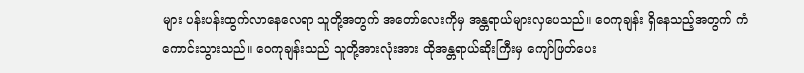များ ပန်းပန်းထွက်လာနေလေရာ သူတို့အတွက် အတော်လေးကိုမှ အန္တရာယ်များလှပေသည်။ ဝေကုချန်း ရှိနေသည့်အတွက် ကံကောင်းသွားသည်။ ဝေကုချန်းသည် သူတို့အားလုံးအား ထိုအန္တရာယ်ဆိုးကြီးမှ ကျော်ဖြတ်ပေး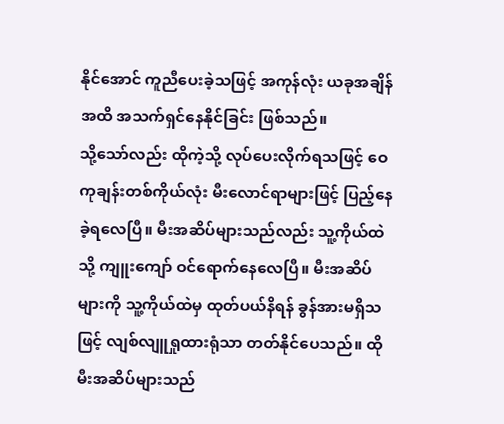နိုင်အောင် ကူညီပေးခဲ့သဖြင့် အကုန်လုံး ယခုအချိန်အထိ အသက်ရှင်နေနိုင်ခြင်း ဖြစ်သည်။
သို့သော်လည်း ထိုကဲ့သို့ လုပ်ပေးလိုက်ရသဖြင့် ဝေကုချန်းတစ်ကိုယ်လုံး မီးလောင်ရာများဖြင့် ပြည့်နေခဲ့ရလေပြီ။ မီးအဆိပ်များသည်လည်း သူ့ကိုယ်ထဲသို့ ကျူးကျော် ဝင်ရောက်နေလေပြီ။ မီးအဆိပ်များကို သူ့ကိုယ်ထဲမှ ထုတ်ပယ်နိရန် ခွန်အားမရှိသဖြင့် လျစ်လျူရှုထားရုံသာ တတ်နိုင်ပေသည်။ ထိုမီးအဆိပ်များသည်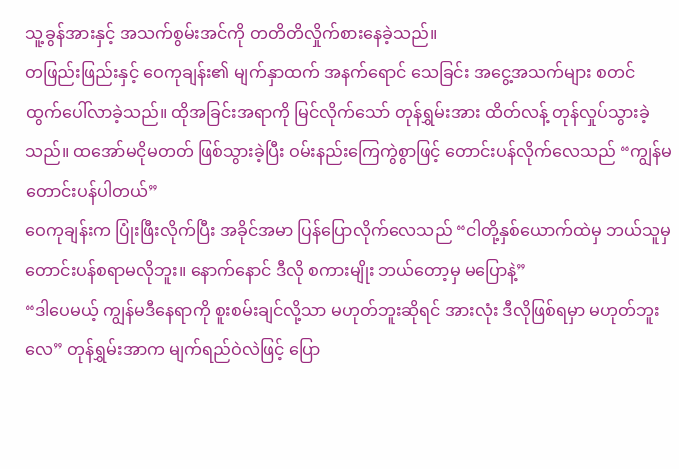သူ့ခွန်အားနှင့် အသက်စွမ်းအင်ကို တတိတိလှိုက်စားနေခဲ့သည်။
တဖြည်းဖြည်းနှင့် ဝေကုချန်း၏ မျက်နှာထက် အနက်ရောင် သေခြင်း အငွေ့အသက်များ စတင် ထွက်ပေါ်လာခဲ့သည်။ ထိုအခြင်းအရာကို မြင်လိုက်သော် တုန်ရွှမ်းအား ထိတ်လန့် တုန်လှုပ်သွားခဲ့သည်။ ထအော်မငိုမတတ် ဖြစ်သွားခဲ့ပြီး ဝမ်းနည်းကြေကွဲစွာဖြင့် တောင်းပန်လိုက်လေသည် “ကျွန်မ တောင်းပန်ပါတယ်”
ဝေကုချန်းက ပြုံးဖြီးလိုက်ပြီး အခိုင်အမာ ပြန်ပြောလိုက်လေသည် “ငါတို့နှစ်ယောက်ထဲမှ ဘယ်သူမှ တောင်းပန်စရာမလိုဘူး။ နောက်နောင် ဒီလို စကားမျိုး ဘယ်တော့မှ မပြောနဲ့”
“ဒါပေမယ့် ကျွန်မဒီနေရာကို စူးစမ်းချင်လို့သာ မဟုတ်ဘူးဆိုရင် အားလုံး ဒီလိုဖြစ်ရမှာ မဟုတ်ဘူးလေ” တုန်ရွှမ်းအာက မျက်ရည်ဝဲလဲဖြင့် ပြော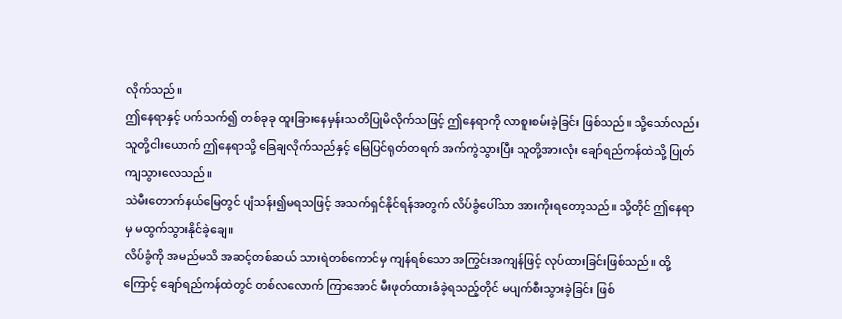လိုက်သည်။
ဤနေရာနှင့် ပက်သက်၍ တစ်ခုခု ထူးခြားနေမှန်းသတိပြုမိလိုက်သဖြင့် ဤနေရာကို လာစူးစမ်းခဲ့ခြင်း ဖြစ်သည်။ သို့သော်လည်း သူတို့ငါးယောက် ဤနေရာသို့ ခြေချလိုက်သည်နှင့် မြေပြင်ရုတ်တရက် အက်ကွဲသွားပြီး သူတို့အားလုံး ချော်ရည်ကန်ထဲသို့ ပြုတ်ကျသွားလေသည်။
သဲမီးတောက်နယ်မြေတွင် ပျံသန်း၍မရသဖြင့် အသက်ရှင်နိုင်ရန်အတွက် လိပ်ခွံပေါ်သာ အားကိုးရတော့သည်။ သို့တိုင် ဤနေရာမှ မထွက်သွားနိုင်ခဲ့ချေ။
လိပ်ခွံကို အမည်မသိ အဆင့်တစ်ဆယ် သားရဲတစ်ကောင်မှ ကျန်ရစ်သော အကြွင်းအကျန်ဖြင့် လုပ်ထားခြင်းဖြစ်သည်။ ထို့ကြောင့် ချော်ရည်ကန်ထဲတွင် တစ်လလောက် ကြာအောင် မီးဖုတ်ထားခံခဲ့ရသည့်တိုင် မပျက်စီးသွားခဲ့ခြင်း ဖြစ်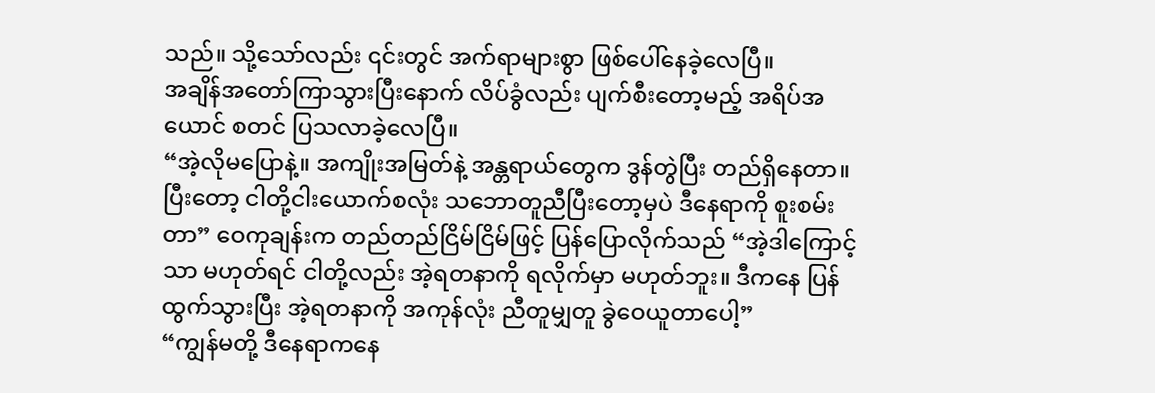သည်။ သို့သော်လည်း ၎င်းတွင် အက်ရာများစွာ ဖြစ်ပေါ်နေခဲ့လေပြီ။
အချိန်အတော်ကြာသွားပြီးနောက် လိပ်ခွံလည်း ပျက်စီးတော့မည့် အရိပ်အယောင် စတင် ပြသလာခဲ့လေပြီ။
“အဲ့လိုမပြောနဲ့။ အကျိုးအမြတ်နဲ့ အန္တရာယ်တွေက ဒွန်တွဲပြီး တည်ရှိနေတာ။ ပြီးတော့ ငါတို့ငါးယောက်စလုံး သဘောတူညီပြီးတော့မှပဲ ဒီနေရာကို စူးစမ်းတာ” ဝေကုချန်းက တည်တည်ငြိမ်ငြိမ်ဖြင့် ပြန်ပြောလိုက်သည် “အဲ့ဒါကြောင့်သာ မဟုတ်ရင် ငါတို့လည်း အဲ့ရတနာကို ရလိုက်မှာ မဟုတ်ဘူး။ ဒီကနေ ပြန်ထွက်သွားပြီး အဲ့ရတနာကို အကုန်လုံး ညီတူမျှတူ ခွဲဝေယူတာပေါ့”
“ကျွန်မတို့ ဒီနေရာကနေ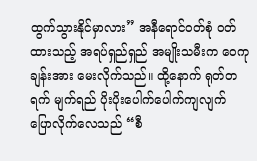ထွက်သွားနိုင်မှာလား” အနီရောင်ဝတ်စုံ ဝတ်ထားသည့် အရပ်ရှည်ရှည် အမျိုးသမီးက ဝေကုချန်းအား မေးလိုက်သည်။ ထို့နောက် ရုတ်တရက် မျက်ရည် ပိုးပိုးပေါက်ပေါက်ကျလျက် ပြောလိုက်လေသည် “စီ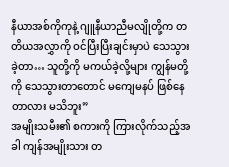နီယာအစ်ကိုကုနဲ့ ဂျူနီယာညီမလျိုတို့က တတိယအလွှာကို ဝင်ပြီးပြီးချင်းမှာပဲ သေသွားခဲ့တာ… သူတို့ကို မကယ်ခဲ့လို့များ ကျွန်မတို့ကို သေသွားတာတောင် မကျေမနပ် ဖြစ်နေတာလား မသိဘူး”
အမျိုးသမီး၏ စကားကို ကြားလိုက်သည့်အခါ ကျန်အမျိုးသား တ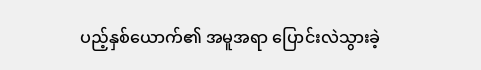ပည့်နှစ်ယောက်၏ အမူအရာ ပြောင်းလဲသွားခဲ့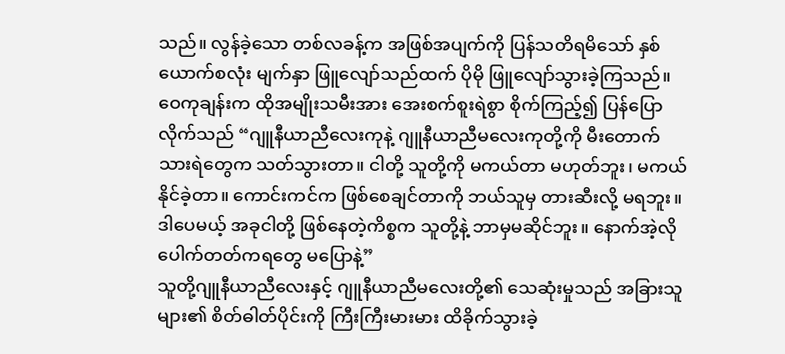သည်။ လွန်ခဲ့သော တစ်လခန့်က အဖြစ်အပျက်ကို ပြန်သတိရမိသော် နှစ်ယောက်စလုံး မျက်နှာ ဖြူလျော်သည်ထက် ပိုမို ဖြူလျော်သွားခဲ့ကြသည်။
ဝေကုချန်းက ထိုအမျိုးသမီးအား အေးစက်စူးရဲစွာ စိုက်ကြည့်၍ ပြန်ပြောလိုက်သည် “ဂျူနီယာညီလေးကုနဲ့ ဂျူနီယာညီမလေးကုတို့ကို မီးတောက်သားရဲတွေက သတ်သွားတာ။ ငါတို့ သူတို့ကို မကယ်တာ မဟုတ်ဘူး၊ မကယ်နိုင်ခဲ့တာ။ ကောင်းကင်က ဖြစ်စေချင်တာကို ဘယ်သူမှ တားဆီးလို့ မရဘူး။ ဒါပေမယ့် အခုငါတို့ ဖြစ်နေတဲ့ကိစ္စက သူတို့နဲ့ ဘာမှမဆိုင်ဘူး။ နောက်အဲ့လို ပေါက်တတ်ကရတွေ မပြောနဲ့”
သူတို့ဂျူနီယာညီလေးနှင့် ဂျူနီယာညီမလေးတို့၏ သေဆုံးမှုသည် အခြားသူများ၏ စိတ်ဓါတ်ပိုင်းကို ကြီးကြီးမားမား ထိခိုက်သွားခဲ့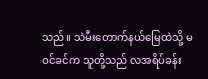သည်။ သဲမီးတောက်နယ်မြေထဲသို့ မဝင်ခင်က သူတို့သည် လအရိပ်ခန်း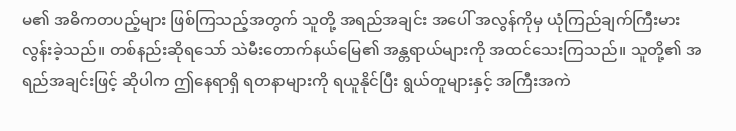မ၏ အဓိကတပည့်များ ဖြစ်ကြသည့်အတွက် သူတို့ အရည်အချင်း အပေါ် အလွန်ကိုမှ ယုံကြည်ချက်ကြီးမားလွန်းခဲ့သည်။ တစ်နည်းဆိုရသော် သဲမီးတောက်နယ်မြေ၏ အန္တရာယ်များကို အထင်သေးကြသည်။ သူတို့၏ အရည်အချင်းဖြင့် ဆိုပါက ဤနေရာရှိ ရတနာများကို ရယူနိုင်ပြီး ရွယ်တူများနှင့် အကြီးအကဲ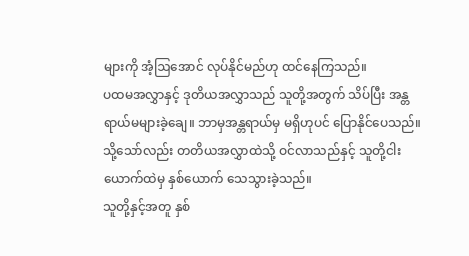များကို အံ့ဩအောင် လုပ်နိုင်မည်ဟု ထင်နေကြသည်။
ပထမအလွှာနှင့် ဒုတိယအလွှာသည် သူတို့အတွက် သိပ်ပြီး အန္တရာယ်မများခဲ့ချေ။ ဘာမှအန္တရာယ်မှ မရှိဟုပင် ပြောနိုင်ပေသည်။ သို့သော်လည်း တတိယအလွှာထဲသို့ ဝင်လာသည်နှင့် သူတို့ငါးယောက်ထဲမှ နှစ်ယောက် သေသွားခဲ့သည်။
သူတို့နှင့်အတူ နှစ်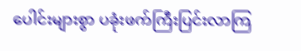ပေါင်းများစွာ ပခုံးဖက်ကြီးပြင်းလာကြ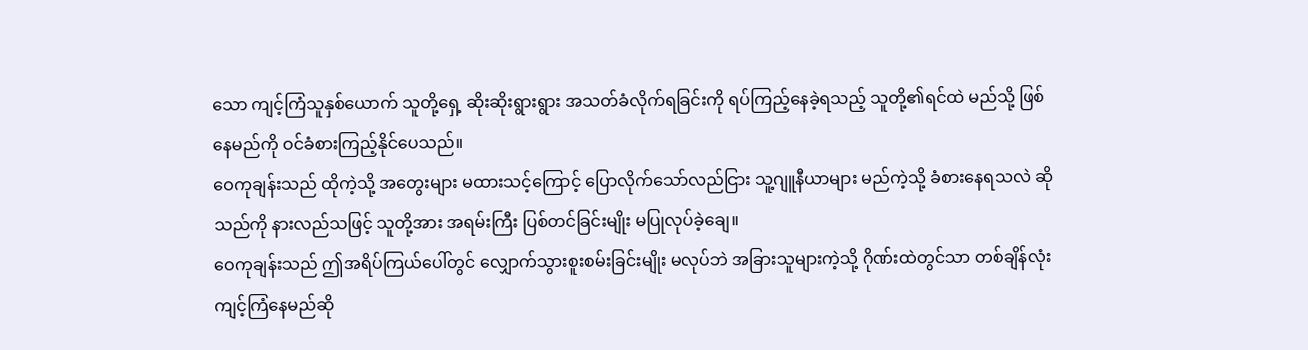သော ကျင့်ကြံသူနှစ်ယောက် သူတို့ရှေ့ ဆိုးဆိုးရွားရွား အသတ်ခံလိုက်ရခြင်းကို ရပ်ကြည့်နေခဲ့ရသည့် သူတို့၏ရင်ထဲ မည်သို့ ဖြစ်နေမည်ကို ဝင်ခံစားကြည့်နိုင်ပေသည်။
ဝေကုချန်းသည် ထိုကဲ့သို့ အတွေးများ မထားသင့်ကြောင့် ပြောလိုက်သော်လည်ငြား သူ့ဂျူနီယာများ မည်ကဲ့သို့ ခံစားနေရသလဲ ဆိုသည်ကို နားလည်သဖြင့် သူတို့အား အရမ်းကြီး ပြစ်တင်ခြင်းမျိုး မပြုလုပ်ခဲ့ချေ။
ဝေကုချန်းသည် ဤအရိပ်ကြယ်ပေါ်တွင် လျှောက်သွားစူးစမ်းခြင်းမျိုး မလုပ်ဘဲ အခြားသူများကဲ့သို့ ဂိုဏ်းထဲတွင်သာ တစ်ချိန်လုံး ကျင့်ကြံနေမည်ဆို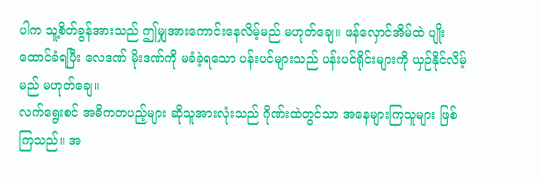ပါက သူ့စိတ်ခွန်အားသည် ဤမျှအားကောင်းနေလိမ့်မည် မဟုတ်ချေ။ ဖန်လှောင်အိမ်ထဲ ပျိုးထောင်ခံရပြီး လေဒဏ် မိုးဒဏ်ကို မခံခဲ့ရသော ပန်းပင်များသည် ပန်းပင်ရိုင်းများကို ယှဉ်နိုင်လိမ့်မည် မဟုတ်ချေ။
လက်ရွေးစင် အဓိကတပည့်များ ဆိုသူအားလုံးသည် ဂိုဏ်းထဲတွင်သာ အနေများကြသူများ ဖြစ်ကြသည်။ အ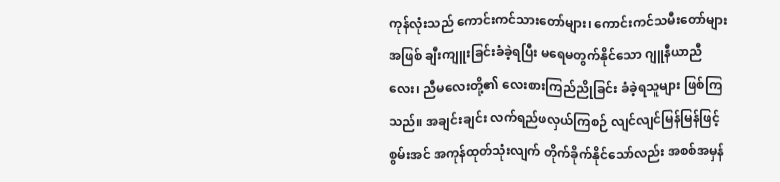ကုန်လုံးသည် ကောင်းကင်သားတော်များ၊ ကောင်းကင်သမီးတော်များ အဖြစ် ချီးကျူးခြင်းခံခဲ့ရပြီး မရေမတွက်နိုင်သော ဂျူနီယာညီလေး၊ ညီမလေးတို့၏ လေးစားကြည်ညိုခြင်း ခံခဲ့ရသူများ ဖြစ်ကြသည်။ အချင်းချင်း လက်ရည်ဖလှယ်ကြစဉ် လျင်လျင်မြန်မြန်ဖြင့် စွမ်းအင် အကုန်ထုတ်သုံးလျက် တိုက်ခိုက်နိုင်သော်လည်း အစစ်အမှန်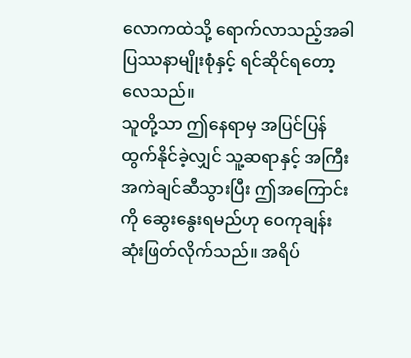လောကထဲသို့ ရောက်လာသည့်အခါ ပြဿနာမျိုးစုံနှင့် ရင်ဆိုင်ရတော့လေသည်။
သူတို့သာ ဤနေရာမှ အပြင်ပြန်ထွက်နိုင်ခဲ့လျှင် သူ့ဆရာနှင့် အကြီးအကဲချင်ဆီသွားပြီး ဤအကြောင်းကို ဆွေးနွေးရမည်ဟု ဝေကုချန်း ဆုံးဖြတ်လိုက်သည်။ အရိပ်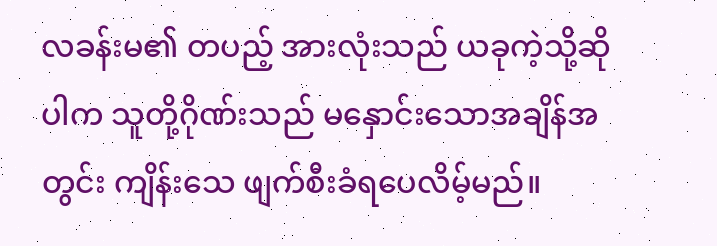လခန်းမ၏ တပည့် အားလုံးသည် ယခုကဲ့သို့ဆိုပါက သူတို့ဂိုဏ်းသည် မနှောင်းသောအချိန်အတွင်း ကျိန်းသေ ဖျက်စီးခံရပေလိမ့်မည်။